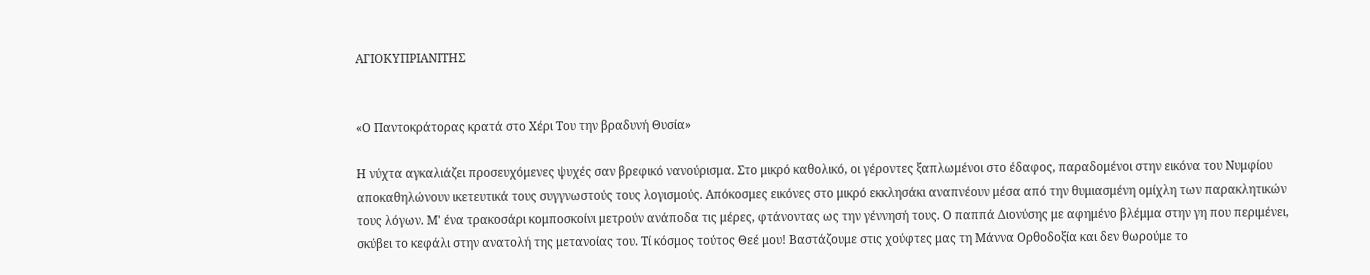ΑΓΙΟΚΥΠΡΙΑΝΙΤΗΣ


«Ο Παντοκράτορας κρατά στο Χέρι Του την βραδυνή Θυσία»

Η νύχτα αγκαλιάζει προσευχόμενες ψυχές σαν βρεφικό νανούρισμα. Στο μικρό καθολικό, οι γέροντες ξαπλωμένοι στο έδαφος, παραδομένοι στην εικόνα του Νυμφίου αποκαθηλώνουν ικετευτικά τους συγγνωστούς τους λογισμούς. Απόκοσμες εικόνες στο μικρό εκκλησάκι αναπνέουν μέσα από την θυμιασμένη ομίχλη των παρακλητικών τους λόγων. M' ένα τρακοσάρι κομποσκοίνι μετρούν ανάποδα τις μέρες, φτάνοντας ως την γέννησή τους. Ο παππά Διονύσης με αφημένο βλέμμα στην γη που περιμένει, σκύβει το κεφάλι στην ανατολή της μετανοίας του. Τί κόσμος τούτος Θεέ μου! Βαστάζουμε στις χούφτες μας τη Μάννα Ορθοδοξία και δεν θωρούμε το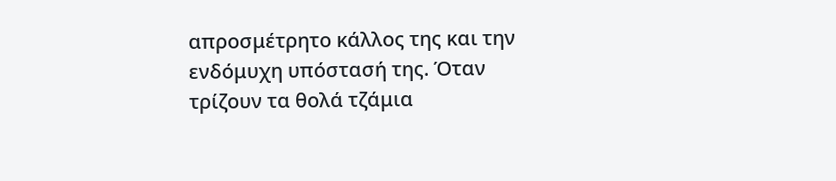απροσμέτρητο κάλλος της και την ενδόμυχη υπόστασή της. Όταν τρίζουν τα θολά τζάμια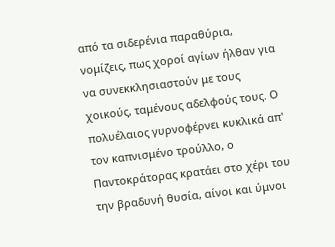από τα σιδερένια παραθύρια, νομίζεις, πως χοροί αγίων ήλθαν για να συνεκκλησιαστούν με τους χοικούς, ταμένους αδελφούς τους. Ο πολυέλαιος γυρνοφέρνει κυκλικά απ' τον καπνισμένο τρούλλο, ο Παντοκράτορας κρατάει στο χέρι του την βραδυνή θυσία, αίνοι και ύμνοι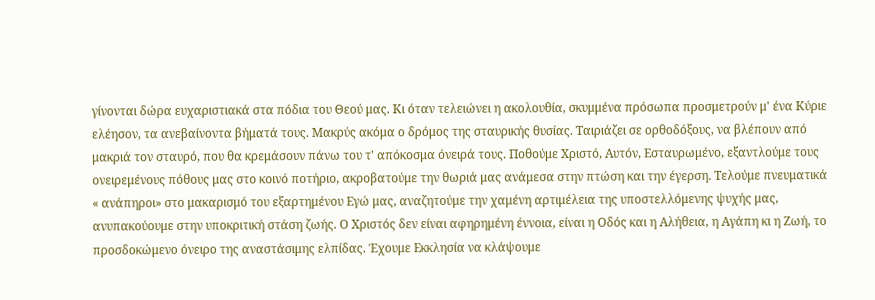γίνονται δώρα ευχαριστιακά στα πόδια του Θεού μας. Κι όταν τελειώνει η ακολουθία, σκυμμένα πρόσωπα προσμετρούν μ' ένα Κύριε ελέησον, τα ανεβαίνοντα βήματά τους. Μακρύς ακόμα ο δρόμος της σταυρικής θυσίας. Ταιριάζει σε ορθοδόξους, να βλέπουν από μακριά τον σταυρό, που θα κρεμάσουν πάνω του τ' απόκοσμα όνειρά τους. Ποθούμε Χριστό, Αυτόν, Εσταυρωμένο, εξαντλούμε τους ονειρεμένους πόθους μας στο κοινό ποτήριο, ακροβατούμε την θωριά μας ανάμεσα στην πτώση και την έγερση. Τελούμε πνευματικά « ανάπηροι» στο μακαρισμό του εξαρτημένου Εγώ μας, αναζητούμε την χαμένη αρτιμέλεια της υποστελλόμενης ψυχής μας, ανυπακούουμε στην υποκριτική στάση ζωής. Ο Χριστός δεν είναι αφηρημένη έννοια, είναι η Οδός και η Αλήθεια, η Αγάπη κι η Ζωή, το προσδοκώμενο όνειρο της αναστάσιμης ελπίδας. Έχουμε Εκκλησία να κλάψουμε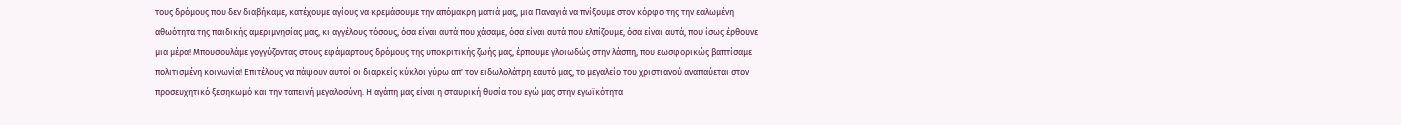τους δρόμους που δεν διαβήκαμε, κατέχουμε αγίους να κρεμάσουμε την απόμακρη ματιά μας, μια Παναγιά να πνίξουμε στον κόρφο της την εαλωμένη αθωότητα της παιδικής αμεριμνησίας μας, κι αγγέλους τόσους, όσα είναι αυτά που χάσαμε, όσα είναι αυτά που ελπίζουμε, όσα είναι αυτά, που ίσως έρθουνε μια μέρα! Μπουσουλάμε γογγύζοντας στους εφάμαρτους δρόμους της υποκριτικής ζωής μας, έρπουμε γλοιωδώς στην λάσπη, που εωσφορικώς βαπτίσαμε πολιτισμένη κοινωνία! Επιτέλους να πάψουν αυτοί οι διαρκείς κύκλοι γύρω απ' τον ειδωλολάτρη εαυτό μας, το μεγαλείο του χριστιανού αναπαύεται στον προσευχητικό ξεσηκωμό και την ταπεινή μεγαλοσύνη. Η αγάπη μας είναι η σταυρική θυσία του εγώ μας στην εγωϊκότητα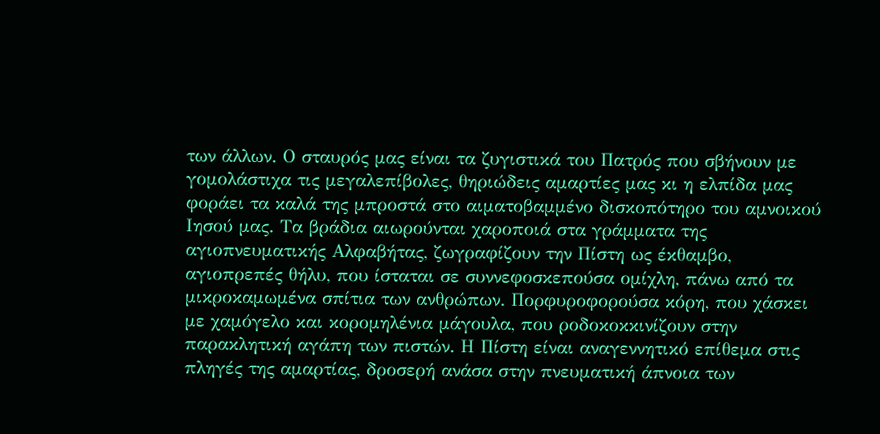των άλλων. Ο σταυρός μας είναι τα ζυγιστικά του Πατρός που σβήνουν με γομολάστιχα τις μεγαλεπίβολες, θηριώδεις αμαρτίες μας κι η ελπίδα μας φοράει τα καλά της μπροστά στο αιματοβαμμένο δισκοπότηρο του αμνοικού Ιησού μας. Τα βράδια αιωρούνται χαροποιά στα γράμματα της αγιοπνευματικής Αλφαβήτας, ζωγραφίζουν την Πίστη ως έκθαμβο, αγιοπρεπές θήλυ, που ίσταται σε συννεφοσκεπούσα ομίχλη, πάνω από τα μικροκαμωμένα σπίτια των ανθρώπων. Πορφυροφορούσα κόρη, που χάσκει με χαμόγελο και κορομηλένια μάγουλα, που ροδοκοκκινίζουν στην παρακλητική αγάπη των πιστών. Η Πίστη είναι αναγεννητικό επίθεμα στις πληγές της αμαρτίας, δροσερή ανάσα στην πνευματική άπνοια των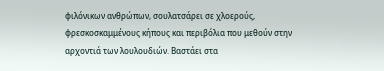φιλόνικων ανθρώπων, σουλατσάρει σε χλοερούς, φρεσκοσκαμμένους κήπους και περιβόλια που μεθούν στην αρχοντιά των λουλουδιών. Βαστάει στα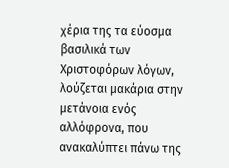χέρια της τα εύοσμα βασιλικά των Χριστοφόρων λόγων, λούζεται μακάρια στην μετάνοια ενός αλλόφρονα, που ανακαλύπτει πάνω της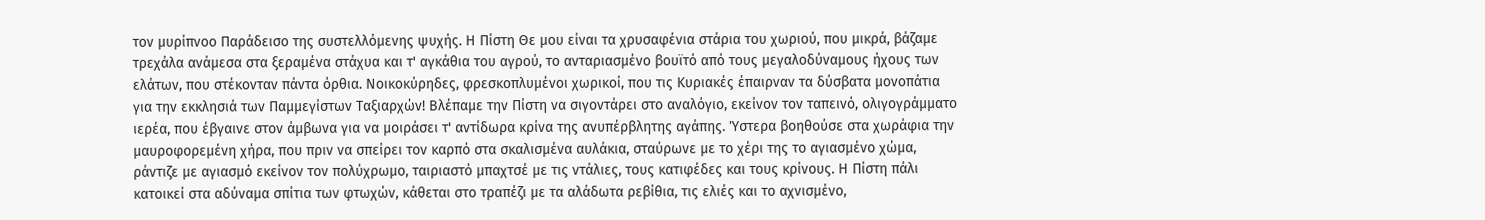τον μυρίπνοο Παράδεισο της συστελλόμενης ψυχής. Η Πίστη Θε μου είναι τα χρυσαφένια στάρια του χωριού, που μικρά, βάζαμε τρεχάλα ανάμεσα στα ξεραμένα στάχυα και τ' αγκάθια του αγρού, το ανταριασμένο βουϊτό από τους μεγαλοδύναμους ήχους των ελάτων, που στέκονταν πάντα όρθια. Νοικοκύρηδες, φρεσκοπλυμένοι χωρικοί, που τις Κυριακές έπαιρναν τα δύσβατα μονοπάτια για την εκκλησιά των Παμμεγίστων Ταξιαρχών! Βλέπαμε την Πίστη να σιγοντάρει στο αναλόγιο, εκείνον τον ταπεινό, ολιγογράμματο ιερέα, που έβγαινε στον άμβωνα για να μοιράσει τ' αντίδωρα κρίνα της ανυπέρβλητης αγάπης. Ύστερα βοηθούσε στα χωράφια την μαυροφορεμένη χήρα, που πριν να σπείρει τον καρπό στα σκαλισμένα αυλάκια, σταύρωνε με το χέρι της το αγιασμένο χώμα, ράντιζε με αγιασμό εκείνον τον πολύχρωμο, ταιριαστό μπαχτσέ με τις ντάλιες, τους κατιφέδες και τους κρίνους. Η Πίστη πάλι κατοικεί στα αδύναμα σπίτια των φτωχών, κάθεται στο τραπέζι με τα αλάδωτα ρεβίθια, τις ελιές και το αχνισμένο,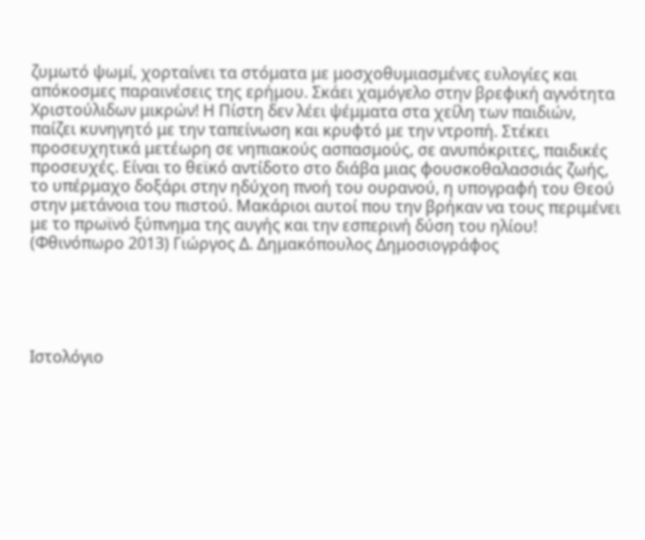ζυμωτό ψωμί, χορταίνει τα στόματα με μοσχοθυμιασμένες ευλογίες και απόκοσμες παραινέσεις της ερήμου. Σκάει χαμόγελο στην βρεφική αγνότητα Χριστούλιδων μικρών! Η Πίστη δεν λέει ψέμματα στα χείλη των παιδιών, παίζει κυνηγητό με την ταπείνωση και κρυφτό με την ντροπή. Στέκει προσευχητικά μετέωρη σε νηπιακούς ασπασμούς, σε ανυπόκριτες, παιδικές προσευχές. Είναι το θεϊκό αντίδοτο στο διάβα μιας φουσκοθαλασσιάς ζωής, το υπέρμαχο δοξάρι στην ηδύχοη πνοή του ουρανού, η υπογραφή του Θεού στην μετάνοια του πιστού. Μακάριοι αυτοί που την βρήκαν να τους περιμένει με το πρωϊνό ξύπνημα της αυγής και την εσπερινή δύση του ηλίου! (Φθινόπωρο 2013) Γιώργος Δ. Δημακόπουλος Δημοσιογράφος





Ιστολόγιο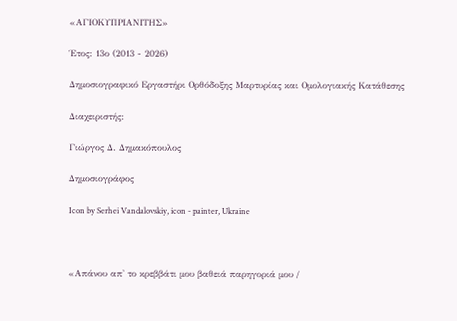«ΑΓΙΟΚΥΠΡΙΑΝΙΤΗΣ»

Έτος: 13ο (2013 - 2026)

Δημοσιογραφικό Εργαστήρι Ορθόδοξης Μαρτυρίας και Ομολογιακής Κατάθεσης

Διαχειριστής:

Γιώργος Δ. Δημακόπουλος

Δημοσιογράφος

Icon by Serhei Vandalovskiy, icon - painter, Ukraine



«Απάνου απ' το κρεββάτι μου βαθειά παρηγοριά μου /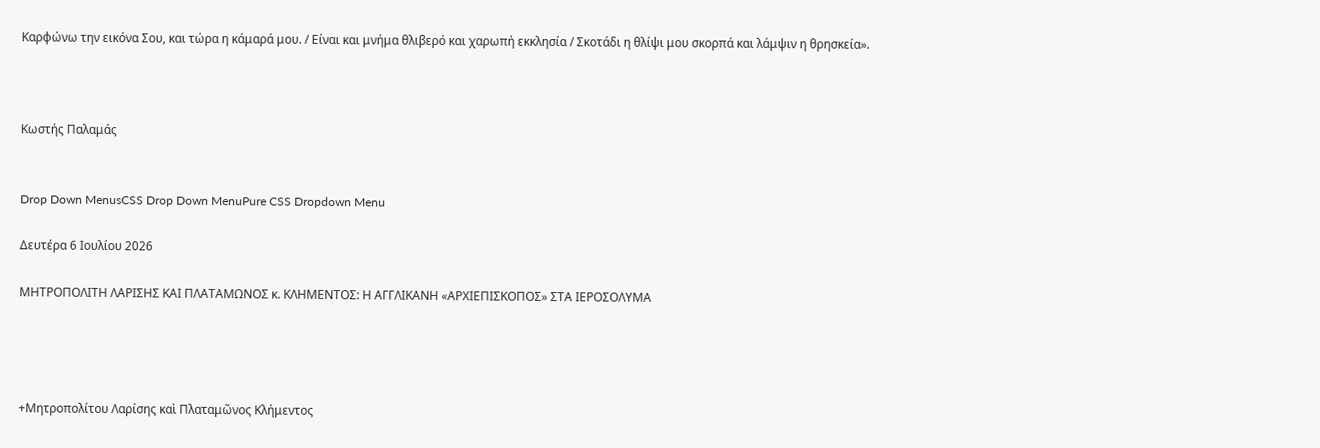Καρφώνω την εικόνα Σου, και τώρα η κάμαρά μου. / Είναι και μνήμα θλιβερό και χαρωπή εκκλησία / Σκοτάδι η θλίψι μου σκορπά και λάμψιν η θρησκεία».



Κωστής Παλαμάς


Drop Down MenusCSS Drop Down MenuPure CSS Dropdown Menu

Δευτέρα 6 Ιουλίου 2026

ΜΗΤΡΟΠΟΛΙΤΗ ΛΑΡΙΣΗΣ ΚΑΙ ΠΛΑΤΑΜΩΝΟΣ κ. ΚΛΗΜΕΝΤΟΣ: Η ΑΓΓΛΙΚΑΝΗ «ΑΡΧΙΕΠΙΣΚΟΠΟΣ» ΣΤΑ ΙΕΡΟΣΟΛΥΜΑ




+Μητροπολίτου Λαρίσης καὶ Πλαταμῶνος Κλήμεντος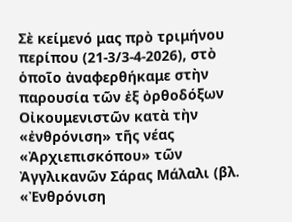Σὲ κείμενό μας πρὸ τριμήνου περίπου (21-3/3-4-2026), στὸ ὁποῖο ἀναφερθήκαμε στὴν παρουσία τῶν ἐξ ὀρθοδόξων Οἰκουμενιστῶν κατὰ τὴν «ἐνθρόνιση» τῆς νέας «Ἀρχιεπισκόπου» τῶν Ἀγγλικανῶν Σάρας Μάλαλι (βλ. «Ἐνθρόνιση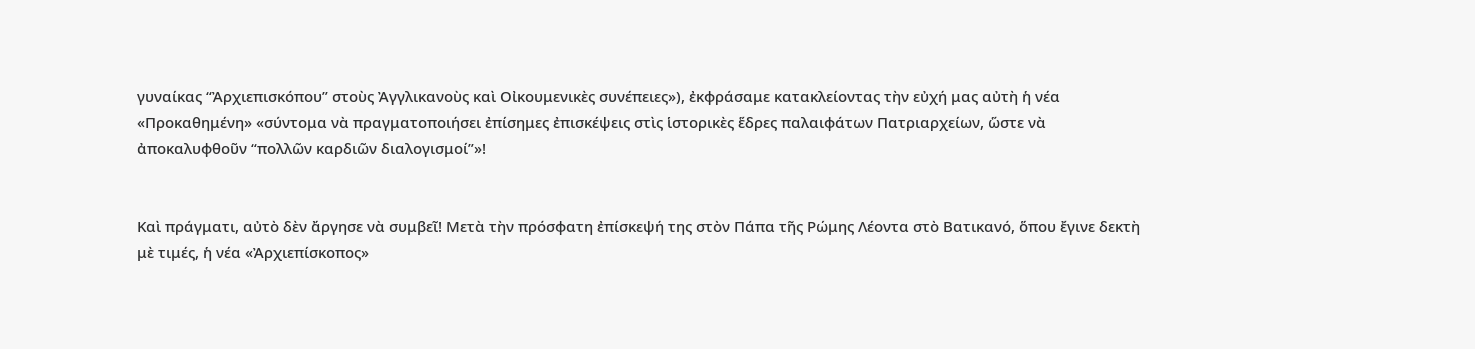γυναίκας “Ἀρχιεπισκόπου” στοὺς Ἀγγλικανοὺς καὶ Οἰκουμενικὲς συνέπειες»), ἐκφράσαμε κατακλείοντας τὴν εὐχή μας αὐτὴ ἡ νέα «Προκαθημένη» «σύντομα νὰ πραγματοποιήσει ἐπίσημες ἐπισκέψεις στὶς ἱστορικὲς ἕδρες παλαιφάτων Πατριαρχείων, ὥστε νὰ ἀποκαλυφθοῦν “πολλῶν καρδιῶν διαλογισμοί”»!


Καὶ πράγματι, αὐτὸ δὲν ἄργησε νὰ συμβεῖ! Μετὰ τὴν πρόσφατη ἐπίσκεψή της στὸν Πάπα τῆς Ρώμης Λέοντα στὸ Βατικανό, ὅπου ἔγινε δεκτὴ μὲ τιμές, ἡ νέα «Ἀρχιεπίσκοπος»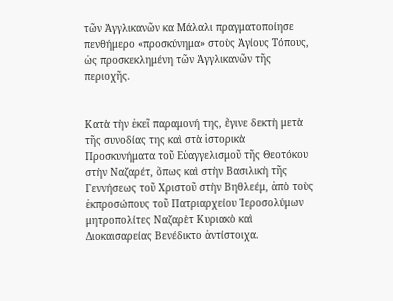τῶν Ἀγγλικανῶν κα Μάλαλι πραγματοποίησε πενθήμερο «προσκύνημα» στοὺς Ἁγίους Τόπους, ὡς προσκεκλημένη τῶν Ἀγγλικανῶν τῆς περιοχῆς.


Κατὰ τὴν ἐκεῖ παραμονή της, ἔγινε δεκτὴ μετὰ τῆς συνοδίας της καὶ στὰ ἱστορικὰ Προσκυνήματα τοῦ Εὐαγγελισμοῦ τῆς Θεοτόκου στὴν Ναζαρέτ, ὅπως καὶ στὴν Βασιλικὴ τῆς Γεννήσεως τοῦ Χριστοῦ στὴν Βηθλεέμ, ἀπὸ τοὺς ἐκπροσώπους τοῦ Πατριαρχείου Ἱεροσολύμων μητροπολίτες Ναζαρὲτ Κυριακὸ καὶ Διοκαισαρείας Βενέδικτο ἀντίστοιχα.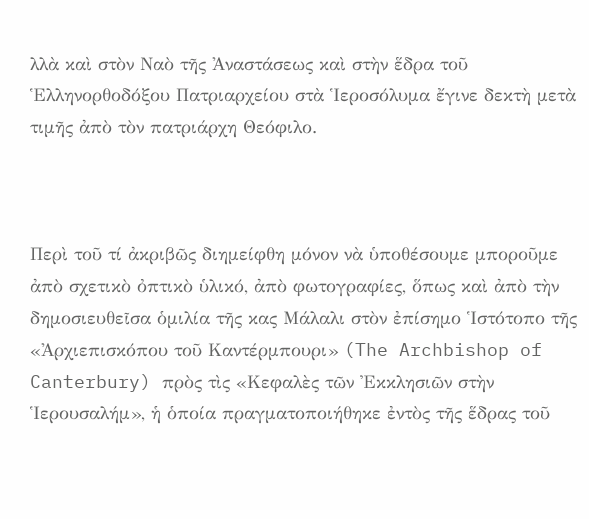λλὰ καὶ στὸν Ναὸ τῆς Ἀναστάσεως καὶ στὴν ἕδρα τοῦ Ἑλληνορθοδόξου Πατριαρχείου στὰ Ἱεροσόλυμα ἔγινε δεκτὴ μετὰ τιμῆς ἀπὸ τὸν πατριάρχη Θεόφιλο.



Περὶ τοῦ τί ἀκριβῶς διημείφθη μόνον νὰ ὑποθέσουμε μποροῦμε ἀπὸ σχετικὸ ὀπτικὸ ὑλικό, ἀπὸ φωτογραφίες, ὅπως καὶ ἀπὸ τὴν δημοσιευθεῖσα ὁμιλία τῆς κας Μάλαλι στὸν ἐπίσημο Ἱστότοπο τῆς «Ἀρχιεπισκόπου τοῦ Καντέρμπουρι» (The Archbishop of Canterbury) πρὸς τὶς «Κεφαλὲς τῶν Ἐκκλησιῶν στὴν Ἱερουσαλήμ», ἡ ὁποία πραγματοποιήθηκε ἐντὸς τῆς ἕδρας τοῦ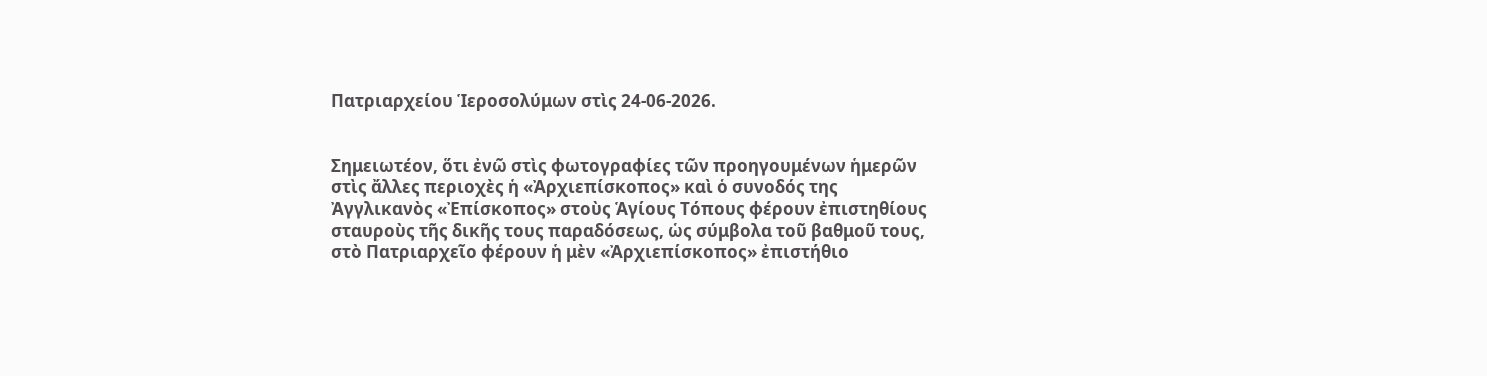Πατριαρχείου Ἱεροσολύμων στὶς 24-06-2026.


Σημειωτέον, ὅτι ἐνῶ στὶς φωτογραφίες τῶν προηγουμένων ἡμερῶν στὶς ἄλλες περιοχὲς ἡ «Ἀρχιεπίσκοπος» καὶ ὁ συνοδός της Ἀγγλικανὸς «Ἐπίσκοπος» στοὺς Ἁγίους Τόπους φέρουν ἐπιστηθίους σταυροὺς τῆς δικῆς τους παραδόσεως, ὡς σύμβολα τοῦ βαθμοῦ τους, στὸ Πατριαρχεῖο φέρουν ἡ μὲν «Ἀρχιεπίσκοπος» ἐπιστήθιο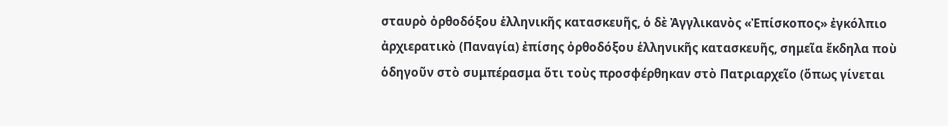σταυρὸ ὀρθοδόξου ἑλληνικῆς κατασκευῆς, ὁ δὲ Ἀγγλικανὸς «Ἐπίσκοπος» ἐγκόλπιο ἀρχιερατικὸ (Παναγία) ἐπίσης ὀρθοδόξου ἑλληνικῆς κατασκευῆς, σημεῖα ἔκδηλα ποὺ ὁδηγοῦν στὸ συμπέρασμα ὅτι τοὺς προσφέρθηκαν στὸ Πατριαρχεῖο (ὅπως γίνεται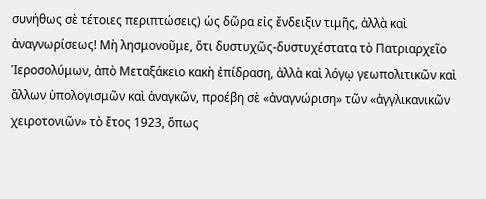συνήθως σὲ τέτοιες περιπτώσεις) ὡς δῶρα εἰς ἔνδειξιν τιμῆς, ἀλλὰ καὶ ἀναγνωρίσεως! Μὴ λησμονοῦμε, ὅτι δυστυχῶς-δυστυχέστατα τὸ Πατριαρχεῖο Ἱεροσολύμων, ἀπὸ Μεταξάκειο κακὴ ἐπίδραση, ἀλλὰ καὶ λόγῳ γεωπολιτικῶν καὶ ἄλλων ὑπολογισμῶν καὶ ἀναγκῶν, προέβη σὲ «ἀναγνώριση» τῶν «ἀγγλικανικῶν χειροτονιῶν» τὸ ἔτος 1923, ὅπως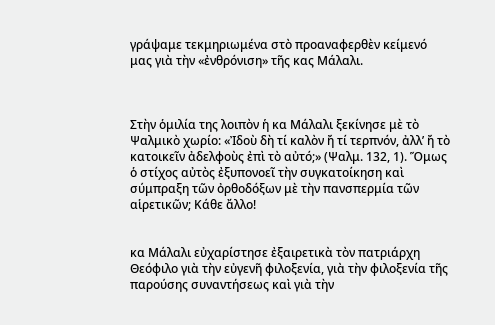γράψαμε τεκμηριωμένα στὸ προαναφερθὲν κείμενό μας γιὰ τὴν «ἐνθρόνιση» τῆς κας Μάλαλι.



Στὴν ὁμιλία της λοιπὸν ἡ κα Μάλαλι ξεκίνησε μὲ τὸ Ψαλμικὸ χωρίο: «Ἰδοὺ δὴ τί καλὸν ἤ τί τερπνόν, ἀλλ’ ἤ τὸ κατοικεῖν ἀδελφοὺς ἐπὶ τὸ αὐτό;» (Ψαλμ. 132, 1). Ὅμως ὁ στίχος αὐτὸς ἐξυπονοεῖ τὴν συγκατοίκηση καὶ σύμπραξη τῶν ὀρθοδόξων μὲ τὴν πανσπερμία τῶν αἱρετικῶν; Κάθε ἄλλο!


κα Μάλαλι εὐχαρίστησε ἐξαιρετικὰ τὸν πατριάρχη Θεόφιλο γιὰ τὴν εὐγενῆ φιλοξενία, γιὰ τὴν φιλοξενία τῆς παρούσης συναντήσεως καὶ γιὰ τὴν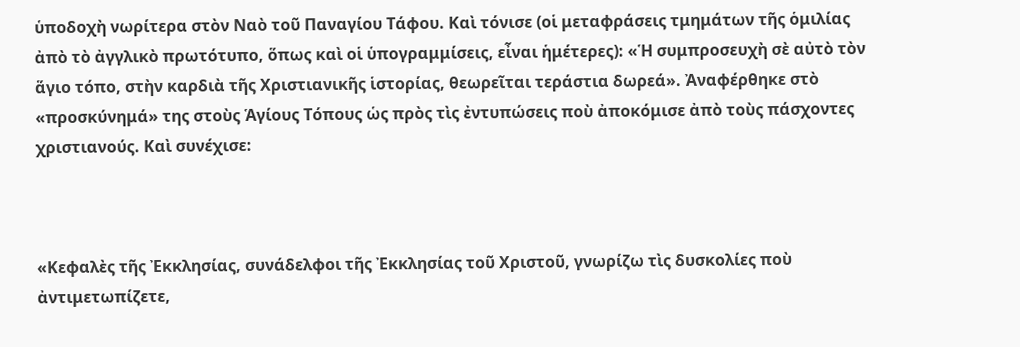ὑποδοχὴ νωρίτερα στὸν Ναὸ τοῦ Παναγίου Τάφου. Καὶ τόνισε (οἱ μεταφράσεις τμημάτων τῆς ὁμιλίας ἀπὸ τὸ ἀγγλικὸ πρωτότυπο, ὅπως καὶ οἱ ὑπογραμμίσεις, εἶναι ἡμέτερες): «Ἡ συμπροσευχὴ σὲ αὐτὸ τὸν ἅγιο τόπο, στὴν καρδιὰ τῆς Χριστιανικῆς ἱστορίας, θεωρεῖται τεράστια δωρεά». Ἀναφέρθηκε στὸ «προσκύνημά» της στοὺς Ἁγίους Τόπους ὡς πρὸς τὶς ἐντυπώσεις ποὺ ἀποκόμισε ἀπὸ τοὺς πάσχοντες χριστιανούς. Καὶ συνέχισε:



«Κεφαλὲς τῆς Ἐκκλησίας, συνάδελφοι τῆς Ἐκκλησίας τοῦ Χριστοῦ, γνωρίζω τὶς δυσκολίες ποὺ ἀντιμετωπίζετε,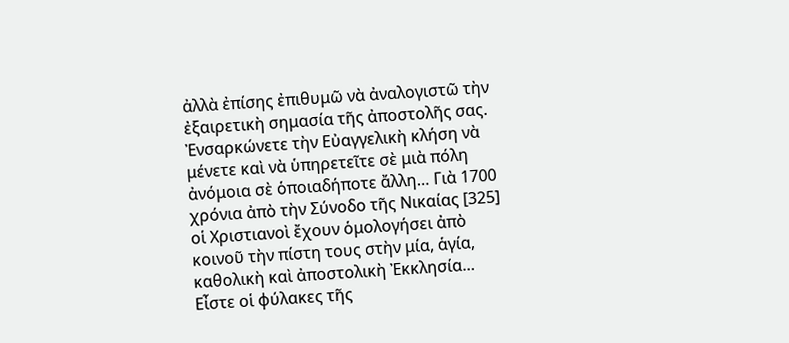ἀλλὰ ἐπίσης ἐπιθυμῶ νὰ ἀναλογιστῶ τὴν ἐξαιρετικὴ σημασία τῆς ἀποστολῆς σας. Ἐνσαρκώνετε τὴν Εὐαγγελικὴ κλήση νὰ μένετε καὶ νὰ ὑπηρετεῖτε σὲ μιὰ πόλη ἀνόμοια σὲ ὁποιαδήποτε ἄλλη… Γιὰ 1700 χρόνια ἀπὸ τὴν Σύνοδο τῆς Νικαίας [325] οἱ Χριστιανοὶ ἔχουν ὁμολογήσει ἀπὸ κοινοῦ τὴν πίστη τους στὴν μία, ἁγία, καθολικὴ καὶ ἀποστολικὴ Ἐκκλησία… Εἶστε οἱ φύλακες τῆς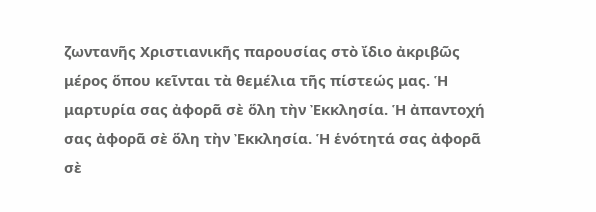ζωντανῆς Χριστιανικῆς παρουσίας στὸ ἴδιο ἀκριβῶς μέρος ὅπου κεῖνται τὰ θεμέλια τῆς πίστεώς μας. Ἡ μαρτυρία σας ἀφορᾶ σὲ ὅλη τὴν Ἐκκλησία. Ἡ ἀπαντοχή σας ἀφορᾶ σὲ ὅλη τὴν Ἐκκλησία. Ἡ ἑνότητά σας ἀφορᾶ σὲ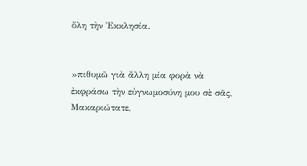ὅλη τὴν Ἐκκλησία.


»πιθυμῶ γιὰ ἄλλη μία φορὰ νὰ ἐκφράσω τὴν εὐγνωμοσύνη μου σὲ σᾶς, Μακαριώτατε,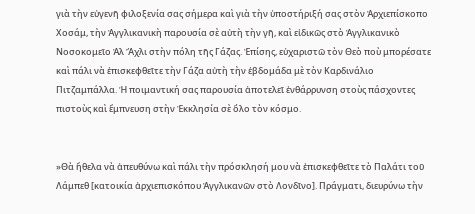γιὰ τὴν εὐγενῆ φιλοξενία σας σήμερα καὶ γιὰ τὴν ὑποστήριξή σας στὸν Ἀρχιεπίσκοπο Χοσάμ, τὴν Ἀγγλικανικὴ παρουσία σὲ αὐτὴ τὴν γῆ, καὶ εἰδικῶς στὸ Ἀγγλικανικὸ Νοσοκομεῖο Ἀλ Ἄχλι στὴν πόλη τῆς Γάζας. Ἐπίσης, εὐχαριστῶ τὸν Θεὸ ποὺ μπορέσατε καὶ πάλι νὰ ἐπισκεφθεῖτε τὴν Γάζα αὐτὴ τὴν ἑβδομάδα μὲ τὸν Καρδινάλιο Πιτζαμπάλλα. Ἡ ποιμαντική σας παρουσία ἀποτελεῖ ἐνθάρρυνση στοὺς πάσχοντες πιστοὺς καὶ ἔμπνευση στὴν Ἐκκλησία σὲ ὅλο τὸν κόσμο.


»Θὰ ἤθελα νὰ ἀπευθύνω καὶ πάλι τὴν πρόσκλησή μου νὰ ἐπισκεφθεῖτε τὸ Παλάτι τοῦ Λάμπεθ [κατοικία ἀρχιεπισκόπου Ἀγγλικανῶν στὸ Λονδῖνο]. Πράγματι, διευρύνω τὴν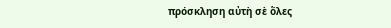πρόσκληση αὐτὴ σὲ ὅλες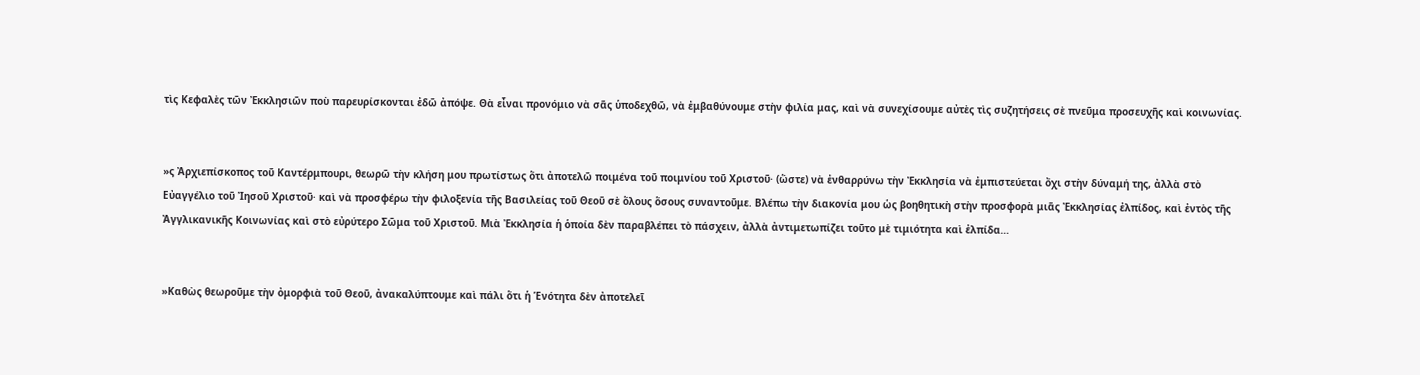τὶς Κεφαλὲς τῶν Ἐκκλησιῶν ποὺ παρευρίσκονται ἐδῶ ἀπόψε. Θὰ εἶναι προνόμιο νὰ σᾶς ὑποδεχθῶ, νὰ ἐμβαθύνουμε στὴν φιλία μας, καὶ νὰ συνεχίσουμε αὐτὲς τὶς συζητήσεις σὲ πνεῦμα προσευχῆς καὶ κοινωνίας.


»ς Ἀρχιεπίσκοπος τοῦ Καντέρμπουρι, θεωρῶ τὴν κλήση μου πρωτίστως ὅτι ἀποτελῶ ποιμένα τοῦ ποιμνίου τοῦ Χριστοῦ· (ὥστε) νὰ ἐνθαρρύνω τὴν Ἐκκλησία νὰ ἐμπιστεύεται ὄχι στὴν δύναμή της, ἀλλὰ στὸ Εὐαγγέλιο τοῦ Ἰησοῦ Χριστοῦ· καὶ νὰ προσφέρω τὴν φιλοξενία τῆς Βασιλείας τοῦ Θεοῦ σὲ ὅλους ὅσους συναντοῦμε. Βλέπω τὴν διακονία μου ὡς βοηθητικὴ στὴν προσφορὰ μιᾶς Ἐκκλησίας ἐλπίδος, καὶ ἐντὸς τῆς Ἀγγλικανικῆς Κοινωνίας καὶ στὸ εὐρύτερο Σῶμα τοῦ Χριστοῦ. Μιὰ Ἐκκλησία ἡ ὁποία δὲν παραβλέπει τὸ πάσχειν, ἀλλὰ ἀντιμετωπίζει τοῦτο μὲ τιμιότητα καὶ ἐλπίδα…


»Καθὼς θεωροῦμε τὴν ὀμορφιὰ τοῦ Θεοῦ, ἀνακαλύπτουμε καὶ πάλι ὅτι ἡ Ἑνότητα δὲν ἀποτελεῖ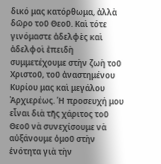δικό μας κατόρθωμα, ἀλλὰ δῶρο τοῦ Θεοῦ. Καὶ τότε γινόμαστε ἀδελφὲς καὶ ἀδελφοὶ ἐπειδὴ συμμετέχουμε στὴν ζωὴ τοῦ Χριστοῦ, τοῦ ἀναστημένου Κυρίου μας καὶ μεγάλου Ἀρχιερέως. Ἡ προσευχή μου εἶναι διὰ τῆς χάριτος τοῦ Θεοῦ νὰ συνεχίσουμε νὰ αὐξάνουμε ὁμοῦ στὴν ἑνότητα γιὰ τὴν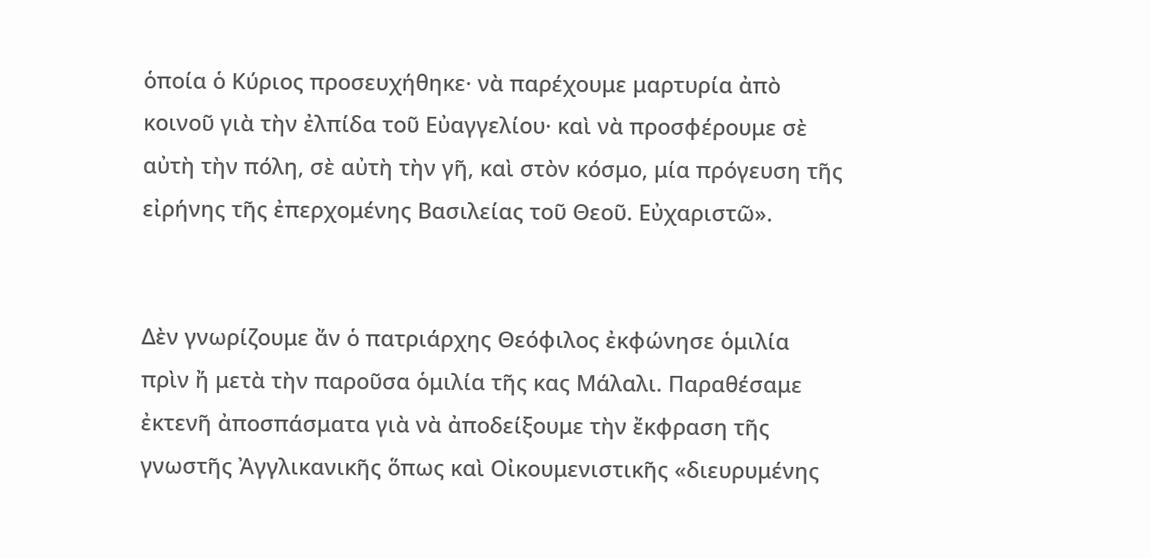ὁποία ὁ Κύριος προσευχήθηκε· νὰ παρέχουμε μαρτυρία ἀπὸ κοινοῦ γιὰ τὴν ἐλπίδα τοῦ Εὐαγγελίου· καὶ νὰ προσφέρουμε σὲ αὐτὴ τὴν πόλη, σὲ αὐτὴ τὴν γῆ, καὶ στὸν κόσμο, μία πρόγευση τῆς εἰρήνης τῆς ἐπερχομένης Βασιλείας τοῦ Θεοῦ. Εὐχαριστῶ».


Δὲν γνωρίζουμε ἄν ὁ πατριάρχης Θεόφιλος ἐκφώνησε ὁμιλία πρὶν ἤ μετὰ τὴν παροῦσα ὁμιλία τῆς κας Μάλαλι. Παραθέσαμε ἐκτενῆ ἀποσπάσματα γιὰ νὰ ἀποδείξουμε τὴν ἔκφραση τῆς γνωστῆς Ἀγγλικανικῆς ὅπως καὶ Οἰκουμενιστικῆς «διευρυμένης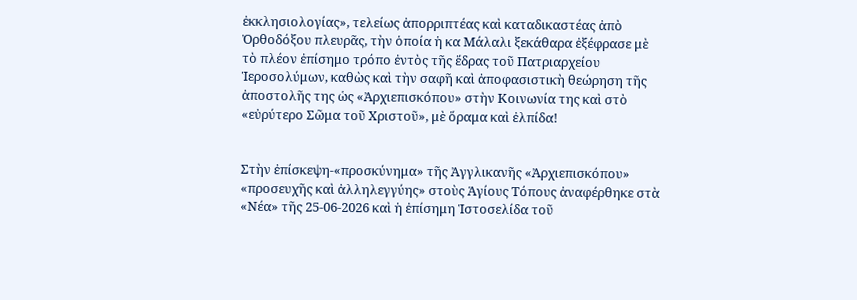ἐκκλησιολογίας», τελείως ἀπορριπτέας καὶ καταδικαστέας ἀπὸ Ὀρθοδόξου πλευρᾶς, τὴν ὁποία ἡ κα Μάλαλι ξεκάθαρα ἐξέφρασε μὲ τὸ πλέον ἐπίσημο τρόπο ἐντὸς τῆς ἕδρας τοῦ Πατριαρχείου Ἱεροσολύμων, καθὼς καὶ τὴν σαφῆ καὶ ἀποφασιστικὴ θεώρηση τῆς ἀποστολῆς της ὡς «Ἀρχιεπισκόπου» στὴν Κοινωνία της καὶ στὸ «εὐρύτερο Σῶμα τοῦ Χριστοῦ», μὲ ὅραμα καὶ ἐλπίδα!


Στὴν ἐπίσκεψη-«προσκύνημα» τῆς Ἀγγλικανῆς «Ἀρχιεπισκόπου» «προσευχῆς καὶ ἀλληλεγγύης» στοὺς Ἁγίους Τόπους ἀναφέρθηκε στὰ «Νέα» τῆς 25-06-2026 καὶ ἡ ἐπίσημη Ἱστοσελίδα τοῦ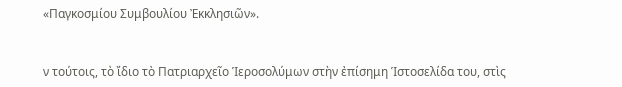«Παγκοσμίου Συμβουλίου Ἐκκλησιῶν».


ν τούτοις, τὸ ἴδιο τὸ Πατριαρχεῖο Ἱεροσολύμων στὴν ἐπίσημη Ἱστοσελίδα του, στὶς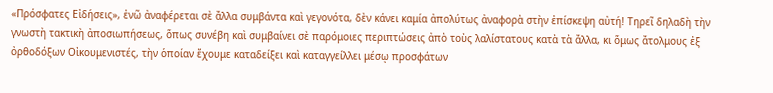«Πρόσφατες Εἰδήσεις», ἐνῶ ἀναφέρεται σὲ ἄλλα συμβάντα καὶ γεγονότα, δὲν κάνει καμία ἀπολύτως ἀναφορὰ στὴν ἐπίσκεψη αὐτή! Τηρεῖ δηλαδὴ τὴν γνωστὴ τακτικὴ ἀποσιωπήσεως, ὅπως συνέβη καὶ συμβαίνει σὲ παρόμοιες περιπτώσεις ἀπὸ τοὺς λαλίστατους κατὰ τὰ ἄλλα, κι ὅμως ἄτολμους ἐξ ὀρθοδόξων Οἰκουμενιστές, τὴν ὁποίαν ἔχουμε καταδείξει καὶ καταγγείλλει μέσῳ προσφάτων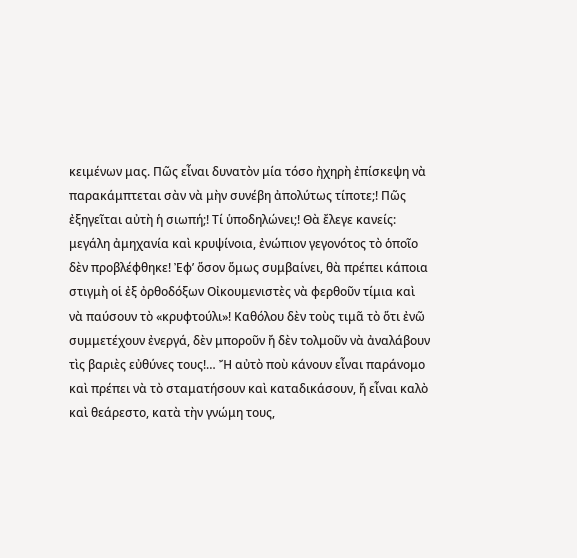κειμένων μας. Πῶς εἶναι δυνατὸν μία τόσο ἠχηρὴ ἐπίσκεψη νὰ παρακάμπτεται σὰν νὰ μὴν συνέβη ἀπολύτως τίποτε;! Πῶς ἐξηγεῖται αὐτὴ ἡ σιωπή;! Τί ὑποδηλώνει;! Θὰ ἔλεγε κανείς: μεγάλη ἀμηχανία καὶ κρυψίνοια, ἐνώπιον γεγονότος τὸ ὁποῖο δὲν προβλέφθηκε! Ἐφ’ ὅσον ὅμως συμβαίνει, θὰ πρέπει κάποια στιγμὴ οἱ ἐξ ὀρθοδόξων Οἰκουμενιστὲς νὰ φερθοῦν τίμια καὶ νὰ παύσουν τὸ «κρυφτούλι»! Καθόλου δὲν τοὺς τιμᾶ τὸ ὅτι ἐνῶ συμμετέχουν ἐνεργά, δὲν μποροῦν ἤ δὲν τολμοῦν νὰ ἀναλάβουν τὶς βαριὲς εὐθύνες τους!… Ἤ αὐτὸ ποὺ κάνουν εἶναι παράνομο καὶ πρέπει νὰ τὸ σταματήσουν καὶ καταδικάσουν, ἤ εἶναι καλὸ καὶ θεάρεστο, κατὰ τὴν γνώμη τους,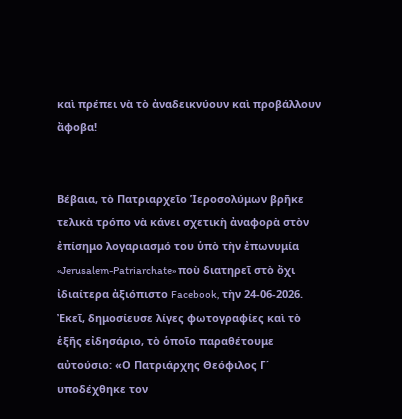καὶ πρέπει νὰ τὸ ἀναδεικνύουν καὶ προβάλλουν ἄφοβα!


Βέβαια, τὸ Πατριαρχεῖο Ἱεροσολύμων βρῆκε τελικὰ τρόπο νὰ κάνει σχετικὴ ἀναφορὰ στὸν ἐπίσημο λογαριασμό του ὑπὸ τὴν ἐπωνυμία «Jerusalem-Patriarchate» ποὺ διατηρεῖ στὸ ὄχι ἰδιαίτερα ἀξιόπιστο Facebook, τὴν 24-06-2026. Ἐκεῖ, δημοσίευσε λίγες φωτογραφίες καὶ τὸ ἑξῆς εἰδησάριο, τὸ ὁποῖο παραθέτουμε αὐτούσιο: «Ο Πατριάρχης Θεόφιλος Γ΄ υποδέχθηκε τον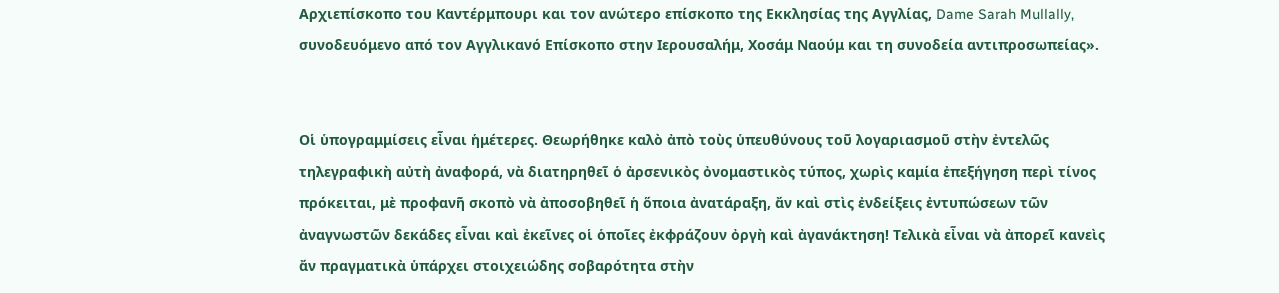Αρχιεπίσκοπο του Καντέρμπουρι και τον ανώτερο επίσκοπο της Εκκλησίας της Αγγλίας, Dame Sarah Mullally, συνοδευόμενο από τον Αγγλικανό Επίσκοπο στην Ιερουσαλήμ, Χοσάμ Ναούμ και τη συνοδεία αντιπροσωπείας».


Οἱ ὑπογραμμίσεις εἶναι ἡμέτερες. Θεωρήθηκε καλὸ ἀπὸ τοὺς ὑπευθύνους τοῦ λογαριασμοῦ στὴν ἐντελῶς τηλεγραφικὴ αὐτὴ ἀναφορά, νὰ διατηρηθεῖ ὁ ἀρσενικὸς ὀνομαστικὸς τύπος, χωρὶς καμία ἐπεξήγηση περὶ τίνος πρόκειται, μὲ προφανῆ σκοπὸ νὰ ἀποσοβηθεῖ ἡ ὅποια ἀνατάραξη, ἄν καὶ στὶς ἐνδείξεις ἐντυπώσεων τῶν ἀναγνωστῶν δεκάδες εἶναι καὶ ἐκεῖνες οἱ ὁποῖες ἐκφράζουν ὀργὴ καὶ ἀγανάκτηση! Τελικὰ εἶναι νὰ ἀπορεῖ κανεὶς ἄν πραγματικὰ ὑπάρχει στοιχειώδης σοβαρότητα στὴν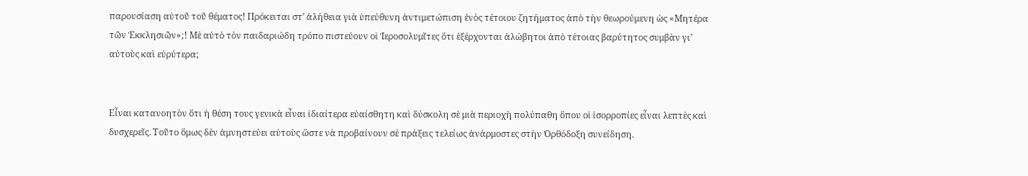παρουσίαση αὐτοῦ τοῦ θέματος! Πρόκειται στ’ ἀλήθεια γιὰ ὑπεύθυνη ἀντιμετώπιση ἑνὸς τέτοιου ζητήματος ἀπὸ τὴν θεωρούμενη ὡς «Μητέρα τῶν Ἐκκλησιῶν»;! Μὲ αὐτὸ τὸν παιδαριώδη τρόπο πιστεύουν οἱ Ἱεροσολυμῖτες ὅτι ἐξέρχονται ἀλώβητοι ἀπὸ τέτοιας βαρύτητος συμβὰν γι’ αὐτοὺς καὶ εὐρύτερα;


Εἶναι κατανοητὸν ὅτι ἡ θέση τους γενικὰ εἶναι ἰδιαίτερα εὐαίσθητη καὶ δύσκολη σὲ μιὰ περιοχὴ πολύπαθη ὅπου οἱ ἰσορροπίες εἶναι λεπτὲς καὶ δυσχερεῖς. Τοῦτο ὅμως δὲν ἀμνηστεύει αὐτοὺς ὥστε νὰ προβαίνουν σὲ πράξεις τελείως ἀνάρμοστες στὴν Ὀρθόδοξη συνείδηση.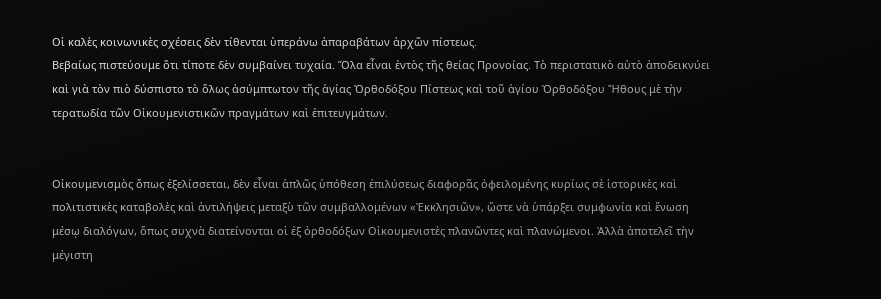Οἱ καλὲς κοινωνικὲς σχέσεις δὲν τίθενται ὑπεράνω ἀπαραβάτων ἀρχῶν πίστεως.
Βεβαίως πιστεύουμε ὅτι τίποτε δὲν συμβαίνει τυχαία. Ὅλα εἶναι ἐντὸς τῆς θείας Προνοίας. Τὸ περιστατικὸ αὐτὸ ἀποδεικνύει καὶ γιὰ τὸν πιὸ δύσπιστο τὸ ὅλως ἀσύμπτωτον τῆς ἁγίας Ὀρθοδόξου Πίστεως καὶ τοῦ ἁγίου Ὀρθοδόξου Ἤθους μὲ τὴν τερατωδία τῶν Οἰκουμενιστικῶν πραγμάτων καὶ ἐπιτευγμάτων.


Οἰκουμενισμὸς ὅπως ἐξελίσσεται, δὲν εἶναι ἁπλῶς ὑπόθεση ἐπιλύσεως διαφορᾶς ὀφειλομένης κυρίως σὲ ἱστορικὲς καὶ πολιτιστικὲς καταβολὲς καὶ ἀντιλήψεις μεταξὺ τῶν συμβαλλομένων «Ἐκκλησιῶν», ὥστε νὰ ὑπάρξει συμφωνία καὶ ἕνωση μέσῳ διαλόγων, ὅπως συχνὰ διατείνονται οἱ ἐξ ὀρθοδόξων Οἰκουμενιστὲς πλανῶντες καὶ πλανώμενοι. Ἀλλὰ ἀποτελεῖ τὴν μέγιστη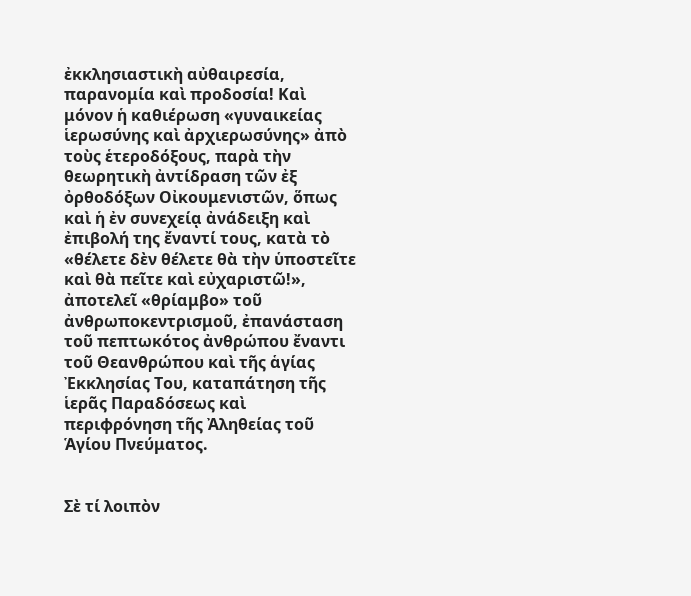ἐκκλησιαστικὴ αὐθαιρεσία, παρανομία καὶ προδοσία! Καὶ μόνον ἡ καθιέρωση «γυναικείας ἱερωσύνης καὶ ἀρχιερωσύνης» ἀπὸ τοὺς ἑτεροδόξους, παρὰ τὴν θεωρητικὴ ἀντίδραση τῶν ἐξ ὀρθοδόξων Οἰκουμενιστῶν, ὅπως καὶ ἡ ἐν συνεχείᾳ ἀνάδειξη καὶ ἐπιβολή της ἔναντί τους, κατὰ τὸ «θέλετε δὲν θέλετε θὰ τὴν ὑποστεῖτε καὶ θὰ πεῖτε καὶ εὐχαριστῶ!», ἀποτελεῖ «θρίαμβο» τοῦ ἀνθρωποκεντρισμοῦ, ἐπανάσταση τοῦ πεπτωκότος ἀνθρώπου ἔναντι τοῦ Θεανθρώπου καὶ τῆς ἁγίας Ἐκκλησίας Του, καταπάτηση τῆς ἱερᾶς Παραδόσεως καὶ περιφρόνηση τῆς Ἀληθείας τοῦ Ἁγίου Πνεύματος.


Σὲ τί λοιπὸν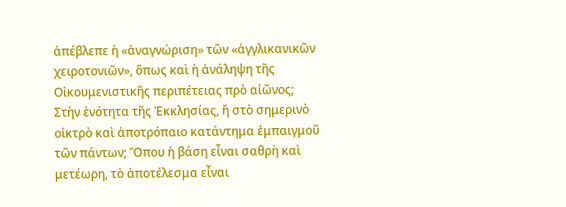ἀπέβλεπε ἡ «ἀναγνώριση» τῶν «ἀγγλικανικῶν χειροτονιῶν», ὅπως καὶ ἡ ἀνάληψη τῆς Οἰκουμενιστικῆς περιπέτειας πρὸ αἰῶνος; Στὴν ἑνότητα τῆς Ἐκκλησίας, ἤ στὸ σημερινὸ οἰκτρὸ καὶ ἀποτρόπαιο κατάντημα ἐμπαιγμοῦ τῶν πάντων; Ὅπου ἡ βάση εἶναι σαθρὴ καὶ μετέωρη, τὸ ἀποτέλεσμα εἶναι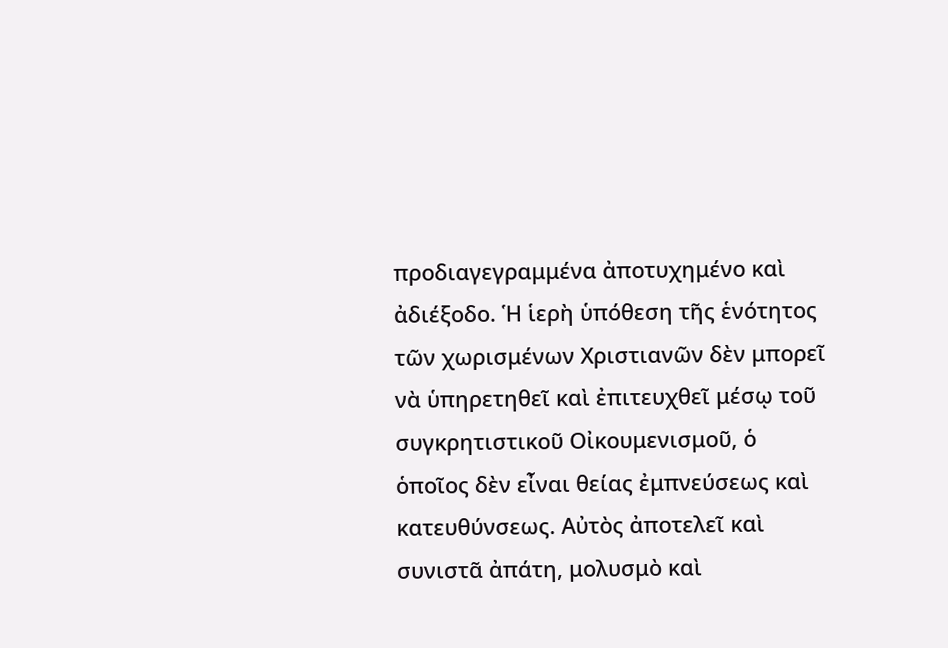προδιαγεγραμμένα ἀποτυχημένο καὶ ἀδιέξοδο. Ἡ ἱερὴ ὑπόθεση τῆς ἑνότητος τῶν χωρισμένων Χριστιανῶν δὲν μπορεῖ νὰ ὑπηρετηθεῖ καὶ ἐπιτευχθεῖ μέσῳ τοῦ συγκρητιστικοῦ Οἰκουμενισμοῦ, ὁ ὁποῖος δὲν εἶναι θείας ἐμπνεύσεως καὶ κατευθύνσεως. Αὐτὸς ἀποτελεῖ καὶ συνιστᾶ ἀπάτη, μολυσμὸ καὶ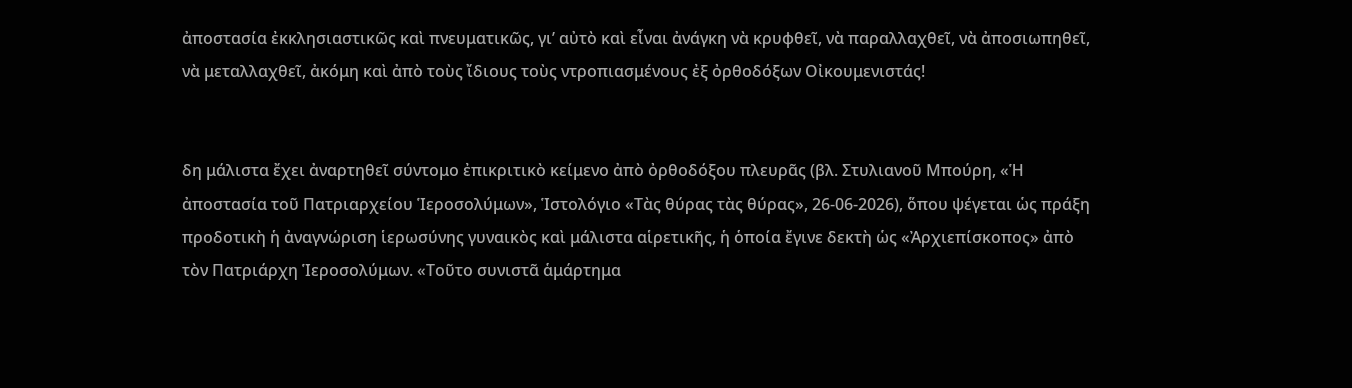ἀποστασία ἐκκλησιαστικῶς καὶ πνευματικῶς, γι’ αὐτὸ καὶ εἶναι ἀνάγκη νὰ κρυφθεῖ, νὰ παραλλαχθεῖ, νὰ ἀποσιωπηθεῖ, νὰ μεταλλαχθεῖ, ἀκόμη καὶ ἀπὸ τοὺς ἴδιους τοὺς ντροπιασμένους ἐξ ὀρθοδόξων Οἰκουμενιστάς!


δη μάλιστα ἔχει ἀναρτηθεῖ σύντομο ἐπικριτικὸ κείμενο ἀπὸ ὀρθοδόξου πλευρᾶς (βλ. Στυλιανοῦ Μπούρη, «Ἡ ἀποστασία τοῦ Πατριαρχείου Ἱεροσολύμων», Ἱστολόγιο «Τὰς θύρας τὰς θύρας», 26-06-2026), ὅπου ψέγεται ὡς πράξη προδοτικὴ ἡ ἀναγνώριση ἱερωσύνης γυναικὸς καὶ μάλιστα αἱρετικῆς, ἡ ὁποία ἔγινε δεκτὴ ὡς «Ἀρχιεπίσκοπος» ἀπὸ τὸν Πατριάρχη Ἱεροσολύμων. «Τοῦτο συνιστᾶ ἁμάρτημα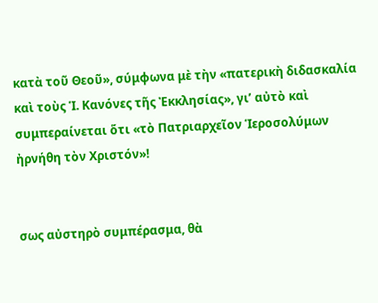κατὰ τοῦ Θεοῦ», σύμφωνα μὲ τὴν «πατερικὴ διδασκαλία καὶ τοὺς Ἱ. Κανόνες τῆς Ἐκκλησίας», γι’ αὐτὸ καὶ συμπεραίνεται ὅτι «τὸ Πατριαρχεῖον Ἱεροσολύμων ἠρνήθη τὸν Χριστόν»!


σως αὐστηρὸ συμπέρασμα, θὰ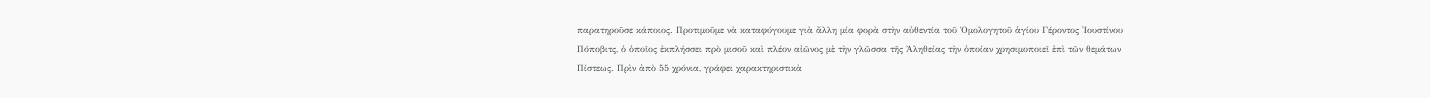παρατηροῦσε κάποιος. Προτιμοῦμε νὰ καταφύγουμε γιὰ ἄλλη μία φορὰ στὴν αὐθεντία τοῦ Ὁμολογητοῦ ἁγίου Γέροντος Ἰουστίνου Πόποβιτς, ὁ ὁποῖος ἐκπλήσσει πρὸ μισοῦ καὶ πλέον αἰῶνος μὲ τὴν γλῶσσα τῆς Ἀληθείας τὴν ὁποίαν χρησιμοποιεῖ ἐπὶ τῶν θεμάτων Πίστεως. Πρὶν ἀπὸ 55 χρόνια, γράφει χαρακτηριστικὰ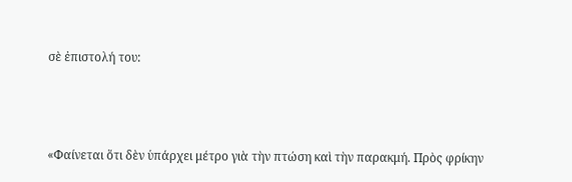σὲ ἐπιστολή του:



«Φαίνεται ὅτι δὲν ὑπάρχει μέτρο γιὰ τὴν πτώση καὶ τὴν παρακμή. Πρὸς φρίκην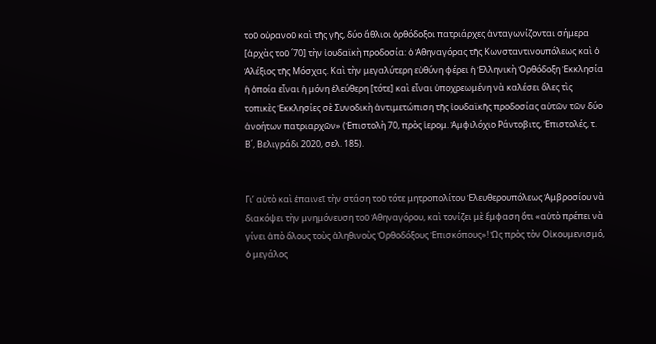τοῦ οὐρανοῦ καὶ τῆς γῆς, δύο ἄθλιοι ὀρθόδοξοι πατριάρχες ἀνταγωνίζονται σήμερα [ἀρχὰς τοῦ ΄70] τὴν ἰουδαϊκὴ προδοσία: ὁ Ἀθηναγόρας τῆς Κωνσταντινουπόλεως καὶ ὁ Ἀλέξιος τῆς Μόσχας. Καὶ τὴν μεγαλύτερη εὐθύνη φέρει ἡ Ἑλληνικὴ Ὀρθόδοξη Ἐκκλησία ἡ ὁποία εἶναι ἡ μόνη ἐλεύθερη [τότε] καὶ εἶναι ὑποχρεωμένη νὰ καλέσει ὅλες τὶς τοπικὲς Ἐκκλησίες σὲ Συνοδικὴ ἀντιμετώπιση τῆς ἰουδαϊκῆς προδοσίας αὐτῶν τῶν δύο ἀνοήτων πατριαρχῶν» (Ἐπιστολὴ 70, πρὸς ἱερομ. Ἀμφιλόχιο Ράντοβιτς, Ἐπιστολές, τ. Β΄, Βελιγράδι 2020, σελ. 185).


Γι’ αὐτὸ καὶ ἐπαινεῖ τὴν στάση τοῦ τότε μητροπολίτου Ἐλευθερουπόλεως Ἀμβροσίου νὰ διακόψει τὴν μνημόνευση τοῦ Ἀθηναγόρου, καὶ τονίζει μὲ ἔμφαση ὅτι «αὐτὸ πρέπει νὰ γίνει ἀπὸ ὅλους τοὺς ἀληθινοὺς Ὀρθοδόξους Ἐπισκόπους»! Ὡς πρὸς τὸν Οἰκουμενισμό, ὁ μεγάλος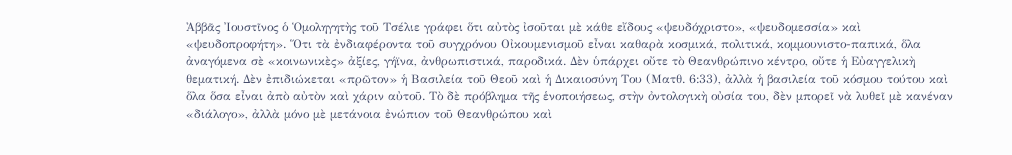Ἀββᾶς Ἰουστῖνος ὁ Ὁμοληγητὴς τοῦ Τσέλιε γράφει ὅτι αὐτὸς ἰσοῦται μὲ κάθε εἴδους «ψευδόχριστο», «ψευδομεσσία» καὶ «ψευδοπροφήτη». Ὅτι τὰ ἐνδιαφέροντα τοῦ συγχρόνου Οἰκουμενισμοῦ εἶναι καθαρὰ κοσμικά, πολιτικά, κομμουνιστο-παπικά, ὅλα ἀναγόμενα σὲ «κοινωνικὲς» ἀξίες, γήϊνα, ἀνθρωπιστικά, παροδικά. Δὲν ὑπάρχει οὔτε τὸ Θεανθρώπινο κέντρο, οὔτε ἡ Εὐαγγελικὴ θεματική. Δὲν ἐπιδιώκεται «πρῶτον» ἡ Βασιλεία τοῦ Θεοῦ καὶ ἡ Δικαιοσύνη Του (Ματθ. 6:33), ἀλλὰ ἡ βασιλεία τοῦ κόσμου τούτου καὶ ὅλα ὅσα εἶναι ἀπὸ αὐτὸν καὶ χάριν αὐτοῦ. Τὸ δὲ πρόβλημα τῆς ἑνοποιήσεως, στὴν ὀντολογικὴ οὐσία του, δὲν μπορεῖ νὰ λυθεῖ μὲ κανέναν «διάλογο», ἀλλὰ μόνο μὲ μετάνοια ἐνώπιον τοῦ Θεανθρώπου καὶ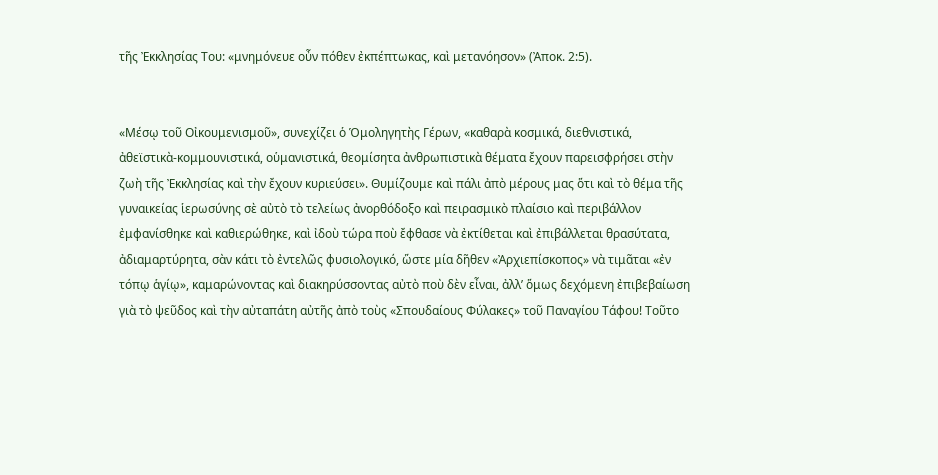τῆς Ἐκκλησίας Του: «μνημόνευε οὖν πόθεν ἐκπέπτωκας, καὶ μετανόησον» (Ἀποκ. 2:5).


«Μέσῳ τοῦ Οἰκουμενισμοῦ», συνεχίζει ὁ Ὁμοληγητὴς Γέρων, «καθαρὰ κοσμικά, διεθνιστικά, ἀθεϊστικὰ-κομμουνιστικά, οὑμανιστικά, θεομίσητα ἀνθρωπιστικὰ θέματα ἔχουν παρεισφρήσει στὴν ζωὴ τῆς Ἐκκλησίας καὶ τὴν ἔχουν κυριεύσει». Θυμίζουμε καὶ πάλι ἀπὸ μέρους μας ὅτι καὶ τὸ θέμα τῆς γυναικείας ἱερωσύνης σὲ αὐτὸ τὸ τελείως ἀνορθόδοξο καὶ πειρασμικὸ πλαίσιο καὶ περιβάλλον ἐμφανίσθηκε καὶ καθιερώθηκε, καὶ ἰδοὺ τώρα ποὺ ἔφθασε νὰ ἐκτίθεται καὶ ἐπιβάλλεται θρασύτατα, ἀδιαμαρτύρητα, σὰν κάτι τὸ ἐντελῶς φυσιολογικό, ὥστε μία δῆθεν «Ἀρχιεπίσκοπος» νὰ τιμᾶται «ἐν τόπῳ ἁγίῳ», καμαρώνοντας καὶ διακηρύσσοντας αὐτὸ ποὺ δὲν εἶναι, ἀλλ’ ὅμως δεχόμενη ἐπιβεβαίωση γιὰ τὸ ψεῦδος καὶ τὴν αὐταπάτη αὐτῆς ἀπὸ τοὺς «Σπουδαίους Φύλακες» τοῦ Παναγίου Τάφου! Τοῦτο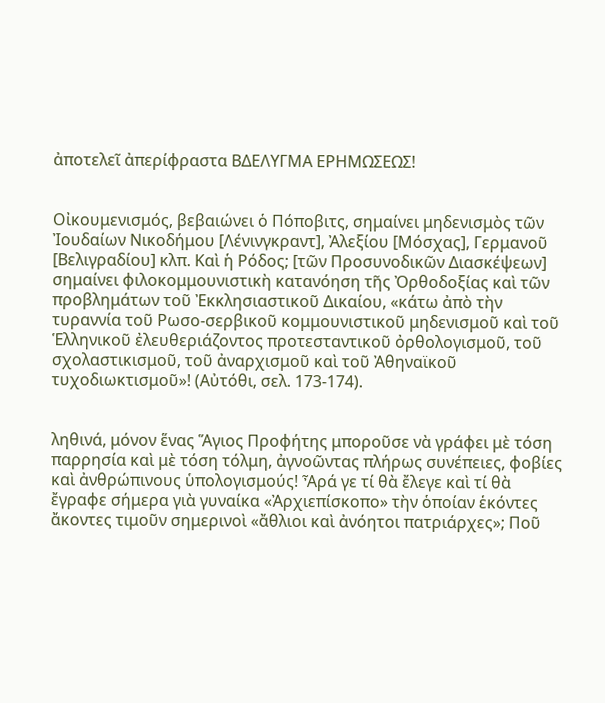ἀποτελεῖ ἀπερίφραστα ΒΔΕΛΥΓΜΑ ΕΡΗΜΩΣΕΩΣ!


Οἰκουμενισμός, βεβαιώνει ὁ Πόποβιτς, σημαίνει μηδενισμὸς τῶν Ἰουδαίων Νικοδήμου [Λένινγκραντ], Ἀλεξίου [Μόσχας], Γερμανοῦ [Βελιγραδίου] κλπ. Καὶ ἡ Ρόδος; [τῶν Προσυνοδικῶν Διασκέψεων] σημαίνει φιλοκομμουνιστικὴ κατανόηση τῆς Ὀρθοδοξίας καὶ τῶν προβλημάτων τοῦ Ἐκκλησιαστικοῦ Δικαίου, «κάτω ἀπὸ τὴν τυραννία τοῦ Ρωσο-σερβικοῦ κομμουνιστικοῦ μηδενισμοῦ καὶ τοῦ Ἑλληνικοῦ ἐλευθεριάζοντος προτεσταντικοῦ ὀρθολογισμοῦ, τοῦ σχολαστικισμοῦ, τοῦ ἀναρχισμοῦ καὶ τοῦ Ἀθηναϊκοῦ τυχοδιωκτισμοῦ»! (Αὐτόθι, σελ. 173-174).


ληθινά, μόνον ἕνας Ἅγιος Προφήτης μποροῦσε νὰ γράφει μὲ τόση παρρησία καὶ μὲ τόση τόλμη, ἀγνοῶντας πλήρως συνέπειες, φοβίες καὶ ἀνθρώπινους ὑπολογισμούς! Ἆρά γε τί θὰ ἔλεγε καὶ τί θὰ ἔγραφε σήμερα γιὰ γυναίκα «Ἀρχιεπίσκοπο» τὴν ὁποίαν ἑκόντες ἄκοντες τιμοῦν σημερινοὶ «ἄθλιοι καὶ ἀνόητοι πατριάρχες»; Ποῦ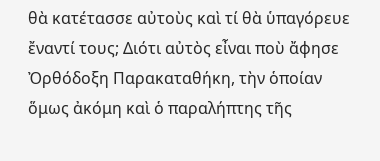θὰ κατέτασσε αὐτοὺς καὶ τί θὰ ὑπαγόρευε ἔναντί τους; Διότι αὐτὸς εἶναι ποὺ ἄφησε Ὀρθόδοξη Παρακαταθήκη, τὴν ὁποίαν ὅμως ἀκόμη καὶ ὁ παραλήπτης τῆς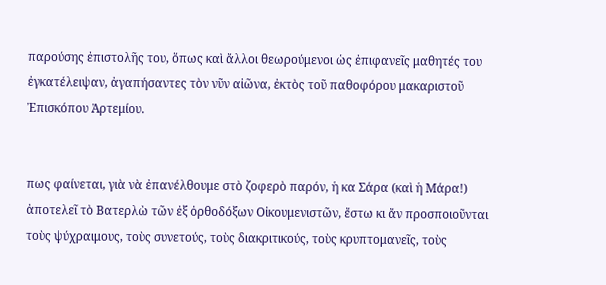παρούσης ἐπιστολῆς του, ὅπως καὶ ἄλλοι θεωρούμενοι ὡς ἐπιφανεῖς μαθητές του ἐγκατέλειψαν, ἀγαπήσαντες τὸν νῦν αἰῶνα, ἐκτὸς τοῦ παθοφόρου μακαριστοῦ Ἐπισκόπου Ἀρτεμίου.


πως φαίνεται, γιὰ νὰ ἐπανέλθουμε στὸ ζοφερὸ παρόν, ἡ κα Σάρα (καὶ ἡ Μάρα!) ἀποτελεῖ τὸ Βατερλὼ τῶν ἐξ ὀρθοδόξων Οἰκουμενιστῶν, ἔστω κι ἄν προσποιοῦνται τοὺς ψύχραιμους, τοὺς συνετούς, τοὺς διακριτικούς, τοὺς κρυπτομανεῖς, τοὺς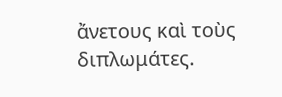ἄνετους καὶ τοὺς διπλωμάτες.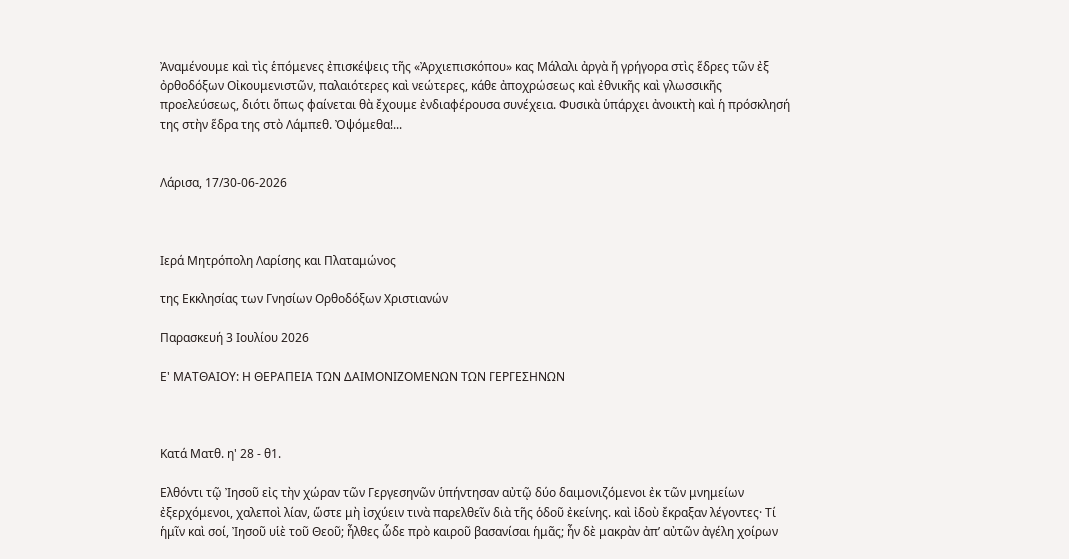Ἀναμένουμε καὶ τὶς ἑπόμενες ἐπισκέψεις τῆς «Ἀρχιεπισκόπου» κας Μάλαλι ἀργὰ ἤ γρήγορα στὶς ἕδρες τῶν ἐξ ὀρθοδόξων Οἰκουμενιστῶν, παλαιότερες καὶ νεώτερες, κάθε ἀποχρώσεως καὶ ἐθνικῆς καὶ γλωσσικῆς προελεύσεως, διότι ὅπως φαίνεται θὰ ἔχουμε ἐνδιαφέρουσα συνέχεια. Φυσικὰ ὑπάρχει ἀνοικτὴ καὶ ἡ πρόσκλησή της στὴν ἕδρα της στὸ Λάμπεθ. Ὀψόμεθα!...


Λάρισα, 17/30-06-2026



Ιερά Μητρόπολη Λαρίσης και Πλαταμώνος

της Εκκλησίας των Γνησίων Ορθοδόξων Χριστιανών

Παρασκευή 3 Ιουλίου 2026

Ε' ΜΑΤΘΑΙΟΥ: Η ΘΕΡΑΠΕΙΑ ΤΩΝ ΔΑΙΜΟΝΙΖΟΜΕΝΩΝ ΤΩΝ ΓΕΡΓΕΣΗΝΩΝ



Κατά Ματθ. η' 28 - θ1.

Ελθόντι τῷ Ἰησοῦ εἰς τὴν χώραν τῶν Γεργεσηνῶν ὑπήντησαν αὐτῷ δύο δαιμονιζόμενοι ἐκ τῶν μνημείων ἐξερχόμενοι, χαλεποὶ λίαν, ὥστε μὴ ἰσχύειν τινὰ παρελθεῖν διὰ τῆς ὁδοῦ ἐκείνης. καὶ ἰδοὺ ἔκραξαν λέγοντες· Τί ἡμῖν καὶ σοί, Ἰησοῦ υἱὲ τοῦ Θεοῦ; ἦλθες ὧδε πρὸ καιροῦ βασανίσαι ἡμᾶς; ἦν δὲ μακρὰν ἀπ’ αὐτῶν ἀγέλη χοίρων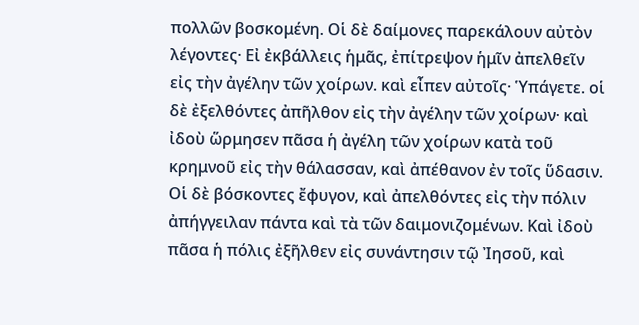πολλῶν βοσκομένη. Οἱ δὲ δαίμονες παρεκάλουν αὐτὸν λέγοντες· Εἰ ἐκβάλλεις ἡμᾶς, ἐπίτρεψον ἡμῖν ἀπελθεῖν εἰς τὴν ἀγέλην τῶν χοίρων. καὶ εἶπεν αὐτοῖς· Ὑπάγετε. οἱ δὲ ἐξελθόντες ἀπῆλθον εἰς τὴν ἀγέλην τῶν χοίρων· καὶ ἰδοὺ ὥρμησεν πᾶσα ἡ ἀγέλη τῶν χοίρων κατὰ τοῦ κρημνοῦ εἰς τὴν θάλασσαν, καὶ ἀπέθανον ἐν τοῖς ὕδασιν. Οἱ δὲ βόσκοντες ἔφυγον, καὶ ἀπελθόντες εἰς τὴν πόλιν ἀπήγγειλαν πάντα καὶ τὰ τῶν δαιμονιζομένων. Καὶ ἰδοὺ πᾶσα ἡ πόλις ἐξῆλθεν εἰς συνάντησιν τῷ Ἰησοῦ, καὶ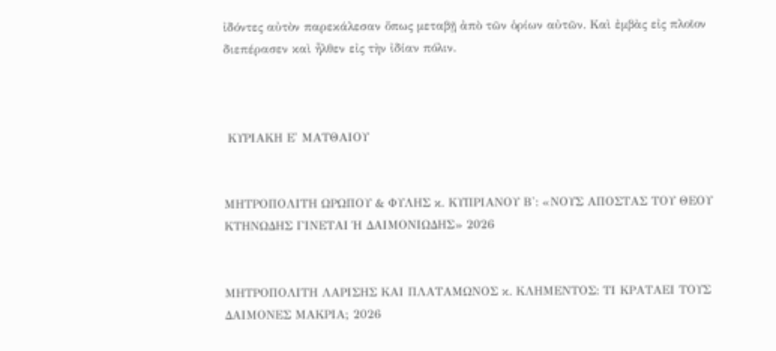ἰδόντες αὐτὸν παρεκάλεσαν ὅπως μεταβῇ ἀπὸ τῶν ὁρίων αὐτῶν. Καὶ ἐμβὰς εἰς πλοῖον διεπέρασεν καὶ ἦλθεν εἰς τὴν ἰδίαν πόλιν.



 ΚΥΡΙΑΚΗ Ε' ΜΑΤΘΑΙΟΥ


ΜΗΤΡΟΠΟΛΙΤΗ ΩΡΩΠΟΥ & ΦΥΛΗΣ κ. ΚΥΠΡΙΑΝΟΥ Β': «ΝΟΥΣ ΑΠΟΣΤΑΣ ΤΟΥ ΘΕΟΥ ΚΤΗΝΩΔΗΣ ΓΙΝΕΤΑΙ Ή ΔΑΙΜΟΝΙΩΔΗΣ» 2026


ΜΗΤΡΟΠΟΛΙΤΗ ΛΑΡΙΣΗΣ ΚΑΙ ΠΛΑΤΑΜΩΝΟΣ κ. ΚΛΗΜΕΝΤΟΣ: ΤΙ ΚΡΑΤΑΕΙ ΤΟΥΣ ΔΑΙΜΟΝΕΣ ΜΑΚΡΙΑ; 2026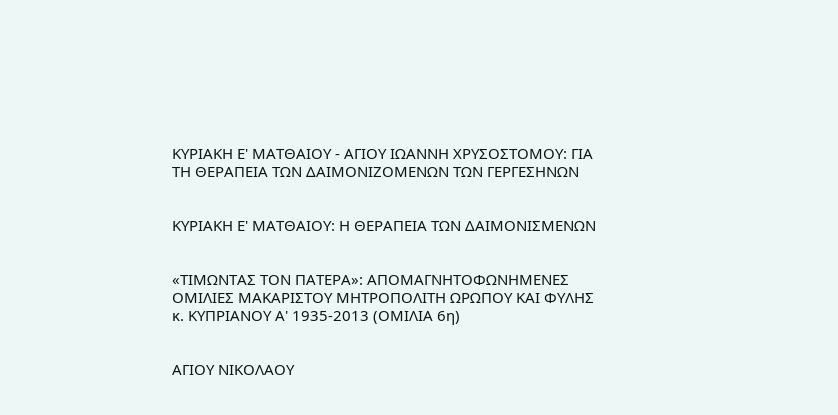ΚΥΡΙΑΚΗ Ε' ΜΑΤΘΑΙΟΥ - ΑΓΙΟΥ ΙΩΑΝΝΗ ΧΡΥΣΟΣΤΟΜΟΥ: ΓΙΑ ΤΗ ΘΕΡΑΠΕΙΑ ΤΩΝ ΔΑΙΜΟΝΙΖΟΜΕΝΩΝ ΤΩΝ ΓΕΡΓΕΣΗΝΩΝ


ΚΥΡΙΑΚΗ Ε' ΜΑΤΘΑΙΟΥ: Η ΘΕΡΑΠΕΙΑ ΤΩΝ ΔΑΙΜΟΝΙΣΜΕΝΩΝ


«ΤΙΜΩΝΤΑΣ ΤΟΝ ΠΑΤΕΡΑ»: ΑΠΟΜΑΓΝΗΤΟΦΩΝΗΜΕΝΕΣ ΟΜΙΛΙΕΣ ΜΑΚΑΡΙΣΤΟΥ ΜΗΤΡΟΠΟΛΙΤΗ ΩΡΩΠΟΥ ΚΑΙ ΦΥΛΗΣ κ. ΚΥΠΡΙΑΝΟΥ Α' 1935-2013 (ΟΜΙΛΙΑ 6η)


ΑΓΙΟΥ ΝΙΚΟΛΑΟΥ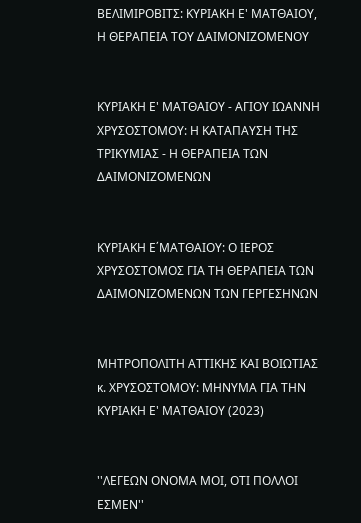ΒΕΛΙΜΙΡΟΒΙΤΣ: ΚΥΡΙΑΚΗ Ε' ΜΑΤΘΑΙΟΥ, Η ΘΕΡΑΠΕΙΑ ΤΟΥ ΔΑΙΜΟΝΙΖΟΜΕΝΟΥ


ΚΥΡΙΑΚΗ Ε' ΜΑΤΘΑΙΟΥ - ΑΓΙΟΥ ΙΩΑΝΝΗ ΧΡΥΣΟΣΤΟΜΟΥ: Η ΚΑΤΑΠΑΥΣΗ ΤΗΣ ΤΡΙΚΥΜΙΑΣ - Η ΘΕΡΑΠΕΙΑ ΤΩΝ ΔΑΙΜΟΝΙΖΟΜΕΝΩΝ


ΚΥΡΙΑΚΗ Ε΄ΜΑΤΘΑΙΟΥ: Ο ΙΕΡΟΣ ΧΡΥΣΟΣΤΟΜΟΣ ΓΙΑ ΤΗ ΘΕΡΑΠΕΙΑ ΤΩΝ ΔΑΙΜΟΝΙΖΟΜΕΝΩΝ ΤΩΝ ΓΕΡΓΕΣΗΝΩΝ


ΜΗΤΡΟΠΟΛΙΤΗ ΑΤΤΙΚΗΣ ΚΑΙ ΒΟΙΩΤΙΑΣ κ. ΧΡΥΣΟΣΤΟΜΟΥ: ΜΗΝΥΜΑ ΓΙΑ ΤΗΝ ΚΥΡΙΑΚΗ Ε' ΜΑΤΘΑΙΟΥ (2023)


''ΛΕΓΕΩΝ ΟΝΟΜΑ ΜΟΙ, ΟΤΙ ΠΟΛΛΟΙ ΕΣΜΕΝ''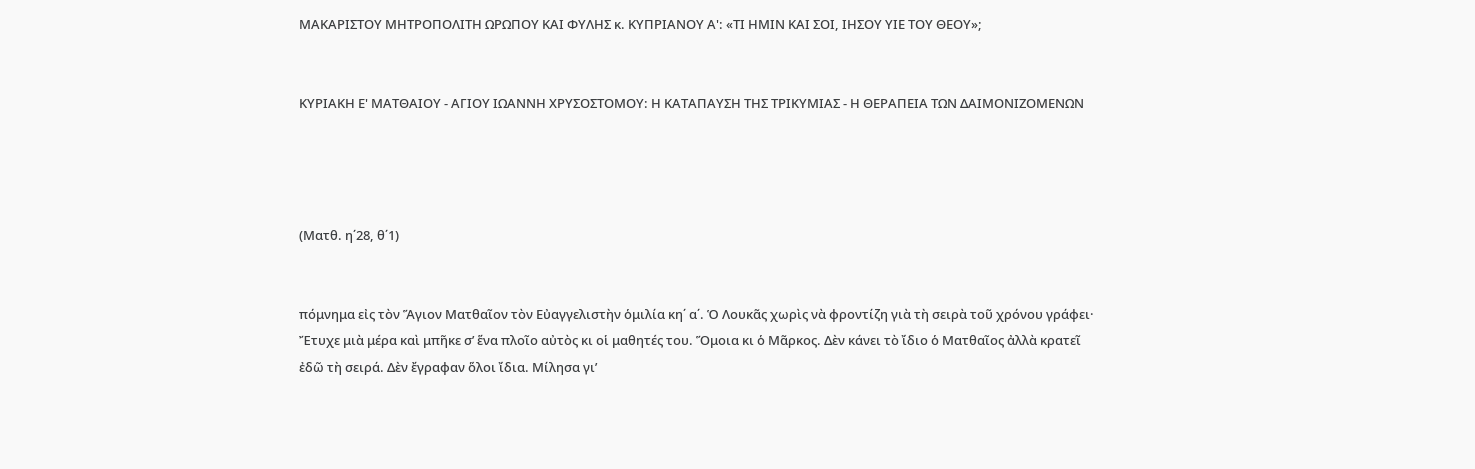ΜΑΚΑΡΙΣΤΟΥ ΜΗΤΡΟΠΟΛΙΤΗ ΩΡΩΠΟΥ ΚΑΙ ΦΥΛΗΣ κ. ΚΥΠΡΙΑΝΟΥ Α': «ΤΙ ΗΜΙΝ ΚΑΙ ΣΟΙ, ΙΗΣΟΥ ΥΙΕ ΤΟΥ ΘΕΟΥ»;


ΚΥΡΙΑΚΗ Ε' ΜΑΤΘΑΙΟΥ - ΑΓΙΟΥ ΙΩΑΝΝΗ ΧΡΥΣΟΣΤΟΜΟΥ: Η ΚΑΤΑΠΑΥΣΗ ΤΗΣ ΤΡΙΚΥΜΙΑΣ - Η ΘΕΡΑΠΕΙΑ ΤΩΝ ΔΑΙΜΟΝΙΖΟΜΕΝΩΝ




(Ματθ. η΄28, θ΄1)


πόμνημα εἰς τὸν Ἅγιον Ματθαῖον τὸν Εὐαγγελιστὴν ὁμιλία κη΄ α΄. Ὁ Λουκᾶς χωρὶς νὰ φροντίζη γιὰ τὴ σειρὰ τοῦ χρόνου γράφει· Ἔτυχε μιὰ μέρα καὶ μπῆκε σ’ ἕνα πλοῖο αὐτὸς κι οἱ μαθητές του. Ὅμοια κι ὁ Μᾶρκος. Δὲν κάνει τὸ ἴδιο ὁ Ματθαῖος ἀλλὰ κρατεῖ ἐδῶ τὴ σειρά. Δὲν ἔγραφαν ὅλοι ἴδια. Μίλησα γι’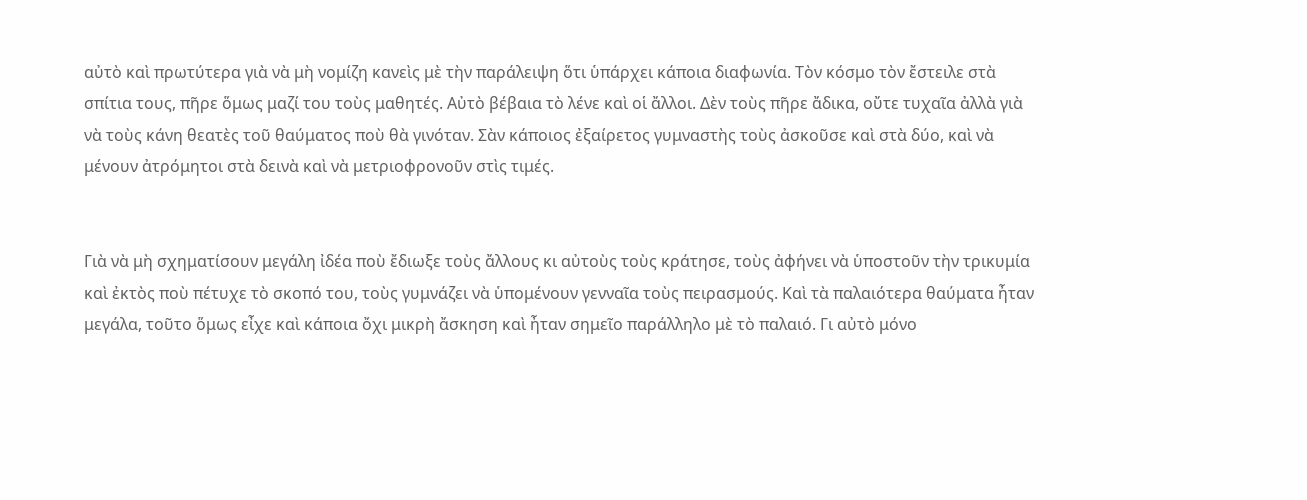αὐτὸ καὶ πρωτύτερα γιὰ νὰ μὴ νομίζη κανεὶς μὲ τὴν παράλειψη ὅτι ὑπάρχει κάποια διαφωνία. Τὸν κόσμο τὸν ἔστειλε στὰ σπίτια τους, πῆρε ὅμως μαζί του τοὺς μαθητές. Αὐτὸ βέβαια τὸ λένε καὶ οἱ ἄλλοι. Δὲν τοὺς πῆρε ἄδικα, οὔτε τυχαῖα ἀλλὰ γιὰ νὰ τοὺς κάνη θεατὲς τοῦ θαύματος ποὺ θὰ γινόταν. Σὰν κάποιος ἐξαίρετος γυμναστὴς τοὺς ἀσκοῦσε καὶ στὰ δύο, καὶ νὰ μένουν ἀτρόμητοι στὰ δεινὰ καὶ νὰ μετριοφρονοῦν στὶς τιμές.


Γιὰ νὰ μὴ σχηματίσουν μεγάλη ἰδέα ποὺ ἔδιωξε τοὺς ἄλλους κι αὐτοὺς τοὺς κράτησε, τοὺς ἀφήνει νὰ ὑποστοῦν τὴν τρικυμία καὶ ἐκτὸς ποὺ πέτυχε τὸ σκοπό του, τοὺς γυμνάζει νὰ ὑπομένουν γενναῖα τοὺς πειρασμούς. Καὶ τὰ παλαιότερα θαύματα ἦταν μεγάλα, τοῦτο ὅμως εἶχε καὶ κάποια ὄχι μικρὴ ἄσκηση καὶ ἦταν σημεῖο παράλληλο μὲ τὸ παλαιό. Γι αὐτὸ μόνο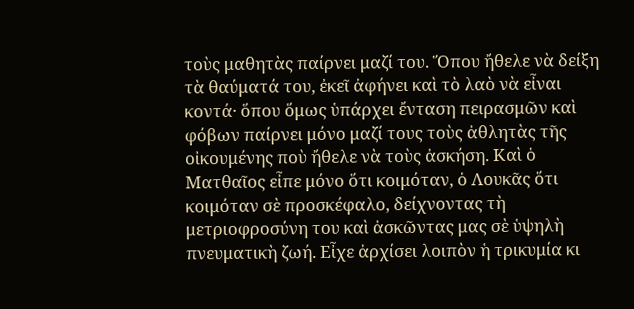τοὺς μαθητὰς παίρνει μαζί του. Ὅπου ἤθελε νὰ δείξη τὰ θαύματά του, ἐκεῖ ἀφήνει καὶ τὸ λαὸ νὰ εἶναι κοντά· ὅπου ὅμως ὑπάρχει ἔνταση πειρασμῶν καὶ φόβων παίρνει μόνο μαζί τους τοὺς ἀθλητὰς τῆς οἰκουμένης ποὺ ἤθελε νὰ τοὺς ἀσκήση. Καὶ ὁ Ματθαῖος εἶπε μόνο ὅτι κοιμόταν, ὁ Λουκᾶς ὅτι κοιμόταν σὲ προσκέφαλο, δείχνοντας τὴ μετριοφροσύνη του καὶ ἀσκῶντας μας σὲ ὑψηλὴ πνευματικὴ ζωή. Εἶχε ἀρχίσει λοιπὸν ἡ τρικυμία κι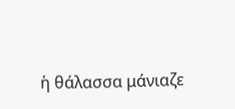ἡ θάλασσα μάνιαζε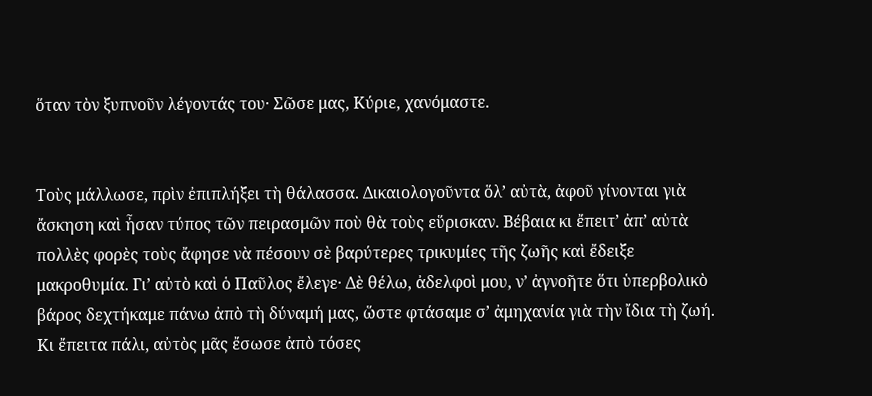ὅταν τὸν ξυπνοῦν λέγοντάς του· Σῶσε μας, Κύριε, χανόμαστε.


Τοὺς μάλλωσε, πρὶν ἐπιπλήξει τὴ θάλασσα. Δικαιολογοῦντα ὅλ’ αὐτὰ, ἀφοῦ γίνονται γιὰ ἄσκηση καὶ ἦσαν τύπος τῶν πειρασμῶν ποὺ θὰ τοὺς εὕρισκαν. Βέβαια κι ἔπειτ’ ἀπ’ αὐτὰ πολλὲς φορὲς τοὺς ἄφησε νὰ πέσουν σὲ βαρύτερες τρικυμίες τῆς ζωῆς καὶ ἔδειξε μακροθυμία. Γι’ αὐτὸ καὶ ὁ Παῦλος ἔλεγε· Δὲ θέλω, ἀδελφοὶ μου, ν’ ἀγνοῆτε ὅτι ὑπερβολικὸ βάρος δεχτήκαμε πάνω ἀπὸ τὴ δύναμή μας, ὥστε φτάσαμε σ’ ἀμηχανία γιὰ τὴν ἴδια τὴ ζωή. Κι ἔπειτα πάλι, αὐτὸς μᾶς ἔσωσε ἀπὸ τόσες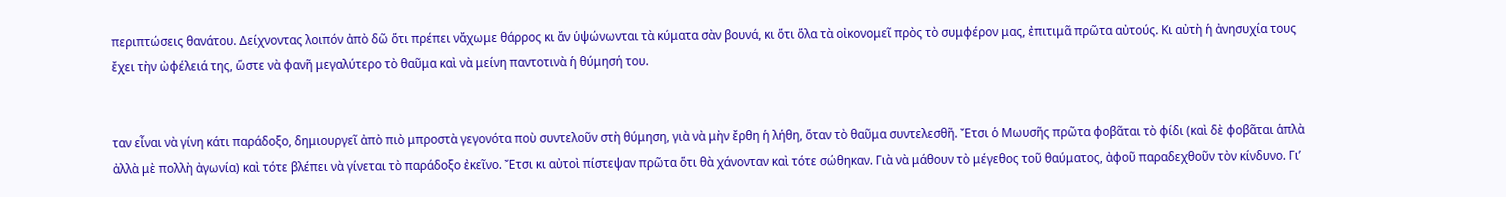περιπτώσεις θανάτου. Δείχνοντας λοιπόν ἀπὸ δῶ ὅτι πρέπει νἄχωμε θάρρος κι ἄν ὑψώνωνται τὰ κύματα σὰν βουνά, κι ὅτι ὅλα τὰ οἰκονομεῖ πρὸς τὸ συμφέρον μας, ἐπιτιμᾶ πρῶτα αὐτούς. Κι αὐτὴ ἡ ἀνησυχία τους ἔχει τὴν ὠφέλειά της, ὥστε νὰ φανῆ μεγαλύτερο τὸ θαῦμα καὶ νὰ μείνη παντοτινὰ ἡ θύμησή του.


ταν εἶναι νὰ γίνη κάτι παράδοξο, δημιουργεῖ ἀπὸ πιὸ μπροστὰ γεγονότα ποὺ συντελοῦν στὴ θύμηση, γιὰ νὰ μὴν ἔρθη ἡ λήθη, ὅταν τὸ θαῦμα συντελεσθῆ. Ἔτσι ὁ Μωυσῆς πρῶτα φοβᾶται τὸ φίδι (καὶ δὲ φοβᾶται ἁπλὰ ἀλλὰ μὲ πολλὴ ἀγωνία) καὶ τότε βλέπει νὰ γίνεται τὸ παράδοξο ἐκεῖνο. Ἔτσι κι αὐτοὶ πίστεψαν πρῶτα ὅτι θὰ χάνονταν καὶ τότε σώθηκαν. Γιὰ νὰ μάθουν τὸ μέγεθος τοῦ θαύματος, ἀφοῦ παραδεχθοῦν τὸν κίνδυνο. Γι’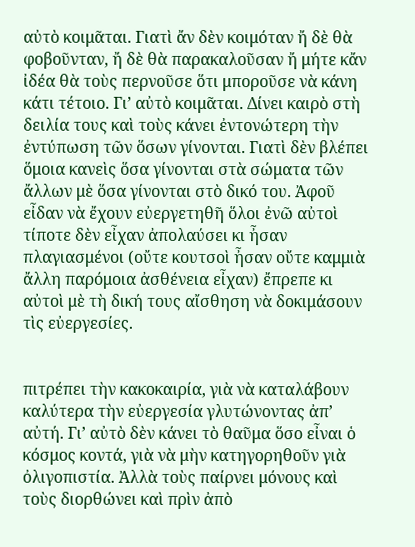αὐτὸ κοιμᾶται. Γιατὶ ἄν δὲν κοιμόταν ἤ δὲ θὰ φοβοῦνταν, ἤ δὲ θὰ παρακαλοῦσαν ἤ μήτε κἄν ἰδέα θὰ τοὺς περνοῦσε ὅτι μποροῦσε νὰ κάνη κάτι τέτοιο. Γι’ αὐτὸ κοιμᾶται. Δίνει καιρὸ στὴ δειλία τους καὶ τοὺς κάνει ἐντονώτερη τὴν ἐντύπωση τῶν ὅσων γίνονται. Γιατὶ δὲν βλέπει ὅμοια κανεὶς ὅσα γίνονται στὰ σώματα τῶν ἄλλων μὲ ὅσα γίνονται στὸ δικό του. Ἀφοῦ εἶδαν νὰ ἔχουν εὐεργετηθῆ ὅλοι ἐνῶ αὐτοὶ τίποτε δὲν εἶχαν ἀπολαύσει κι ἦσαν πλαγιασμένοι (οὔτε κουτσοὶ ἦσαν οὔτε καμμιὰ ἄλλη παρόμοια ἀσθένεια εἶχαν) ἔπρεπε κι αὐτοὶ μὲ τὴ δική τους αἴσθηση νὰ δοκιμάσουν τὶς εὐεργεσίες.


πιτρέπει τὴν κακοκαιρία, γιὰ νὰ καταλάβουν καλύτερα τὴν εὐεργεσία γλυτώνοντας ἀπ’ αὐτή. Γι’ αὐτὸ δὲν κάνει τὸ θαῦμα ὅσο εἶναι ὁ κόσμος κοντά, γιὰ νὰ μὴν κατηγορηθοῦν γιὰ ὀλιγοπιστία. Ἀλλὰ τοὺς παίρνει μόνους καὶ τοὺς διορθώνει καὶ πρὶν ἀπὸ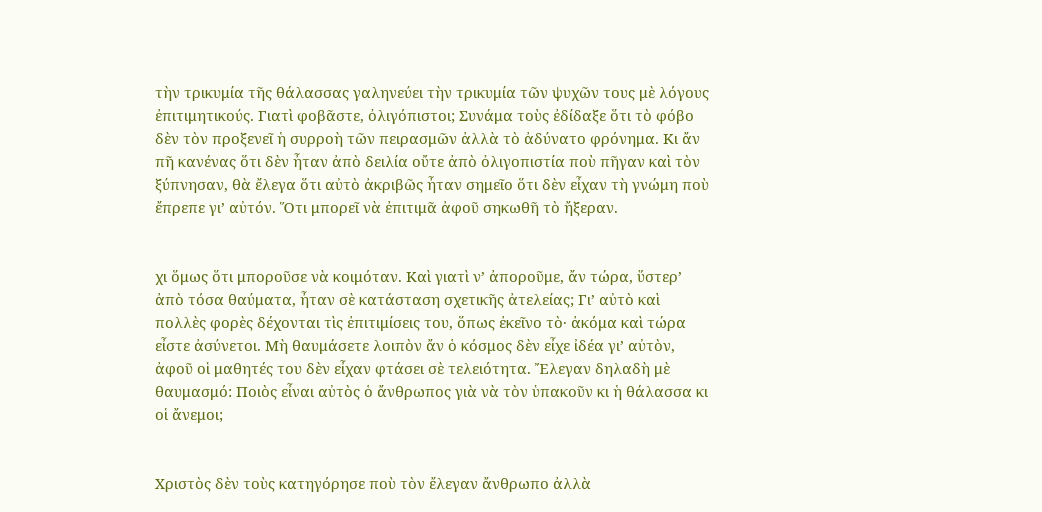τὴν τρικυμία τῆς θάλασσας γαληνεύει τὴν τρικυμία τῶν ψυχῶν τους μὲ λόγους ἐπιτιμητικούς. Γιατὶ φοβᾶστε, ὀλιγόπιστοι; Συνάμα τοὺς ἐδίδαξε ὅτι τὸ φόβο δὲν τὸν προξενεῖ ἡ συρροὴ τῶν πειρασμῶν ἀλλὰ τὸ ἀδύνατο φρόνημα. Κι ἄν πῆ κανένας ὅτι δὲν ἦταν ἀπὸ δειλία οὔτε ἀπὸ ὀλιγοπιστία ποὺ πῆγαν καὶ τὸν ξύπνησαν, θὰ ἔλεγα ὅτι αὐτὸ ἀκριβῶς ἦταν σημεῖο ὅτι δὲν εἶχαν τὴ γνώμη ποὺ ἔπρεπε γι’ αὐτόν. Ὅτι μπορεῖ νὰ ἐπιτιμᾶ ἀφοῦ σηκωθῆ τὸ ἤξεραν.


χι ὅμως ὅτι μποροῦσε νὰ κοιμόταν. Καὶ γιατὶ ν’ ἀποροῦμε, ἄν τώρα, ὕστερ’ ἀπὸ τόσα θαύματα, ἦταν σὲ κατάσταση σχετικῆς ἀτελείας; Γι’ αὐτὸ καὶ πολλὲς φορὲς δέχονται τὶς ἐπιτιμίσεις του, ὅπως ἐκεῖνο τὸ· ἀκόμα καὶ τώρα εἶστε ἀσύνετοι. Μὴ θαυμάσετε λοιπὸν ἄν ὁ κόσμος δὲν εἶχε ἰδέα γι’ αὐτὸν, ἀφοῦ οἱ μαθητές του δὲν εἶχαν φτάσει σὲ τελειότητα. Ἔλεγαν δηλαδὴ μὲ θαυμασμό: Ποιὸς εἶναι αὐτὸς ὁ ἄνθρωπος γιὰ νὰ τὸν ὑπακοῦν κι ἡ θάλασσα κι οἱ ἄνεμοι;


Χριστὸς δὲν τοὺς κατηγόρησε ποὺ τὸν ἔλεγαν ἄνθρωπο ἀλλὰ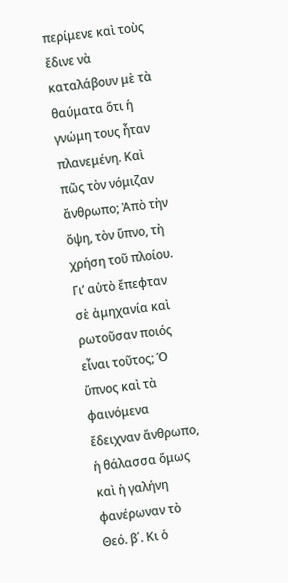περίμενε καὶ τοὺς ἔδινε νὰ καταλάβουν μὲ τὰ θαύματα ὅτι ἡ γνώμη τους ἦταν πλανεμένη. Καὶ πῶς τὸν νόμιζαν ἄνθρωπο; Ἀπὸ τὴν ὄψη, τὸν ὕπνο, τὴ χρήση τοῦ πλοίου. Γι’ αὐτὸ ἔπεφταν σὲ ἀμηχανία καὶ ρωτοῦσαν ποιός εἶναι τοῦτος; Ὁ ὕπνος καὶ τὰ φαινόμενα ἔδειχναν ἄνθρωπο, ἡ θάλασσα ὅμως καὶ ἡ γαλήνη φανέρωναν τὸ Θεό. β΄. Κι ὁ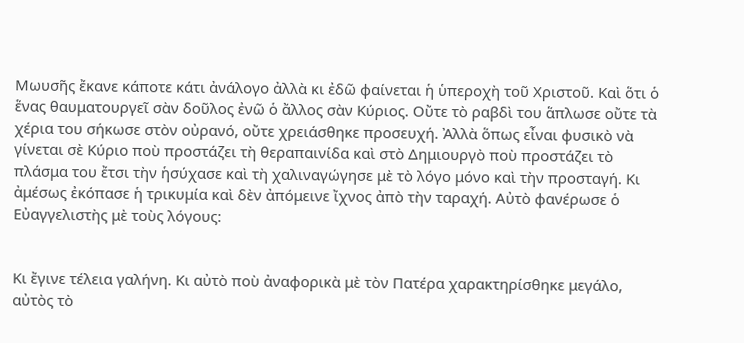Μωυσῆς ἔκανε κάποτε κάτι ἀνάλογο ἀλλὰ κι ἐδῶ φαίνεται ἡ ὑπεροχὴ τοῦ Χριστοῦ. Καὶ ὅτι ὁ ἕνας θαυματουργεῖ σὰν δοῦλος ἐνῶ ὁ ἄλλος σὰν Κύριος. Οὔτε τὸ ραβδὶ του ἅπλωσε οὔτε τὰ χέρια του σήκωσε στὸν οὐρανό, οὔτε χρειάσθηκε προσευχή. Ἀλλὰ ὅπως εἶναι φυσικὸ νὰ γίνεται σὲ Κύριο ποὺ προστάζει τὴ θεραπαινίδα καὶ στὸ Δημιουργὸ ποὺ προστάζει τὸ πλάσμα του ἔτσι τὴν ἡσύχασε καὶ τὴ χαλιναγώγησε μὲ τὸ λόγο μόνο καὶ τὴν προσταγή. Κι ἀμέσως ἐκόπασε ἡ τρικυμία καὶ δὲν ἀπόμεινε ἴχνος ἀπὸ τὴν ταραχή. Αὐτὸ φανέρωσε ὁ Εὐαγγελιστὴς μὲ τοὺς λόγους:


Κι ἔγινε τέλεια γαλήνη. Κι αὐτὸ ποὺ ἀναφορικὰ μὲ τὸν Πατέρα χαρακτηρίσθηκε μεγάλο, αὐτὸς τὸ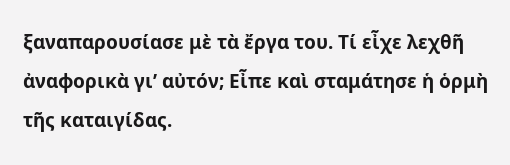ξαναπαρουσίασε μὲ τὰ ἔργα του. Τί εἶχε λεχθῆ ἀναφορικὰ γι’ αὐτόν; Εἶπε καὶ σταμάτησε ἡ ὁρμὴ τῆς καταιγίδας.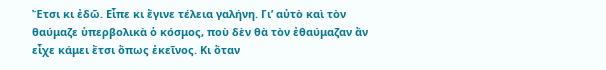Ἔτσι κι ἐδῶ. Εἶπε κι ἔγινε τέλεια γαλήνη. Γι’ αὐτὸ καὶ τὸν θαύμαζε ὑπερβολικὰ ὁ κόσμος, ποὺ δὲν θὰ τὸν ἐθαύμαζαν ἄν εἶχε κάμει ἔτσι ὅπως ἐκεῖνος. Κι ὅταν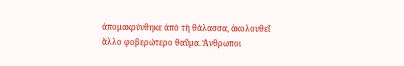ἀπομακρύνθηκε ἀπὸ τὴ θάλασσα, ἀκολουθεῖ ἄλλο φοβερώτερο θαῦμα. Ἄνθρωποι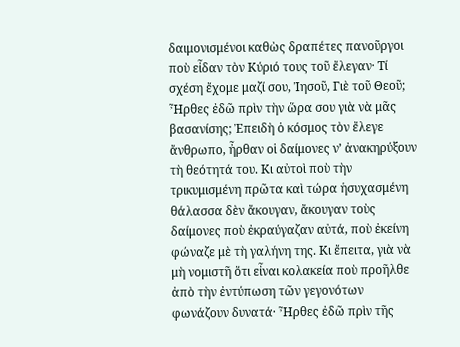δαιμονισμένοι καθὼς δραπέτες πανοῦργοι ποὺ εἶδαν τὸν Κύριό τους τοῦ ἔλεγαν· Τί σχέση ἔχομε μαζί σου, Ἰησοῦ, Γιὲ τοῦ Θεοῦ; Ἦρθες ἐδῶ πρὶν τὴν ὥρα σου γιὰ νὰ μᾶς βασανίσης; Ἐπειδὴ ὁ κόσμος τὸν ἔλεγε ἄνθρωπο, ἦρθαν οἱ δαίμονες ν’ ἀνακηρύξουν τὴ θεότητά του. Κι αὐτοὶ ποὺ τὴν τρικυμισμένη πρῶτα καὶ τώρα ἡσυχασμένη θάλασσα δὲν ἄκουγαν, ἄκουγαν τοὺς δαίμονες ποὺ ἐκραύγαζαν αὐτά, ποὺ ἐκείνη φώναζε μὲ τὴ γαλήνη της. Κι ἔπειτα, γιὰ νὰ μὴ νομιστῆ ὅτι εἶναι κολακεία ποὺ προῆλθε ἀπὸ τὴν ἐντύπωση τῶν γεγονότων φωνάζουν δυνατά· Ἦρθες ἐδῶ πρὶν τῆς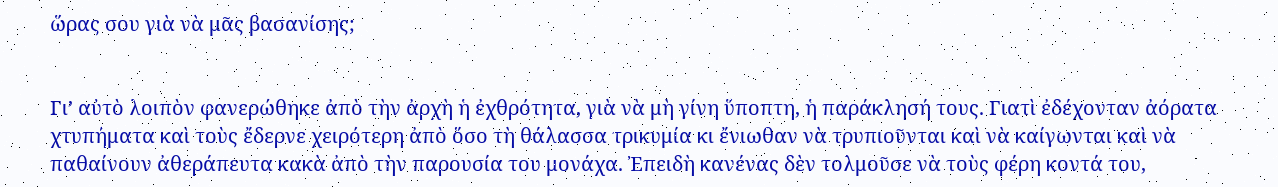ὥρας σου γιὰ νὰ μᾶς βασανίσης;


Γι’ αὐτὸ λοιπὸν φανερώθηκε ἀπὸ τὴν ἀρχὴ ἡ ἐχθρότητα, γιὰ νὰ μὴ γίνη ὕποπτη, ἡ παράκλησή τους. Γιατὶ ἐδέχονταν ἀόρατα χτυπήματα καὶ τοὺς ἔδερνε χειρότερη ἀπὸ ὅσο τὴ θάλασσα τρικυμία κι ἔνιωθαν νὰ τρυπιοῦνται καὶ νὰ καίγωνται καὶ νὰ παθαίνουν ἀθεράπευτα κακὰ ἀπὸ τὴν παρουσία του μονάχα. Ἐπειδὴ κανένας δὲν τολμοῦσε νὰ τοὺς φέρη κοντά του,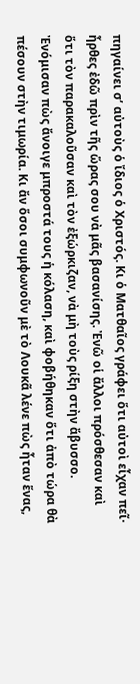πηγαίνει σ’ αὐτοὺς ὁ ἴδιος ὁ Χριστός. Κι ὁ Ματθαῖος γράφει ὅτι αὐτοὶ εἶχαν πεῖ· ἦρθες ἐδῶ πρὶν τῆς ὥρας σου νὰ μᾶς βασανίσης. Ἐνῶ οἱ ἄλλοι πρόσθεσαν καὶ ὅτι τὸν παρακαλοῦσαν καὶ τὸν ἐξώρκιζαν, νὰ μὴ τοὺς ρίξη στὴν ἄβυσσο. Ἐνόμισαν πὼς ἄνοιγε μπροστά τους ἡ κόλαση, καὶ φοβήθηκαν ὅτι ἀπὸ τώρα θὰ πέσουν στὴν τιμωρία. Κι ἄν ὅσοι συμφωνοῦν μὲ τὸ Λουκᾶ λένε πὼς ἦταν ἕνας,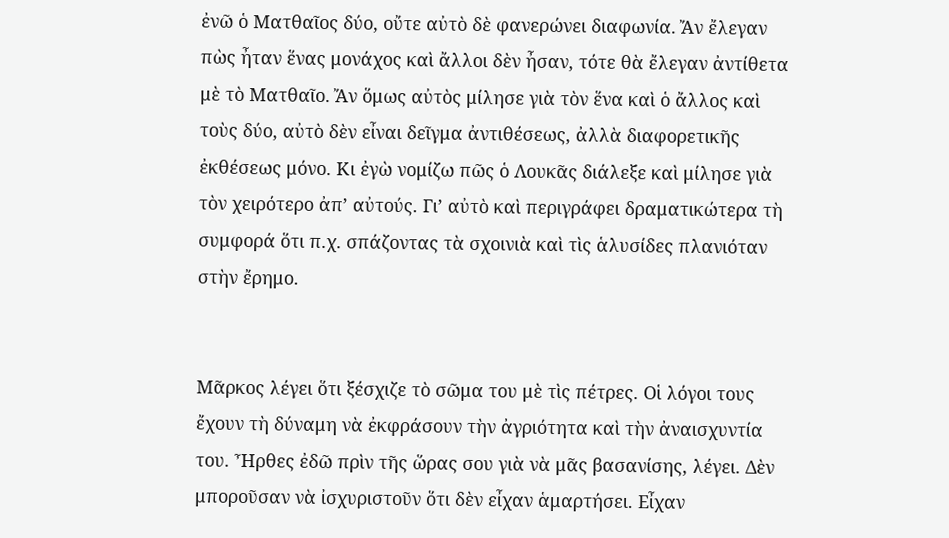ἐνῶ ὁ Ματθαῖος δύο, οὔτε αὐτὸ δὲ φανερώνει διαφωνία. Ἄν ἔλεγαν πὼς ἦταν ἕνας μονάχος καὶ ἄλλοι δὲν ἦσαν, τότε θὰ ἔλεγαν ἀντίθετα μὲ τὸ Ματθαῖο. Ἄν ὅμως αὐτὸς μίλησε γιὰ τὸν ἕνα καὶ ὁ ἄλλος καὶ τοὺς δύο, αὐτὸ δὲν εἶναι δεῖγμα ἀντιθέσεως, ἀλλὰ διαφορετικῆς ἐκθέσεως μόνο. Κι ἐγὼ νομίζω πῶς ὁ Λουκᾶς διάλεξε καὶ μίλησε γιὰ τὸν χειρότερο ἀπ’ αὐτούς. Γι’ αὐτὸ καὶ περιγράφει δραματικώτερα τὴ συμφορά ὅτι π.χ. σπάζοντας τὰ σχοινιὰ καὶ τὶς ἁλυσίδες πλανιόταν στὴν ἔρημο.


Μᾶρκος λέγει ὅτι ξέσχιζε τὸ σῶμα του μὲ τὶς πέτρες. Οἱ λόγοι τους ἔχουν τὴ δύναμη νὰ ἐκφράσουν τὴν ἀγριότητα καὶ τὴν ἀναισχυντία του. Ἦρθες ἐδῶ πρὶν τῆς ὥρας σου γιὰ νὰ μᾶς βασανίσης, λέγει. Δὲν μποροῦσαν νὰ ἰσχυριστοῦν ὅτι δὲν εἶχαν ἁμαρτήσει. Εἶχαν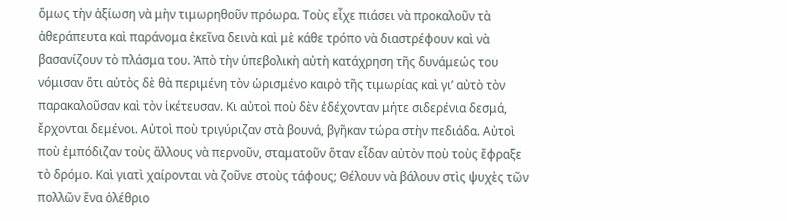ὅμως τὴν ἀξίωση νὰ μὴν τιμωρηθοῦν πρόωρα. Τοὺς εἶχε πιάσει νὰ προκαλοῦν τὰ ἀθεράπευτα καὶ παράνομα ἐκεῖνα δεινὰ καὶ μὲ κάθε τρόπο νὰ διαστρέφουν καὶ νὰ βασανίζουν τὸ πλάσμα του. Ἀπὸ τὴν ὑπεβολικὴ αὐτὴ κατάχρηση τῆς δυνάμεώς του νόμισαν ὅτι αὐτὸς δὲ θὰ περιμένη τὸν ὡρισμένο καιρὸ τῆς τιμωρίας καὶ γι’ αὐτὸ τὸν παρακαλοῦσαν καὶ τὸν ἱκέτευσαν. Κι αὐτοὶ ποὺ δὲν ἐδέχονταν μήτε σιδερένια δεσμά, ἔρχονται δεμένοι. Αὐτοὶ ποὺ τριγύριζαν στὰ βουνά, βγῆκαν τώρα στὴν πεδιάδα. Αὐτοὶ ποὺ ἐμπόδιζαν τοὺς ἄλλους νὰ περνοῦν, σταματοῦν ὅταν εἶδαν αὐτὸν ποὺ τοὺς ἔφραξε τὸ δρόμο. Καὶ γιατὶ χαίρονται νὰ ζοῦνε στοὺς τάφους; Θέλουν νὰ βάλουν στὶς ψυχὲς τῶν πολλῶν ἕνα ὀλέθριο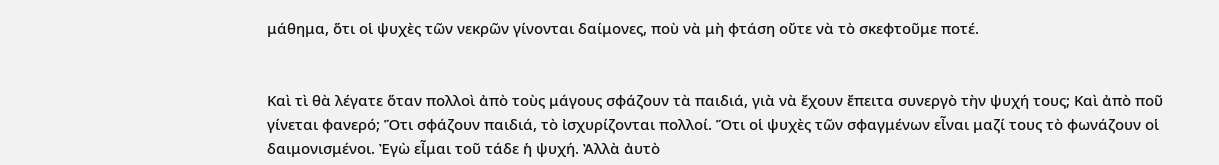μάθημα, ὅτι οἱ ψυχὲς τῶν νεκρῶν γίνονται δαίμονες, ποὺ νὰ μὴ φτάση οὔτε νὰ τὸ σκεφτοῦμε ποτέ.


Καὶ τὶ θὰ λέγατε ὅταν πολλοὶ ἀπὸ τοὺς μάγους σφάζουν τὰ παιδιά, γιὰ νὰ ἔχουν ἔπειτα συνεργὸ τὴν ψυχή τους; Καὶ ἀπὸ ποῦ γίνεται φανερό; Ὅτι σφάζουν παιδιά, τὸ ἰσχυρίζονται πολλοί. Ὅτι οἱ ψυχὲς τῶν σφαγμένων εἶναι μαζί τους τὸ φωνάζουν οἱ δαιμονισμένοι. Ἐγὼ εἶμαι τοῦ τάδε ἡ ψυχή. Ἀλλὰ ἀυτὸ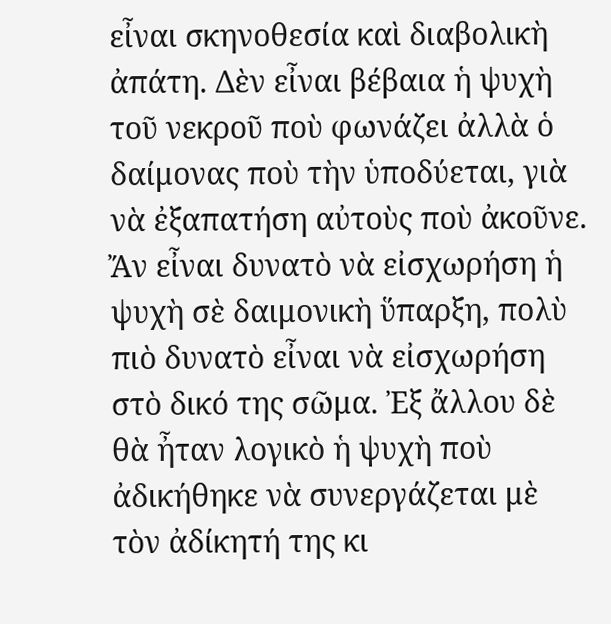εἶναι σκηνοθεσία καὶ διαβολικὴ ἀπάτη. Δὲν εἶναι βέβαια ἡ ψυχὴ τοῦ νεκροῦ ποὺ φωνάζει ἀλλὰ ὁ δαίμονας ποὺ τὴν ὑποδύεται, γιὰ νὰ ἐξαπατήση αὐτοὺς ποὺ ἀκοῦνε. Ἄν εἶναι δυνατὸ νὰ εἰσχωρήση ἡ ψυχὴ σὲ δαιμονικὴ ὕπαρξη, πολὺ πιὸ δυνατὸ εἶναι νὰ εἰσχωρήση στὸ δικό της σῶμα. Ἐξ ἄλλου δὲ θὰ ἦταν λογικὸ ἡ ψυχὴ ποὺ ἀδικήθηκε νὰ συνεργάζεται μὲ τὸν ἀδίκητή της κι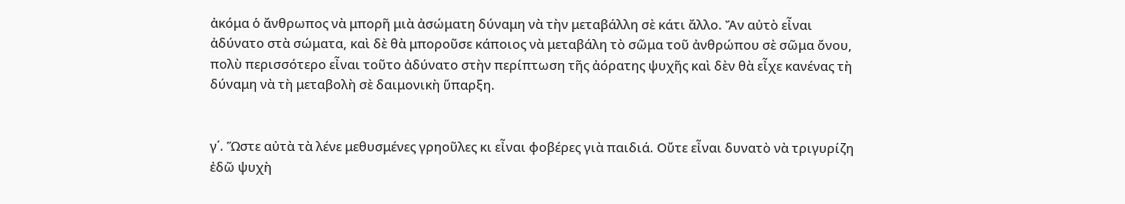ἀκόμα ὁ ἄνθρωπος νὰ μπορῆ μιὰ ἀσώματη δύναμη νὰ τὴν μεταβάλλη σὲ κάτι ἄλλο. Ἄν αὐτὸ εἶναι ἀδύνατο στὰ σώματα, καὶ δὲ θὰ μποροῦσε κάποιος νὰ μεταβάλη τὸ σῶμα τοῦ ἀνθρώπου σὲ σῶμα ὄνου, πολὺ περισσότερο εἶναι τοῦτο ἀδύνατο στὴν περίπτωση τῆς ἀόρατης ψυχῆς καὶ δὲν θὰ εἶχε κανένας τὴ δύναμη νὰ τὴ μεταβολὴ σὲ δαιμονικὴ ὕπαρξη.


γ΄. Ὥστε αὐτὰ τὰ λένε μεθυσμένες γρηοῦλες κι εἶναι φοβέρες γιὰ παιδιά. Οὔτε εἶναι δυνατὸ νὰ τριγυρίζη ἐδῶ ψυχὴ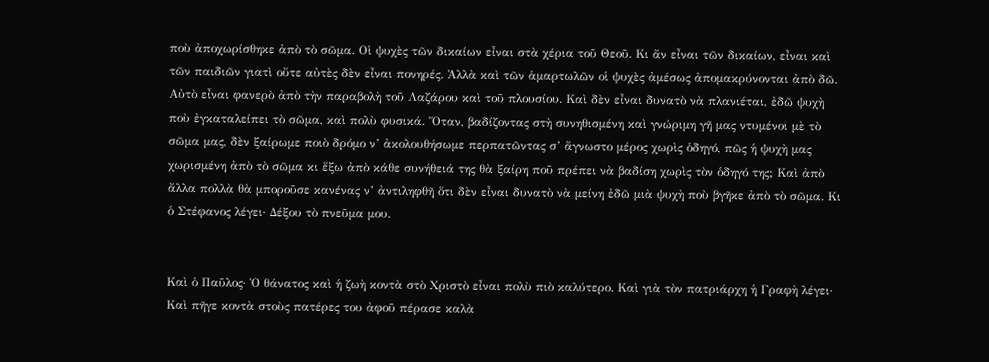ποὺ ἀποχωρίσθηκε ἀπὸ τὸ σῶμα. Οἱ ψυχὲς τῶν δικαίων εἶναι στὰ χέρια τοῦ Θεοῦ. Κι ἄν εἶναι τῶν δικαίων, εἶναι καὶ τῶν παιδιῶν γιατὶ οὔτε αὐτὲς δὲν εἶναι πονηρές. Ἀλλὰ καὶ τῶν ἁμαρτωλῶν οἱ ψυχὲς ἀμέσως ἀπομακρύνονται ἀπὸ δῶ. Αὐτὸ εἶναι φανερὸ ἀπὸ τὴν παραβολὴ τοῦ Λαζάρου καὶ τοῦ πλουσίου. Καὶ δὲν εἶναι δυνατὸ νὰ πλανιέται, ἐδῶ ψυχὴ ποὺ ἐγκαταλείπει τὸ σῶμα, καὶ πολὺ φυσικά. Ὅταν, βαδίζοντας στὴ συνηθισμένη καὶ γνώριμη γῆ μας ντυμένοι μὲ τὸ σῶμα μας, δὲν ξαίρωμε ποιὸ δρόμο ν’ ἀκολουθήσωμε περπατῶντας σ’ ἄγνωστο μέρος χωρὶς ὁδηγό, πῶς ἡ ψυχὴ μας χωρισμένη ἀπὸ τὸ σῶμα κι ἔξω ἀπὸ κάθε συνήθειά της θὰ ξαίρη ποῦ πρέπει νὰ βαδίση χωρὶς τὸν ὁδηγό της; Καὶ ἀπὸ ἄλλα πολλὰ θὰ μποροῦσε κανένας ν’ ἀντιληφθῆ ὅτι δὲν εἶναι δυνατὸ νὰ μείνη ἐδῶ μιὰ ψυχὴ ποὺ βγῆκε ἀπὸ τὸ σῶμα. Κι ὁ Στέφανος λέγει· Δέξου τὸ πνεῦμα μου.


Καὶ ὁ Παῦλος· Ὁ θάνατος καὶ ἡ ζωὴ κοντὰ στὸ Χριστὸ εἶναι πολὺ πιὸ καλύτερο. Καὶ γιὰ τὸν πατριάρχη ἡ Γραφὴ λέγει· Καὶ πῆγε κοντὰ στοὺς πατέρες του ἀφοῦ πέρασε καλὰ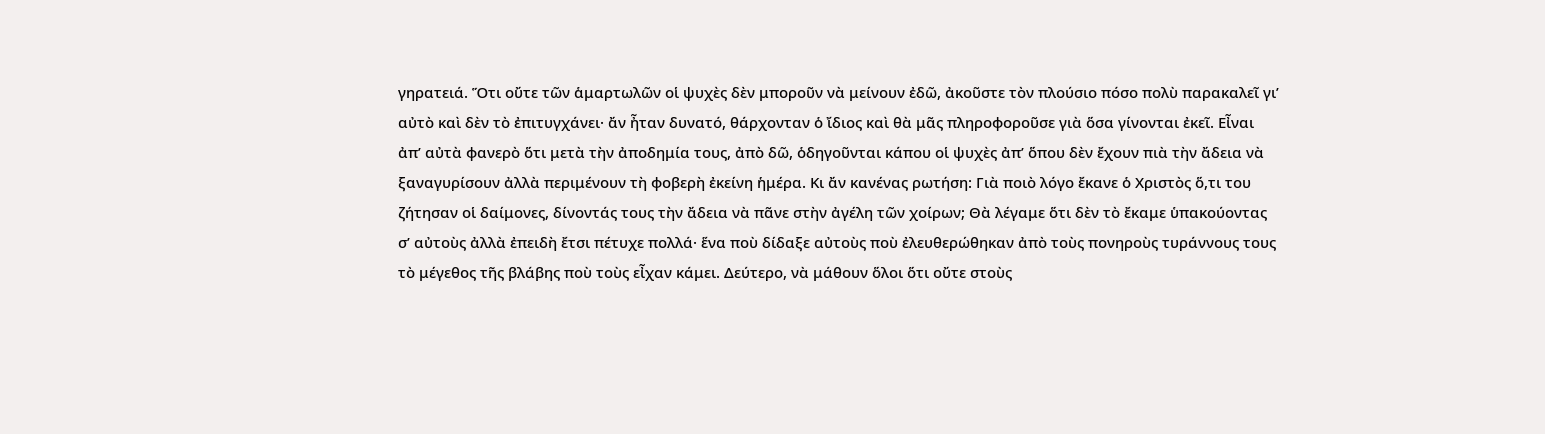γηρατειά. Ὅτι οὔτε τῶν ἁμαρτωλῶν οἱ ψυχὲς δὲν μποροῦν νὰ μείνουν ἐδῶ, ἀκοῦστε τὸν πλούσιο πόσο πολὺ παρακαλεῖ γι’ αὐτὸ καὶ δὲν τὸ ἐπιτυγχάνει· ἄν ἦταν δυνατό, θάρχονταν ὁ ἴδιος καὶ θὰ μᾶς πληροφοροῦσε γιὰ ὅσα γίνονται ἐκεῖ. Εἶναι ἀπ’ αὐτὰ φανερὸ ὅτι μετὰ τὴν ἀποδημία τους, ἀπὸ δῶ, ὁδηγοῦνται κάπου οἱ ψυχὲς ἀπ’ ὅπου δὲν ἔχουν πιὰ τὴν ἄδεια νὰ ξαναγυρίσουν ἀλλὰ περιμένουν τὴ φοβερὴ ἐκείνη ἡμέρα. Κι ἄν κανένας ρωτήση: Γιὰ ποιὸ λόγο ἔκανε ὁ Χριστὸς ὅ,τι του ζήτησαν οἱ δαίμονες, δίνοντάς τους τὴν ἄδεια νὰ πᾶνε στὴν ἀγέλη τῶν χοίρων; Θὰ λέγαμε ὅτι δὲν τὸ ἔκαμε ὑπακούοντας σ’ αὐτοὺς ἀλλὰ ἐπειδὴ ἔτσι πέτυχε πολλά· ἕνα ποὺ δίδαξε αὐτοὺς ποὺ ἐλευθερώθηκαν ἀπὸ τοὺς πονηροὺς τυράννους τους τὸ μέγεθος τῆς βλάβης ποὺ τοὺς εἶχαν κάμει. Δεύτερο, νὰ μάθουν ὅλοι ὅτι οὔτε στοὺς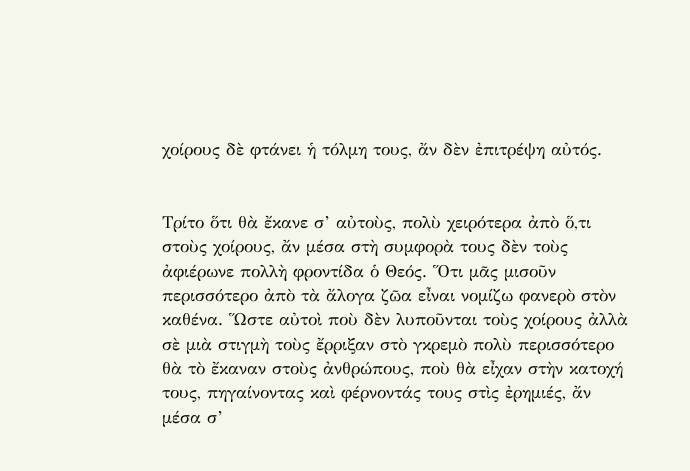χοίρους δὲ φτάνει ἡ τόλμη τους, ἄν δὲν ἐπιτρέψη αὐτός.


Τρίτο ὅτι θὰ ἔκανε σ’ αὐτοὺς, πολὺ χειρότερα ἀπὸ ὅ,τι στοὺς χοίρους, ἄν μέσα στὴ συμφορὰ τους δὲν τοὺς ἀφιέρωνε πολλὴ φροντίδα ὁ Θεός. Ὅτι μᾶς μισοῦν περισσότερο ἀπὸ τὰ ἄλογα ζῶα εἶναι νομίζω φανερὸ στὸν καθένα. Ὥστε αὐτοὶ ποὺ δὲν λυποῦνται τοὺς χοίρους ἀλλὰ σὲ μιὰ στιγμὴ τοὺς ἔρριξαν στὸ γκρεμὸ πολὺ περισσότερο θὰ τὸ ἔκαναν στοὺς ἀνθρώπους, ποὺ θὰ εἶχαν στὴν κατοχή τους, πηγαίνοντας καὶ φέρνοντάς τους στὶς ἐρημιές, ἄν μέσα σ’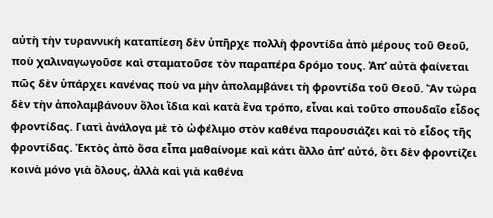αὐτὴ τὴν τυραννικὴ καταπίεση δὲν ὑπῆρχε πολλὴ φροντίδα ἀπὸ μέρους τοῦ Θεοῦ, ποὺ χαλιναγωγοῦσε καὶ σταματοῦσε τὸν παραπέρα δρόμο τους. Ἀπ’ αὐτὰ φαίνεται πῶς δὲν ὑπάρχει κανένας ποὺ να μὴν ἀπολαμβάνει τὴ φροντίδα τοῦ Θεοῦ. Ἄν τώρα δὲν τὴν ἀπολαμβάνουν ὅλοι ἴδια καὶ κατὰ ἕνα τρόπο, εἶναι καὶ τοῦτο σπουδαῖο εἶδος φροντίδας. Γιατὶ ἀνάλογα μὲ τὸ ὠφέλιμο στὸν καθένα παρουσιάζει καὶ τὸ εἶδος τῆς φροντίδας. Ἐκτὸς ἀπὸ ὅσα εἶπα μαθαίνομε καὶ κάτι ἄλλο ἀπ’ αὐτό, ὅτι δὲν φροντίζει κοινὰ μόνο γιὰ ὅλους, ἀλλὰ καὶ γιὰ καθένα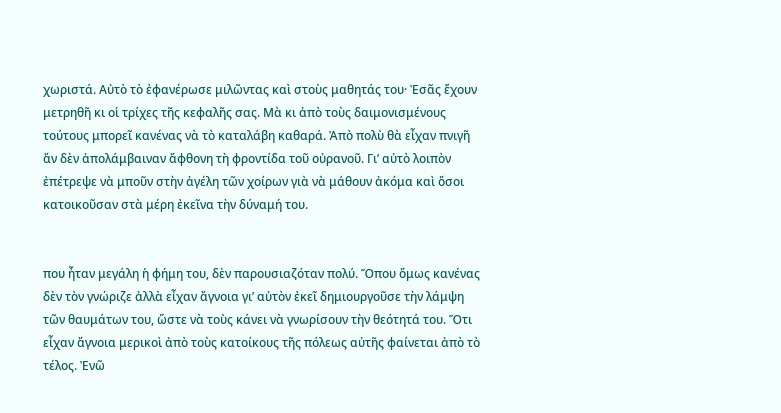χωριστά. Αὐτὸ τὸ ἐφανέρωσε μιλῶντας καὶ στοὺς μαθητάς του· Ἐσᾶς ἔχουν μετρηθῆ κι οἱ τρίχες τῆς κεφαλῆς σας. Μὰ κι ἀπὸ τοὺς δαιμονισμένους τούτους μπορεῖ κανένας νὰ τὸ καταλάβη καθαρά. Ἀπὸ πολὺ θὰ εἶχαν πνιγῆ ἄν δὲν ἀπολάμβαιναν ἄφθονη τὴ φροντίδα τοῦ οὐρανοῦ. Γι’ αὐτὸ λοιπὸν ἐπέτρεψε νὰ μποῦν στὴν ἀγέλη τῶν χοίρων γιὰ νὰ μάθουν ἀκόμα καὶ ὅσοι κατοικοῦσαν στὰ μέρη ἐκεῖνα τὴν δύναμή του.


που ἦταν μεγάλη ἡ φήμη του, δὲν παρουσιαζόταν πολύ. Ὅπου ὅμως κανένας δὲν τὸν γνώριζε ἀλλὰ εἶχαν ἄγνοια γι’ αὐτὸν ἐκεῖ δημιουργοῦσε τὴν λάμψη τῶν θαυμάτων του, ὥστε νὰ τοὺς κάνει νὰ γνωρίσουν τὴν θεότητά του. Ὅτι εἶχαν ἄγνοια μερικοὶ ἀπὸ τοὺς κατοίκους τῆς πόλεως αὐτῆς φαίνεται ἀπὸ τὸ τέλος. Ἐνῶ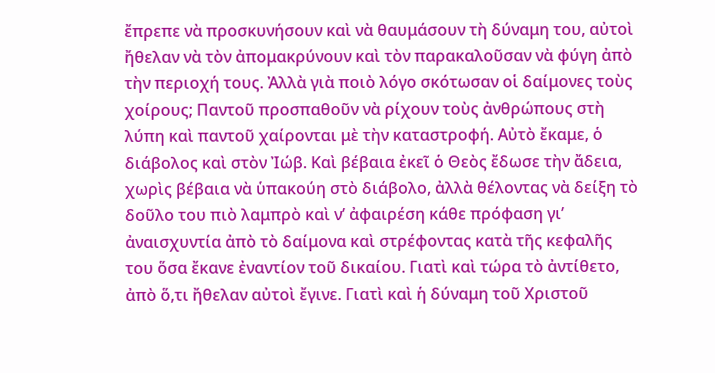ἔπρεπε νὰ προσκυνήσουν καὶ νὰ θαυμάσουν τὴ δύναμη του, αὐτοὶ ἤθελαν νὰ τὸν ἀπομακρύνουν καὶ τὸν παρακαλοῦσαν νὰ φύγη ἀπὸ τὴν περιοχή τους. Ἀλλὰ γιὰ ποιὸ λόγο σκότωσαν οἱ δαίμονες τοὺς χοίρους; Παντοῦ προσπαθοῦν νὰ ρίχουν τοὺς ἀνθρώπους στὴ λύπη καὶ παντοῦ χαίρονται μὲ τὴν καταστροφή. Αὐτὸ ἔκαμε, ὁ διάβολος καὶ στὸν Ἰώβ. Καὶ βέβαια ἐκεῖ ὁ Θεὸς ἔδωσε τὴν ἄδεια, χωρὶς βέβαια νὰ ὑπακούη στὸ διάβολο, ἀλλὰ θέλοντας νὰ δείξη τὸ δοῦλο του πιὸ λαμπρὸ καὶ ν’ ἀφαιρέση κάθε πρόφαση γι’ ἀναισχυντία ἀπὸ τὸ δαίμονα καὶ στρέφοντας κατὰ τῆς κεφαλῆς του ὅσα ἔκανε ἐναντίον τοῦ δικαίου. Γιατὶ καὶ τώρα τὸ ἀντίθετο, ἀπὸ ὅ,τι ἤθελαν αὐτοὶ ἔγινε. Γιατὶ καὶ ἡ δύναμη τοῦ Χριστοῦ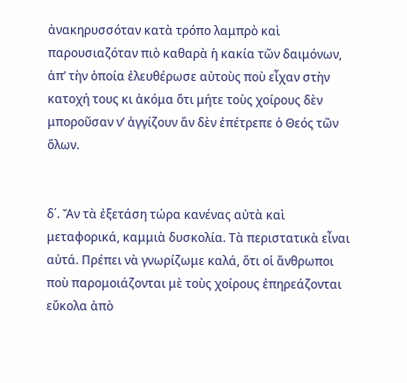ἀνακηρυσσόταν κατὰ τρόπο λαμπρὸ καὶ παρουσιαζόταν πιὸ καθαρὰ ἡ κακία τῶν δαιμόνων, ἀπ’ τὴν ὁποία ἐλευθέρωσε αὐτοὺς ποὺ εἶχαν στὴν κατοχή τους κι ἀκόμα ὅτι μήτε τοὺς χοίρους δὲν μποροῦσαν ν’ ἀγγίζουν ἄν δὲν ἐπέτρεπε ὁ Θεός τῶν ὅλων.


δ΄. Ἄν τὰ ἐξετάση τώρα κανένας αὐτὰ καὶ μεταφορικά, καμμιὰ δυσκολία. Τὰ περιστατικὰ εἶναι αὐτά. Πρέπει νὰ γνωρίζωμε καλά, ὅτι οἱ ἄνθρωποι ποὺ παρομοιάζονται μὲ τοὺς χοίρους ἐπηρεάζονται εὔκολα ἀπὸ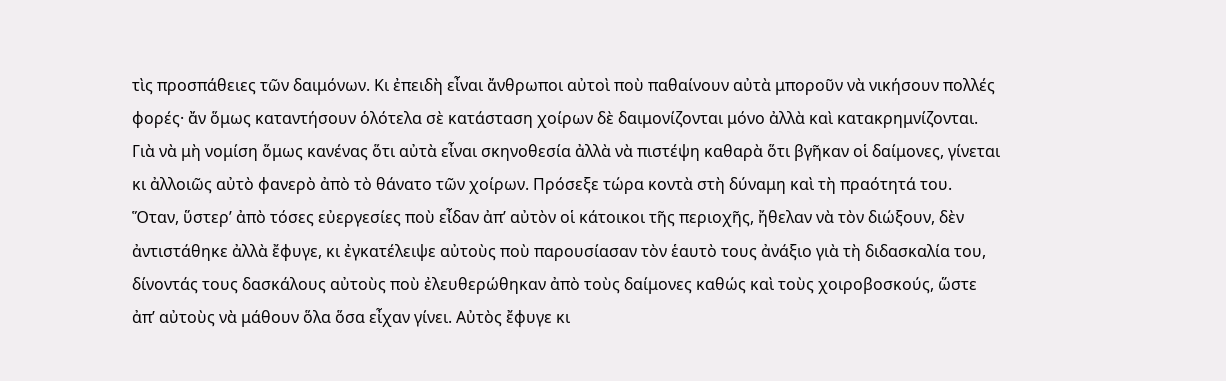τὶς προσπάθειες τῶν δαιμόνων. Κι ἐπειδὴ εἶναι ἄνθρωποι αὐτοὶ ποὺ παθαίνουν αὐτὰ μποροῦν νὰ νικήσουν πολλές φορές· ἄν ὅμως καταντήσουν ὁλότελα σὲ κατάσταση χοίρων δὲ δαιμονίζονται μόνο ἀλλὰ καὶ κατακρημνίζονται. Γιὰ νὰ μὴ νομίση ὅμως κανένας ὅτι αὐτὰ εἶναι σκηνοθεσία ἀλλὰ νὰ πιστέψη καθαρὰ ὅτι βγῆκαν οἱ δαίμονες, γίνεται κι ἀλλοιῶς αὐτὸ φανερὸ ἀπὸ τὸ θάνατο τῶν χοίρων. Πρόσεξε τώρα κοντὰ στὴ δύναμη καὶ τὴ πραότητά του. Ὅταν, ὕστερ’ ἀπὸ τόσες εὐεργεσίες ποὺ εἶδαν ἀπ’ αὐτὸν οἱ κάτοικοι τῆς περιοχῆς, ἤθελαν νὰ τὸν διώξουν, δὲν ἀντιστάθηκε ἀλλὰ ἔφυγε, κι ἐγκατέλειψε αὐτοὺς ποὺ παρουσίασαν τὸν ἑαυτὸ τους ἀνάξιο γιὰ τὴ διδασκαλία του, δίνοντάς τους δασκάλους αὐτοὺς ποὺ ἐλευθερώθηκαν ἀπὸ τοὺς δαίμονες καθώς καὶ τοὺς χοιροβοσκούς, ὥστε ἀπ’ αὐτοὺς νὰ μάθουν ὅλα ὅσα εἶχαν γίνει. Αὐτὸς ἔφυγε κι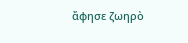ἄφησε ζωηρὸ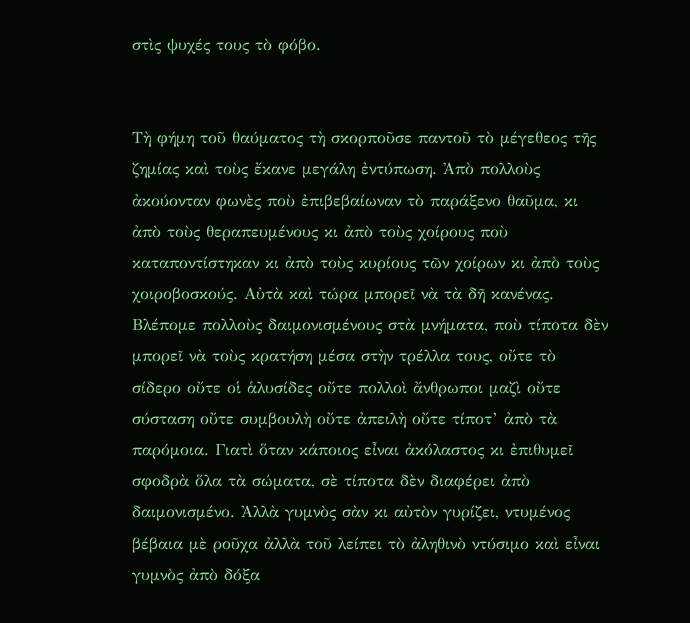στὶς ψυχές τους τὸ φόβο.


Τὴ φήμη τοῦ θαύματος τὴ σκορποῦσε παντοῦ τὸ μέγεθεος τῆς ζημίας καὶ τοὺς ἔκανε μεγάλη ἐντύπωση. Ἀπὸ πολλοὺς ἀκούονταν φωνὲς ποὺ ἐπιβεβαίωναν τὸ παράξενο θαῦμα, κι ἀπὸ τοὺς θεραπευμένους κι ἀπὸ τοὺς χοίρους ποὺ καταποντίστηκαν κι ἀπὸ τοὺς κυρίους τῶν χοίρων κι ἀπὸ τοὺς χοιροβοσκούς. Αὐτὰ καὶ τώρα μπορεῖ νὰ τὰ δῆ κανένας. Βλέπομε πολλοὺς δαιμονισμένους στὰ μνήματα, ποὺ τίποτα δὲν μπορεῖ νὰ τοὺς κρατήση μέσα στὴν τρέλλα τους, οὔτε τὸ σίδερο οὔτε οἱ ἁλυσίδες οὔτε πολλοὶ ἄνθρωποι μαζὶ οὔτε σύσταση οὔτε συμβουλὴ οὔτε ἀπειλὴ οὔτε τίποτ’ ἀπὸ τὰ παρόμοια. Γιατὶ ὅταν κάποιος εἶναι ἀκόλαστος κι ἐπιθυμεῖ σφοδρὰ ὅλα τὰ σώματα, σὲ τίποτα δὲν διαφέρει ἀπὸ δαιμονισμένο. Ἀλλὰ γυμνὸς σὰν κι αὐτὸν γυρίζει, ντυμένος βέβαια μὲ ροῦχα ἀλλὰ τοῦ λείπει τὸ ἀληθινὸ ντύσιμο καὶ εἶναι γυμνὸς ἀπὸ δόξα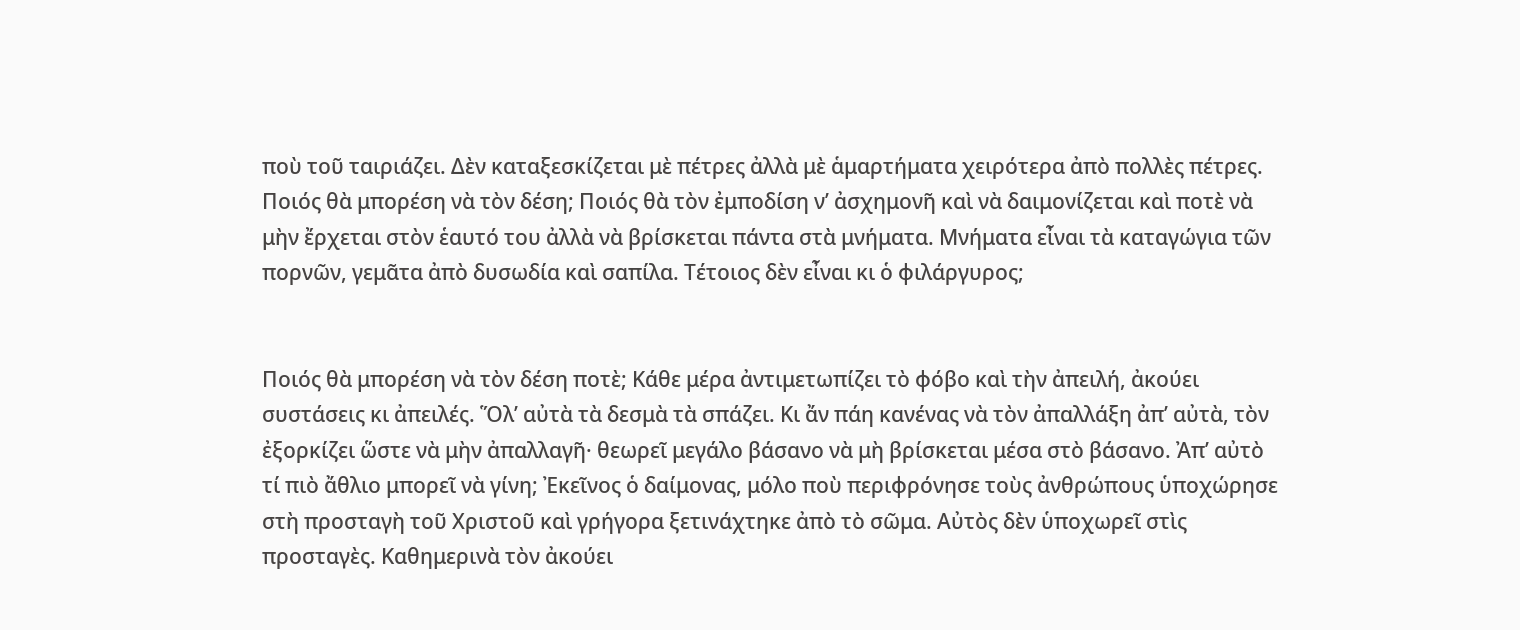ποὺ τοῦ ταιριάζει. Δὲν καταξεσκίζεται μὲ πέτρες ἀλλὰ μὲ ἁμαρτήματα χειρότερα ἀπὸ πολλὲς πέτρες. Ποιός θὰ μπορέση νὰ τὸν δέση; Ποιός θὰ τὸν ἐμποδίση ν’ ἀσχημονῆ καὶ νὰ δαιμονίζεται καὶ ποτὲ νὰ μὴν ἔρχεται στὸν ἑαυτό του ἀλλὰ νὰ βρίσκεται πάντα στὰ μνήματα. Μνήματα εἶναι τὰ καταγώγια τῶν πορνῶν, γεμᾶτα ἀπὸ δυσωδία καὶ σαπίλα. Τέτοιος δὲν εἶναι κι ὁ φιλάργυρος;


Ποιός θὰ μπορέση νὰ τὸν δέση ποτὲ; Κάθε μέρα ἀντιμετωπίζει τὸ φόβο καὶ τὴν ἀπειλή, ἀκούει συστάσεις κι ἀπειλές. Ὅλ’ αὐτὰ τὰ δεσμὰ τὰ σπάζει. Κι ἄν πάη κανένας νὰ τὸν ἀπαλλάξη ἀπ’ αὐτὰ, τὸν ἐξορκίζει ὥστε νὰ μὴν ἀπαλλαγῆ· θεωρεῖ μεγάλο βάσανο νὰ μὴ βρίσκεται μέσα στὸ βάσανο. Ἀπ’ αὐτὸ τί πιὸ ἄθλιο μπορεῖ νὰ γίνη; Ἐκεῖνος ὁ δαίμονας, μόλο ποὺ περιφρόνησε τοὺς ἀνθρώπους ὑποχώρησε στὴ προσταγὴ τοῦ Χριστοῦ καὶ γρήγορα ξετινάχτηκε ἀπὸ τὸ σῶμα. Αὐτὸς δὲν ὑποχωρεῖ στὶς προσταγὲς. Καθημερινὰ τὸν ἀκούει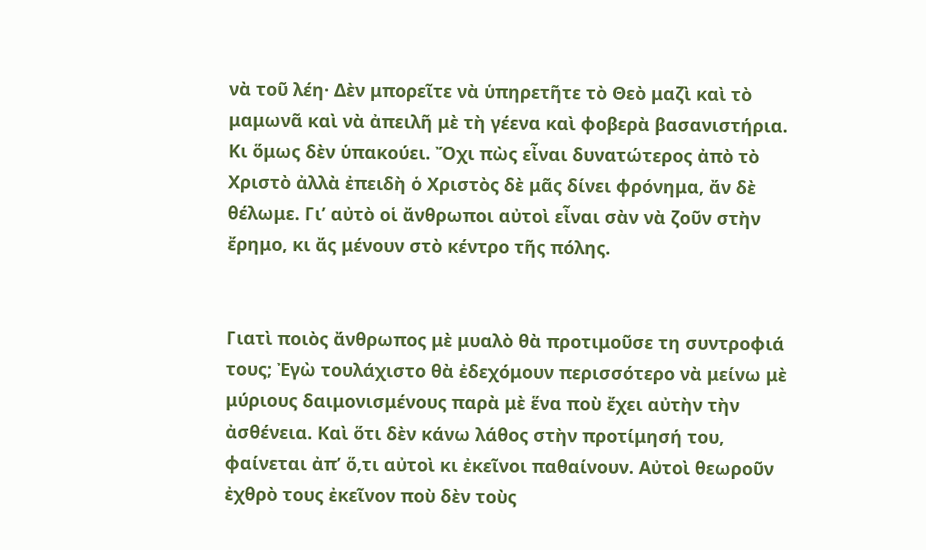νὰ τοῦ λέη· Δὲν μπορεῖτε νὰ ὑπηρετῆτε τὸ Θεὸ μαζὶ καὶ τὸ μαμωνᾶ καὶ νὰ ἀπειλῆ μὲ τὴ γέενα καὶ φοβερὰ βασανιστήρια. Κι ὅμως δὲν ὑπακούει. Ὄχι πὼς εἶναι δυνατώτερος ἀπὸ τὸ Χριστὸ ἀλλὰ ἐπειδὴ ὁ Χριστὸς δὲ μᾶς δίνει φρόνημα, ἄν δὲ θέλωμε. Γι’ αὐτὸ οἱ ἄνθρωποι αὐτοὶ εἶναι σὰν νὰ ζοῦν στὴν ἔρημο, κι ἄς μένουν στὸ κέντρο τῆς πόλης.


Γιατὶ ποιὸς ἄνθρωπος μὲ μυαλὸ θὰ προτιμοῦσε τη συντροφιά τους; Ἐγὼ τουλάχιστο θὰ ἐδεχόμουν περισσότερο νὰ μείνω μὲ μύριους δαιμονισμένους παρὰ μὲ ἕνα ποὺ ἔχει αὐτὴν τὴν ἀσθένεια. Καὶ ὅτι δὲν κάνω λάθος στὴν προτίμησή του, φαίνεται ἀπ’ ὅ,τι αὐτοὶ κι ἐκεῖνοι παθαίνουν. Αὐτοὶ θεωροῦν ἐχθρὸ τους ἐκεῖνον ποὺ δὲν τοὺς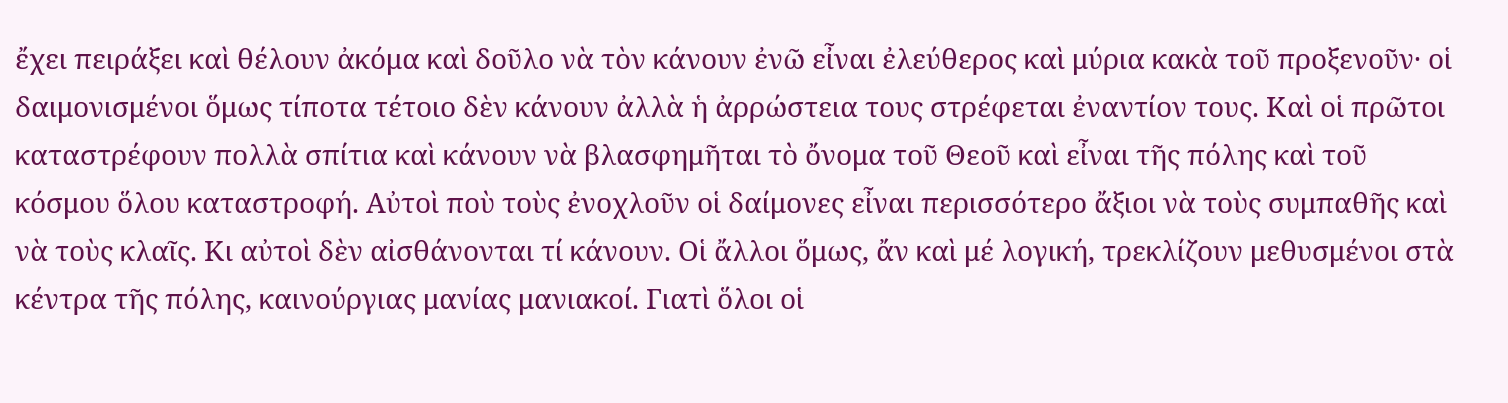ἔχει πειράξει καὶ θέλουν ἀκόμα καὶ δοῦλο νὰ τὸν κάνουν ἐνῶ εἶναι ἐλεύθερος καὶ μύρια κακὰ τοῦ προξενοῦν· οἱ δαιμονισμένοι ὅμως τίποτα τέτοιο δὲν κάνουν ἀλλὰ ἡ ἀρρώστεια τους στρέφεται ἐναντίον τους. Καὶ οἱ πρῶτοι καταστρέφουν πολλὰ σπίτια καὶ κάνουν νὰ βλασφημῆται τὸ ὄνομα τοῦ Θεοῦ καὶ εἶναι τῆς πόλης καὶ τοῦ κόσμου ὅλου καταστροφή. Αὐτοὶ ποὺ τοὺς ἐνοχλοῦν οἱ δαίμονες εἶναι περισσότερο ἄξιοι νὰ τοὺς συμπαθῆς καὶ νὰ τοὺς κλαῖς. Κι αὐτοὶ δὲν αἰσθάνονται τί κάνουν. Οἱ ἄλλοι ὅμως, ἄν καὶ μέ λογική, τρεκλίζουν μεθυσμένοι στὰ κέντρα τῆς πόλης, καινούργιας μανίας μανιακοί. Γιατὶ ὅλοι οἱ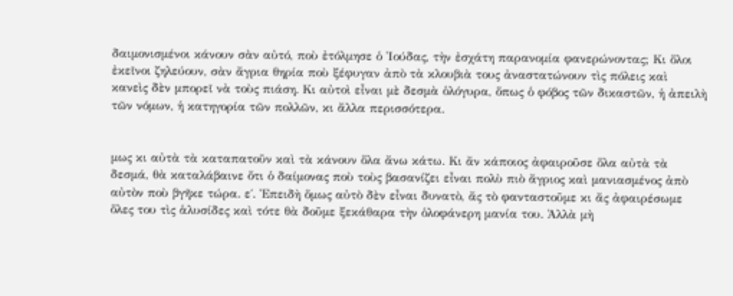δαιμονισμένοι κάνουν σὰν αὐτό, ποὺ ἐτόλμησε ὁ Ἰούδας, τὴν ἐσχάτη παρανομία φανερώνοντας; Κι ὅλοι ἐκεῖνοι ζηλεύουν, σὰν ἄγρια θηρία ποὺ ξέφυγαν ἀπὸ τὰ κλουβιὰ τους ἀναστατώνουν τὶς πόλεις καὶ κανεὶς δὲν μπορεῖ νὰ τοὺς πιάση. Κι αὐτοὶ εἶναι μὲ δεσμὰ ὁλόγυρα, ὅπως ὁ φόβος τῶν δικαστῶν, ἡ ἀπειλὴ τῶν νόμων, ἡ κατηγορία τῶν πολλῶν, κι ἄλλα περισσότερα.


μως κι αὐτὰ τὰ καταπατοῦν καὶ τὰ κάνουν ὅλα ἄνω κάτω. Κι ἄν κάποιος ἀφαιροῦσε ὅλα αὐτὰ τὰ δεσμά, θὰ καταλάβαινε ὅτι ὁ δαίμονας ποὺ τοὺς βασανίζει εἶναι πολὺ πιὸ ἄγριος καὶ μανιασμένος ἀπὸ αὐτὸν ποὺ βγῆκε τώρα. ε΄. Ἐπειδὴ ὅμως αὐτὸ δὲν εἶναι δυνατὸ, ἄς τὸ φανταστοῦμε κι ἄς ἀφαιρέσωμε ὅλες του τὶς ἁλυσίδες καὶ τότε θὰ δοῦμε ξεκάθαρα τὴν ὁλοφάνερη μανία του. Ἀλλὰ μὴ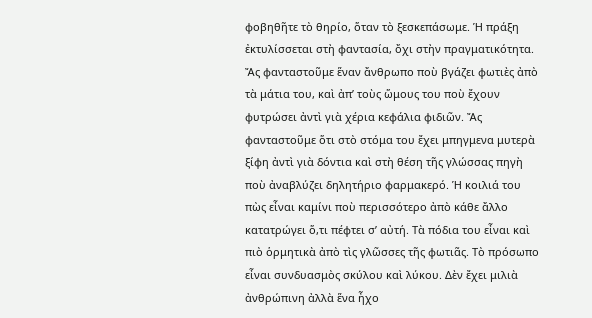φοβηθῆτε τὸ θηρίο, ὅταν τὸ ξεσκεπάσωμε. Ἡ πράξη ἐκτυλίσσεται στὴ φαντασία, ὄχι στὴν πραγματικότητα. Ἄς φανταστοῦμε ἕναν ἄνθρωπο ποὺ βγάζει φωτιὲς ἀπὸ τὰ μάτια του, καὶ ἀπ’ τοὺς ὥμους του ποὺ ἔχουν φυτρώσει ἀντὶ γιὰ χέρια κεφάλια φιδιῶν. Ἄς φανταστοῦμε ὅτι στὸ στόμα του ἔχει μπηγμενα μυτερὰ ξίφη ἀντὶ γιὰ δόντια καὶ στὴ θέση τῆς γλώσσας πηγὴ ποὺ ἀναβλύζει δηλητήριο φαρμακερό. Ἡ κοιλιά του πὼς εἶναι καμίνι ποὺ περισσότερο ἀπὸ κάθε ἄλλο κατατρώγει ὅ,τι πέφτει σ’ αὐτή. Τὰ πόδια του εἶναι καὶ πιὸ ὁρμητικὰ ἀπὸ τὶς γλῶσσες τῆς φωτιᾶς. Τὸ πρόσωπο εἶναι συνδυασμὸς σκύλου καὶ λύκου. Δὲν ἔχει μιλιὰ ἀνθρώπινη ἀλλὰ ἕνα ἦχο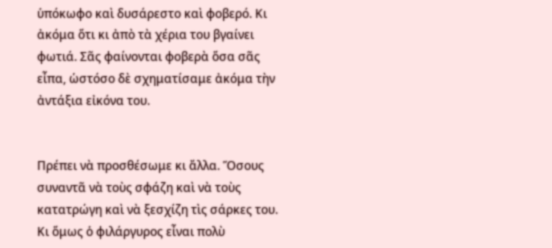ὑπόκωφο καὶ δυσάρεστο καὶ φοβερό. Κι ἀκόμα ὅτι κι ἀπὸ τὰ χέρια του βγαίνει φωτιά. Σᾶς φαίνονται φοβερὰ ὅσα σᾶς εἶπα, ὡστόσο δὲ σχηματίσαμε ἀκόμα τὴν ἀντάξια εἰκόνα του.


Πρέπει νὰ προσθέσωμε κι ἄλλα. Ὅσους συναντᾶ νὰ τοὺς σφάζη καὶ νὰ τοὺς κατατρώγη καὶ νὰ ξεσχίζη τὶς σάρκες του. Κι ὅμως ὁ φιλάργυρος εἶναι πολὺ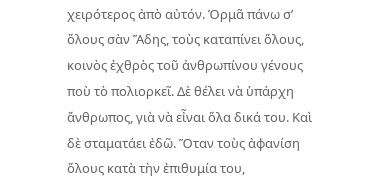χειρότερος ἀπὸ αὐτόν. Ὁρμᾶ πάνω σ’ ὅλους σὰν Ἅδης, τοὺς καταπίνει ὅλους, κοινὸς ἐχθρὸς τοῦ ἀνθρωπίνου γένους ποὺ τὸ πολιορκεῖ. Δὲ θέλει νὰ ὑπάρχη ἄνθρωπος, γιὰ νὰ εἶναι ὅλα δικά του. Καὶ δὲ σταματάει ἐδῶ. Ὅταν τοὺς ἀφανίση ὅλους κατὰ τὴν ἐπιθυμία του,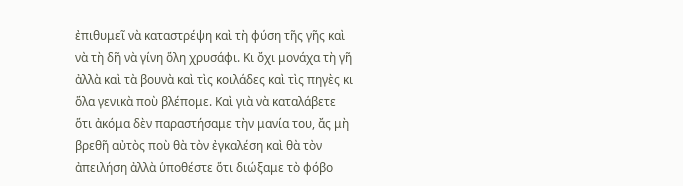ἐπιθυμεῖ νὰ καταστρέψη καὶ τὴ φύση τῆς γῆς καὶ νὰ τὴ δῆ νὰ γίνη ὅλη χρυσάφι. Κι ὄχι μονάχα τὴ γῆ ἀλλὰ καὶ τὰ βουνὰ καὶ τὶς κοιλάδες καὶ τὶς πηγὲς κι ὅλα γενικὰ ποὺ βλέπομε. Καὶ γιὰ νὰ καταλάβετε ὅτι ἀκόμα δὲν παραστήσαμε τὴν μανία του, ἄς μὴ βρεθῆ αὐτὸς ποὺ θὰ τὸν ἐγκαλέση καὶ θὰ τὸν ἀπειλήση ἀλλὰ ὑποθέστε ὅτι διώξαμε τὸ φόβο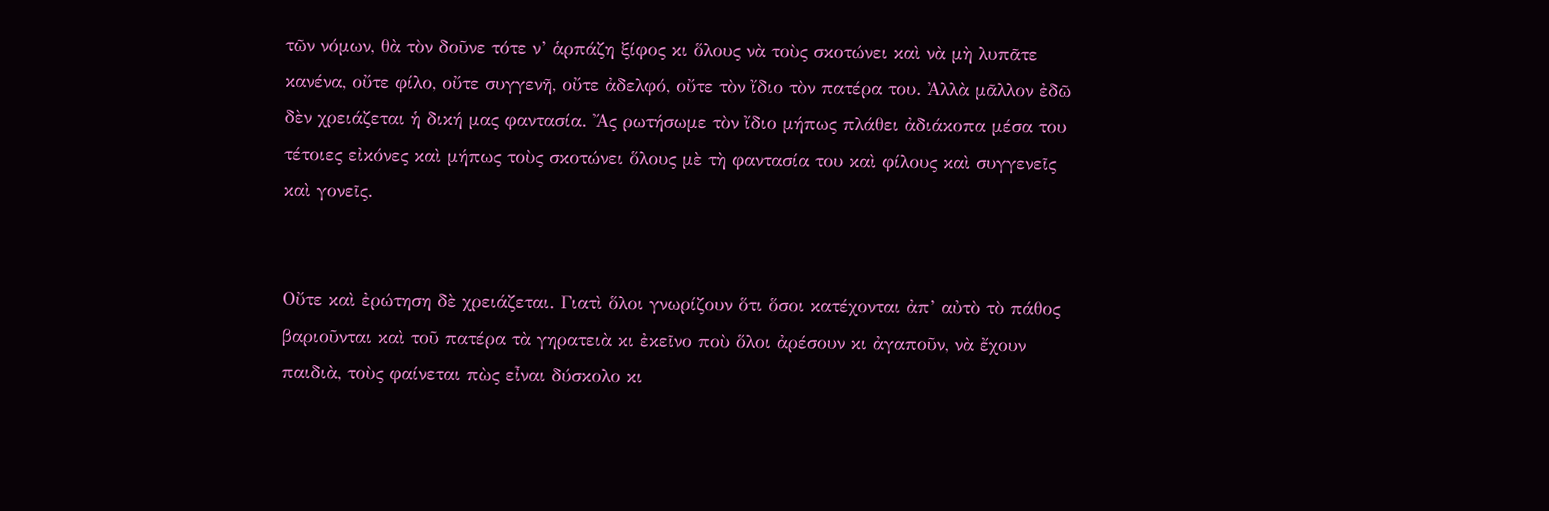τῶν νόμων, θὰ τὸν δοῦνε τότε ν’ ἁρπάζη ξίφος κι ὅλους νὰ τοὺς σκοτώνει καὶ νὰ μὴ λυπᾶτε κανένα, οὔτε φίλο, οὔτε συγγενῆ, οὔτε ἀδελφό, οὔτε τὸν ἴδιο τὸν πατέρα του. Ἀλλὰ μᾶλλον ἐδῶ δὲν χρειάζεται ἡ δική μας φαντασία. Ἄς ρωτήσωμε τὸν ἴδιο μήπως πλάθει ἀδιάκοπα μέσα του τέτοιες εἰκόνες καὶ μήπως τοὺς σκοτώνει ὅλους μὲ τὴ φαντασία του καὶ φίλους καὶ συγγενεῖς καὶ γονεῖς.


Οὔτε καὶ ἐρώτηση δὲ χρειάζεται. Γιατὶ ὅλοι γνωρίζουν ὅτι ὅσοι κατέχονται ἀπ’ αὐτὸ τὸ πάθος βαριοῦνται καὶ τοῦ πατέρα τὰ γηρατειὰ κι ἐκεῖνο ποὺ ὅλοι ἀρέσουν κι ἀγαποῦν, νὰ ἔχουν παιδιὰ, τοὺς φαίνεται πὼς εἶναι δύσκολο κι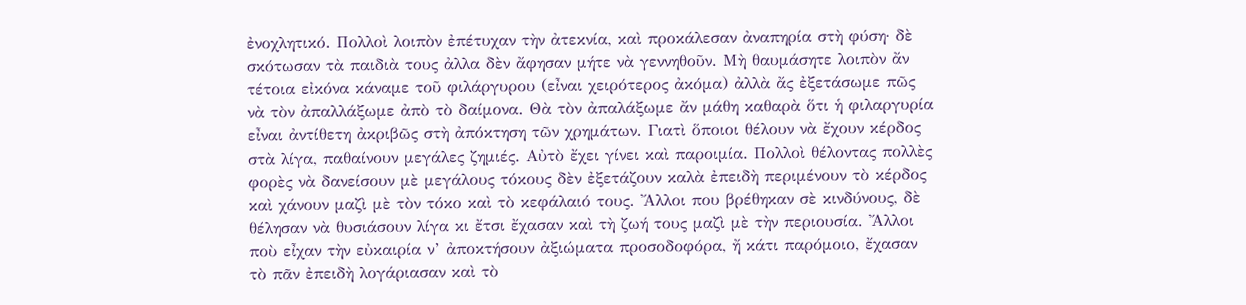ἐνοχλητικό. Πολλοὶ λοιπὸν ἐπέτυχαν τὴν ἀτεκνία, καὶ προκάλεσαν ἀναπηρία στὴ φύση· δὲ σκότωσαν τὰ παιδιὰ τους ἀλλα δὲν ἄφησαν μήτε νὰ γεννηθοῦν. Μὴ θαυμάσητε λοιπὸν ἄν τέτοια εἰκόνα κάναμε τοῦ φιλάργυρου (εἶναι χειρότερος ἀκόμα) ἀλλὰ ἄς ἐξετάσωμε πῶς νὰ τὸν ἀπαλλάξωμε ἀπὸ τὸ δαίμονα. Θὰ τὸν ἀπαλάξωμε ἄν μάθη καθαρὰ ὅτι ἡ φιλαργυρία εἶναι ἀντίθετη ἀκριβῶς στὴ ἀπόκτηση τῶν χρημάτων. Γιατὶ ὅποιοι θέλουν νὰ ἔχουν κέρδος στὰ λίγα, παθαίνουν μεγάλες ζημιές. Αὐτὸ ἔχει γίνει καὶ παροιμία. Πολλοὶ θέλοντας πολλὲς φορὲς νὰ δανείσουν μὲ μεγάλους τόκους δὲν ἐξετάζουν καλὰ ἐπειδὴ περιμένουν τὸ κέρδος καὶ χάνουν μαζὶ μὲ τὸν τόκο καὶ τὸ κεφάλαιό τους. Ἄλλοι που βρέθηκαν σὲ κινδύνους, δὲ θέλησαν νὰ θυσιάσουν λίγα κι ἔτσι ἔχασαν καὶ τὴ ζωή τους μαζὶ μὲ τὴν περιουσία. Ἄλλοι ποὺ εἶχαν τὴν εὐκαιρία ν’ ἀποκτήσουν ἀξιώματα προσοδοφόρα, ἤ κάτι παρόμοιο, ἔχασαν τὸ πᾶν ἐπειδὴ λογάριασαν καὶ τὸ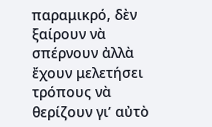παραμικρό, δὲν ξαίρουν νὰ σπέρνουν ἀλλὰ ἔχουν μελετήσει τρόπους νὰ θερίζουν γι’ αὐτὸ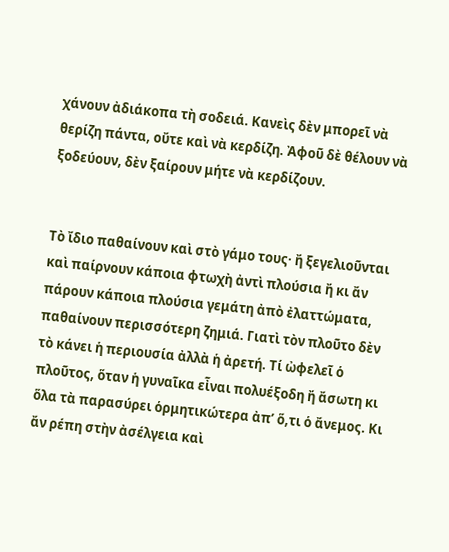χάνουν ἀδιάκοπα τὴ σοδειά. Κανεὶς δὲν μπορεῖ νὰ θερίζη πάντα, οὔτε καὶ νὰ κερδίζη. Ἀφοῦ δὲ θέλουν νὰ ξοδεύουν, δὲν ξαίρουν μήτε νὰ κερδίζουν.


Τὸ ἴδιο παθαίνουν καὶ στὸ γάμο τους· ἤ ξεγελιοῦνται καὶ παίρνουν κάποια φτωχὴ ἀντὶ πλούσια ἤ κι ἄν πάρουν κάποια πλούσια γεμάτη ἀπὸ ἐλαττώματα, παθαίνουν περισσότερη ζημιά. Γιατὶ τὸν πλοῦτο δὲν τὸ κάνει ἡ περιουσία ἀλλὰ ἡ ἀρετή. Τί ὠφελεῖ ὁ πλοῦτος, ὅταν ἡ γυναῖκα εἶναι πολυέξοδη ἤ ἄσωτη κι ὅλα τὰ παρασύρει ὁρμητικώτερα ἀπ’ ὅ,τι ὁ ἄνεμος. Κι ἄν ρέπη στὴν ἀσέλγεια καὶ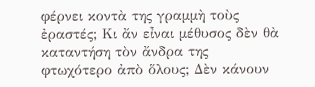φέρνει κοντὰ της γραμμὴ τοὺς ἐραστές; Κι ἄν εἶναι μέθυσος δὲν θὰ καταντήση τὸν ἄνδρα της φτωχότερο ἀπὸ ὅλους; Δὲν κάνουν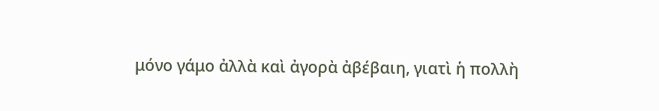μόνο γάμο ἀλλὰ καὶ ἀγορὰ ἀβέβαιη, γιατὶ ἡ πολλὴ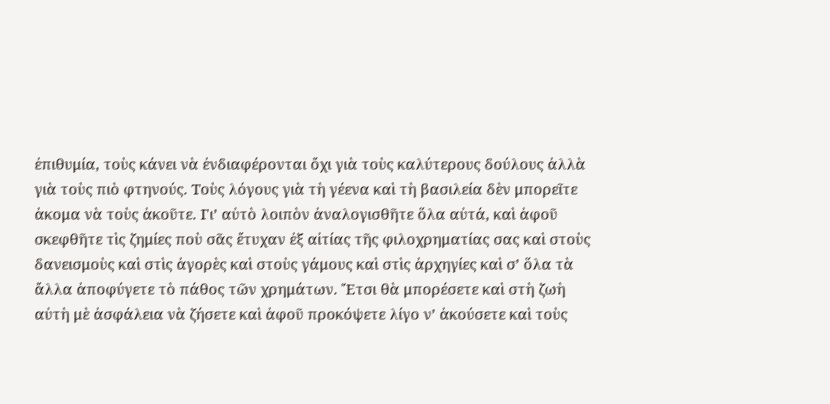ἐπιθυμία, τοὺς κάνει νὰ ἐνδιαφέρονται ὄχι γιὰ τοὺς καλύτερους δούλους ἀλλὰ γιὰ τοὺς πιὸ φτηνούς. Τοὺς λόγους γιὰ τὴ γέενα καὶ τὴ βασιλεία δὲν μπορεῖτε ἀκομα νὰ τοὺς ἀκοῦτε. Γι’ αὐτὸ λοιπὸν ἀναλογισθῆτε ὅλα αὐτά, καὶ ἀφοῦ σκεφθῆτε τὶς ζημίες ποὺ σᾶς ἔτυχαν ἐξ αἰτίας τῆς φιλοχρηματίας σας καὶ στοὺς δανεισμοὺς καὶ στὶς ἀγορὲς καὶ στοὺς γάμους καὶ στὶς ἀρχηγίες καὶ σ’ ὅλα τὰ ἄλλα ἀποφύγετε τὸ πάθος τῶν χρημάτων. Ἔτσι θὰ μπορέσετε καὶ στὴ ζωὴ αὐτὴ μὲ ἀσφάλεια νὰ ζήσετε καὶ ἀφοῦ προκόψετε λίγο ν’ ἀκούσετε καὶ τοὺς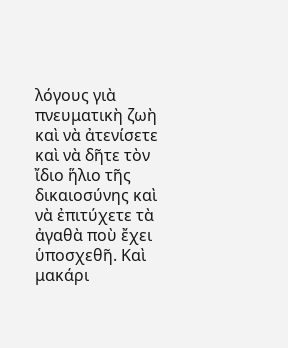λόγους γιὰ πνευματικὴ ζωὴ καὶ νὰ ἀτενίσετε καὶ νὰ δῆτε τὸν ἴδιο ἥλιο τῆς δικαιοσύνης καὶ νὰ ἐπιτύχετε τὰ ἀγαθὰ ποὺ ἔχει ὑποσχεθῆ. Καὶ μακάρι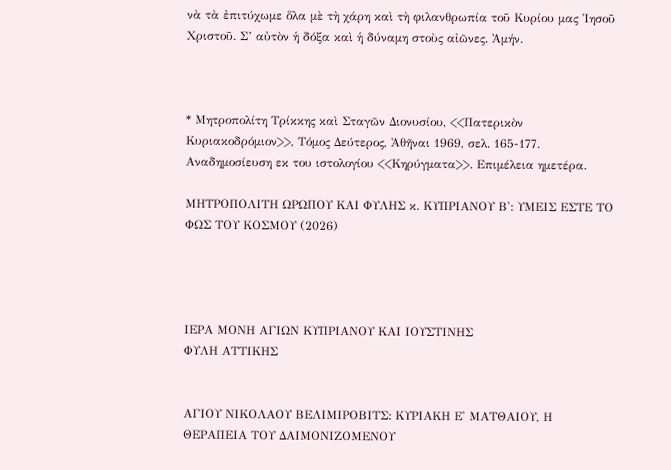νὰ τὰ ἐπιτύχωμε ὅλα μὲ τὴ χάρη καὶ τὴ φιλανθρωπία τοῦ Κυρίου μας Ἰησοῦ Χριστοῦ. Σ’ αὐτὸν ἡ δόξα καὶ ἡ δύναμη στοὺς αἰῶνες. Ἀμήν.



* Μητροπολίτη Τρίκκης καὶ Σταγῶν Διονυσίου, <<Πατερικὸν Κυριακοδρόμιον>>, Τόμος Δεύτερος, Ἀθῆναι 1969, σελ. 165-177. Αναδημοσίευση εκ του ιστολογίου <<Κηρύγματα>>. Επιμέλεια ημετέρα.

ΜΗΤΡΟΠΟΛΙΤΗ ΩΡΩΠΟΥ ΚΑΙ ΦΥΛΗΣ κ. ΚΥΠΡΙΑΝΟΥ Β': ΥΜΕΙΣ ΕΣΤΕ ΤΟ ΦΩΣ ΤΟΥ ΚΟΣΜΟΥ (2026)




ΙΕΡΑ ΜΟΝΗ ΑΓΙΩΝ ΚΥΠΡΙΑΝΟΥ ΚΑΙ ΙΟΥΣΤΙΝΗΣ
ΦΥΛΗ ΑΤΤΙΚΗΣ


ΑΓΙΟΥ ΝΙΚΟΛΑΟΥ ΒΕΛΙΜΙΡΟΒΙΤΣ: ΚΥΡΙΑΚΗ Ε' ΜΑΤΘΑΙΟΥ, Η ΘΕΡΑΠΕΙΑ ΤΟΥ ΔΑΙΜΟΝΙΖΟΜΕΝΟΥ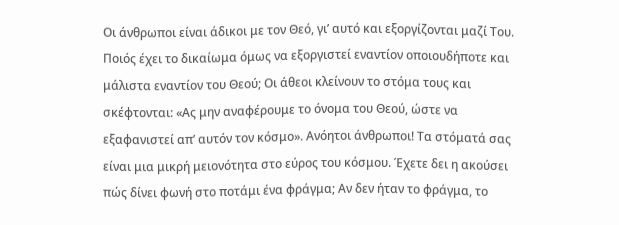Οι άνθρωποι είναι άδικοι με τον Θεό, γι’ αυτό και εξοργίζονται μαζί Του. Ποιός έχει το δικαίωμα όμως να εξοργιστεί εναντίον οποιουδήποτε και μάλιστα εναντίον του Θεού; Οι άθεοι κλείνουν το στόμα τους και σκέφτονται: «Ας μην αναφέρουμε το όνομα του Θεού, ώστε να εξαφανιστεί απ’ αυτόν τον κόσμο». Ανόητοι άνθρωποι! Τα στόματά σας είναι μια μικρή μειονότητα στο εύρος του κόσμου. Έχετε δει η ακούσει πώς δίνει φωνή στο ποτάμι ένα φράγμα; Αν δεν ήταν το φράγμα, το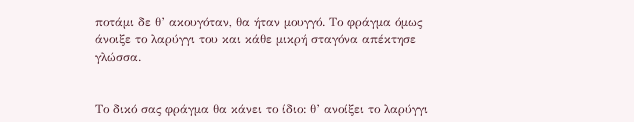ποτάμι δε θ’ ακουγόταν, θα ήταν μουγγό. Το φράγμα όμως άνοιξε το λαρύγγι του και κάθε μικρή σταγόνα απέκτησε γλώσσα.


Το δικό σας φράγμα θα κάνει το ίδιο: θ’ ανοίξει το λαρύγγι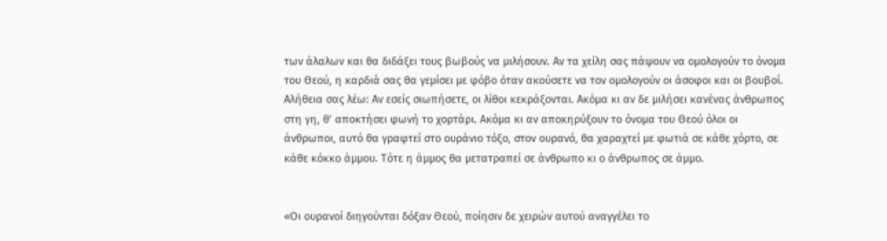των άλαλων και θα διδάξει τους βωβούς να μιλήσουν. Αν τα χείλη σας πάψουν να ομολογούν το όνομα του Θεού, η καρδιά σας θα γεμίσει με φόβο όταν ακούσετε να τον ομολογούν οι άσοφοι και οι βουβοί. Αλήθεια σας λέω: Αν εσείς σιωπήσετε, οι λίθοι κεκράξονται. Ακόμα κι αν δε μιλήσει κανένας άνθρωπος στη γη, θ’ αποκτήσει φωνή το χορτάρι. Ακόμα κι αν αποκηρύξουν το όνομα του Θεού όλοι οι άνθρωποι, αυτό θα γραφτεί στο ουράνιο τόξο, στον ουρανό, θα χαραχτεί με φωτιά σε κάθε χόρτο, σε κάθε κόκκο άμμου. Τότε η άμμος θα μετατραπεί σε άνθρωπο κι ο άνθρωπος σε άμμο.


«Οι ουρανοί διηγούνται δόξαν Θεού, ποίησιν δε χειρών αυτού αναγγέλει το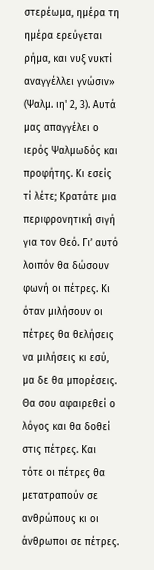στερέωμα, ημέρα τη ημέρα ερεύγεται ρήμα, και νυξ νυκτί αναγγέλλει γνώσιν» (Ψαλμ. ιη' 2, 3). Αυτά μας απαγγέλει ο ιερός Ψαλμωδός και προφήτης. Κι εσείς τί λέτε; Κρατάτε μια περιφρονητική σιγή για τον Θεό. Γι’ αυτό λοιπόν θα δώσουν φωνή οι πέτρες. Κι όταν μιλήσουν οι πέτρες θα θελήσεις να μιλήσεις κι εσύ, μα δε θα μπορέσεις. Θα σου αφαιρεθεί ο λόγος και θα δοθεί στις πέτρες. Και τότε οι πέτρες θα μετατραπούν σε ανθρώπους κι οι άνθρωποι σε πέτρες.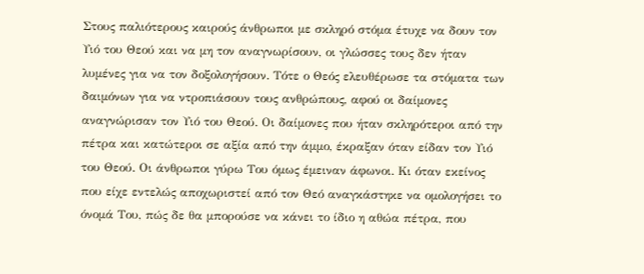Στους παλιότερους καιρούς άνθρωποι με σκληρό στόμα έτυχε να δουν τον Υιό του Θεού και να μη τον αναγνωρίσουν, οι γλώσσες τους δεν ήταν λυμένες για να τον δοξολογήσουν. Τότε ο Θεός ελευθέρωσε τα στόματα των δαιμόνων για να ντροπιάσουν τους ανθρώπους, αφού οι δαίμονες αναγνώρισαν τον Υιό του Θεού. Οι δαίμονες που ήταν σκληρότεροι από την πέτρα και κατώτεροι σε αξία από την άμμο, έκραξαν όταν είδαν τον Υιό του Θεού. Οι άνθρωποι γύρω Του όμως έμειναν άφωνοι. Κι όταν εκείνος που είχε εντελώς αποχωριστεί από τον Θεό αναγκάστηκε να ομολογήσει το όνομά Του, πώς δε θα μπορούσε να κάνει το ίδιο η αθώα πέτρα, που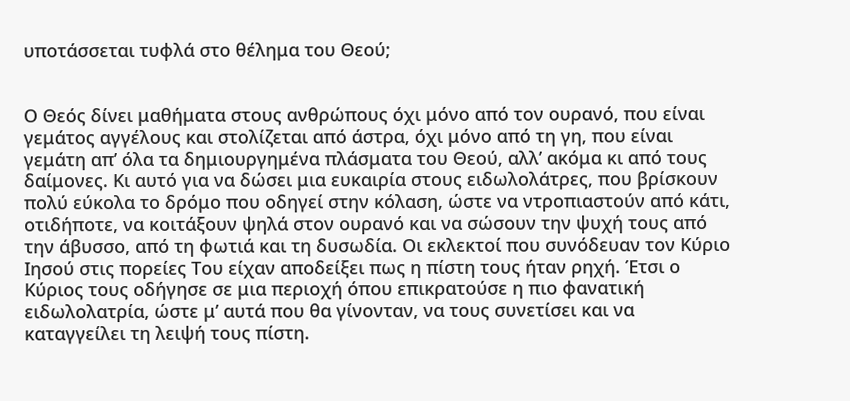υποτάσσεται τυφλά στο θέλημα του Θεού;


Ο Θεός δίνει μαθήματα στους ανθρώπους όχι μόνο από τον ουρανό, που είναι γεμάτος αγγέλους και στολίζεται από άστρα, όχι μόνο από τη γη, που είναι γεμάτη απ’ όλα τα δημιουργημένα πλάσματα του Θεού, αλλ’ ακόμα κι από τους δαίμονες. Κι αυτό για να δώσει μια ευκαιρία στους ειδωλολάτρες, που βρίσκουν πολύ εύκολα το δρόμο που οδηγεί στην κόλαση, ώστε να ντροπιαστούν από κάτι, οτιδήποτε, να κοιτάξουν ψηλά στον ουρανό και να σώσουν την ψυχή τους από την άβυσσο, από τη φωτιά και τη δυσωδία. Οι εκλεκτοί που συνόδευαν τον Κύριο Ιησού στις πορείες Του είχαν αποδείξει πως η πίστη τους ήταν ρηχή. Έτσι ο Κύριος τους οδήγησε σε μια περιοχή όπου επικρατούσε η πιο φανατική ειδωλολατρία, ώστε μ’ αυτά που θα γίνονταν, να τους συνετίσει και να καταγγείλει τη λειψή τους πίστη.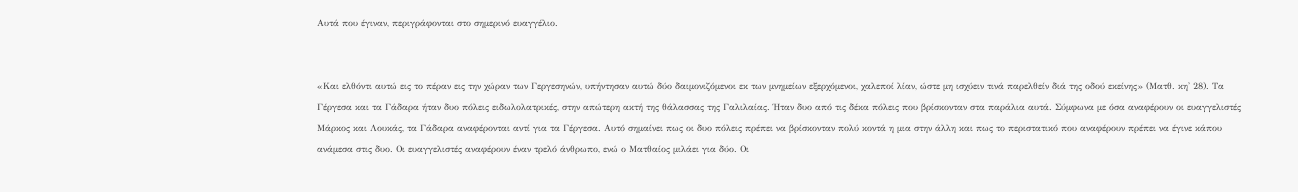Αυτά που έγιναν, περιγράφονται στο σημερινό ευαγγέλιο.


«Και ελθόντι αυτώ εις το πέραν εις την χώραν των Γεργεσηνών, υπήντησαν αυτώ δύο δαιμονιζόμενοι εκ των μνημείων εξερχόμενοι, χαλεποί λίαν, ώστε μη ισχύειν τινά παρελθείν διά της οδού εκείνης» (Ματθ. κη' 28). Τα Γέργεσα και τα Γάδαρα ήταν δυο πόλεις ειδωλολατρικές, στην απώτερη ακτή της θάλασσας της Γαλιλαίας. Ήταν δυο από τις δέκα πόλεις που βρίσκονταν στα παράλια αυτά. Σύμφωνα με όσα αναφέρουν οι ευαγγελιστές Μάρκος και Λουκάς, τα Γάδαρα αναφέρονται αντί για τα Γέργεσα. Αυτό σημαίνει πως οι δυο πόλεις πρέπει να βρίσκονταν πολύ κοντά η μια στην άλλη και πως το περιστατικό που αναφέρουν πρέπει να έγινε κάπου ανάμεσα στις δυο. Οι ευαγγελιστές αναφέρουν έναν τρελό άνθρωπο, ενώ ο Ματθαίος μιλάει για δύο. Οι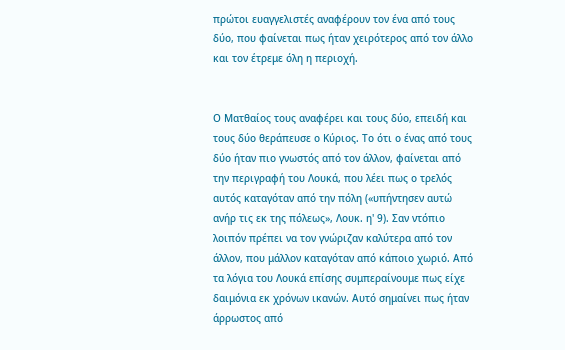πρώτοι ευαγγελιστές αναφέρουν τον ένα από τους δύο, που φαίνεται πως ήταν χειρότερος από τον άλλο και τον έτρεμε όλη η περιοχή.


Ο Ματθαίος τους αναφέρει και τους δύο, επειδή και τους δύο θεράπευσε ο Κύριος. Το ότι ο ένας από τους δύο ήταν πιο γνωστός από τον άλλον, φαίνεται από την περιγραφή του Λουκά, που λέει πως ο τρελός αυτός καταγόταν από την πόλη («υπήντησεν αυτώ ανήρ τις εκ της πόλεως», Λουκ. η' 9). Σαν ντόπιο λοιπόν πρέπει να τον γνώριζαν καλύτερα από τον άλλον, που μάλλον καταγόταν από κάποιο χωριό. Από τα λόγια του Λουκά επίσης συμπεραίνουμε πως είχε δαιμόνια εκ χρόνων ικανών. Αυτό σημαίνει πως ήταν άρρωστος από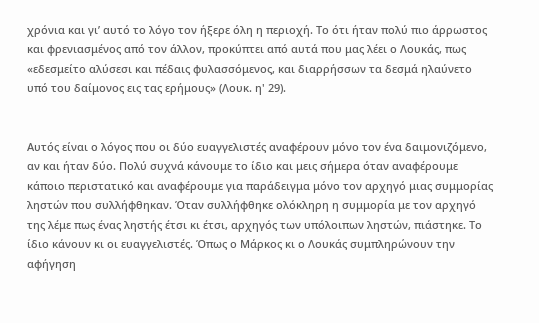χρόνια και γι’ αυτό το λόγο τον ήξερε όλη η περιοχή. Το ότι ήταν πολύ πιο άρρωστος και φρενιασμένος από τον άλλον, προκύπτει από αυτά που μας λέει ο Λουκάς, πως «εδεσμείτο αλύσεσι και πέδαις φυλασσόμενος, και διαρρήσσων τα δεσμά ηλαύνετο υπό του δαίμονος εις τας ερήμους» (Λουκ. η' 29).


Αυτός είναι ο λόγος που οι δύο ευαγγελιστές αναφέρουν μόνο τον ένα δαιμονιζόμενο, αν και ήταν δύο. Πολύ συχνά κάνουμε το ίδιο και μεις σήμερα όταν αναφέρουμε κάποιο περιστατικό και αναφέρουμε για παράδειγμα μόνο τον αρχηγό μιας συμμορίας ληστών που συλλήφθηκαν. Όταν συλλήφθηκε ολόκληρη η συμμορία με τον αρχηγό της λέμε πως ένας ληστής έτσι κι έτσι, αρχηγός των υπόλοιπων ληστών, πιάστηκε. Το ίδιο κάνουν κι οι ευαγγελιστές. Όπως ο Μάρκος κι ο Λουκάς συμπληρώνουν την αφήγηση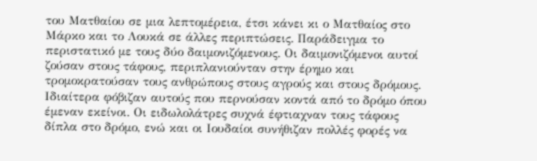του Ματθαίου σε μια λεπτομέρεια, έτσι κάνει κι ο Ματθαίος στο Μάρκο και το Λουκά σε άλλες περιπτώσεις. Παράδειγμα το περιστατικό με τους δύο δαιμονιζόμενους. Οι δαιμονιζόμενοι αυτοί ζούσαν στους τάφους, περιπλανιούνταν στην έρημο και τρομοκρατούσαν τους ανθρώπους στους αγρούς και στους δρόμους. Ιδιαίτερα φόβιζαν αυτούς που περνούσαν κοντά από το δρόμο όπου έμεναν εκείνοι. Οι ειδωλολάτρες συχνά έφτιαχναν τους τάφους δίπλα στο δρόμο, ενώ και οι Ιουδαίοι συνήθιζαν πολλές φορές να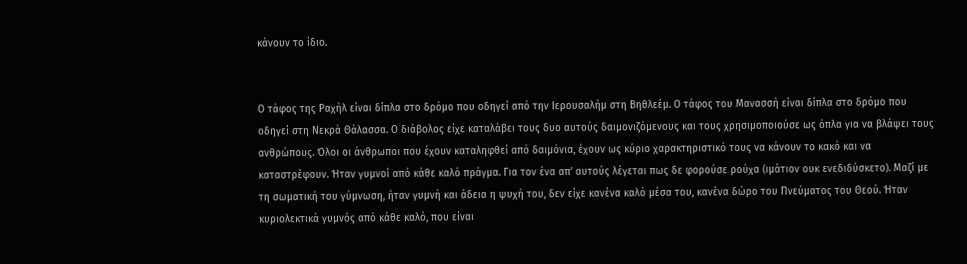κάνουν το ίδιο.


Ο τάφος της Ραχήλ είναι δίπλα στο δρόμο που οδηγεί από την Ιερουσαλήμ στη Βηθλεέμ. Ο τάφος του Μανασσή είναι δίπλα στο δρόμο που οδηγεί στη Νεκρά Θάλασσα. Ο διάβολος είχε καταλάβει τους δυο αυτούς δαιμονιζόμενους και τους χρησιμοποιούσε ως όπλα για να βλάψει τους ανθρώπους. Όλοι οι άνθρωποι που έχουν καταληφθεί από δαιμόνια, έχουν ως κύριο χαρακτηριστικό τους να κάνουν το κακό και να καταστρέφουν. Ήταν γυμνοί από κάθε καλό πράγμα. Για τον ένα απ’ αυτούς λέγεται πως δε φορούσε ρούχα (ιμάτιον ουκ ενεδιδύσκετο). Μαζί με τη σωματική του γύμνωση, ήταν γυμνή και άδεια η ψυχή του, δεν είχε κανένα καλό μέσα του, κανένα δώρο του Πνεύματος του Θεού. Ήταν κυριολεκτικά γυμνός από κάθε καλό, που είναι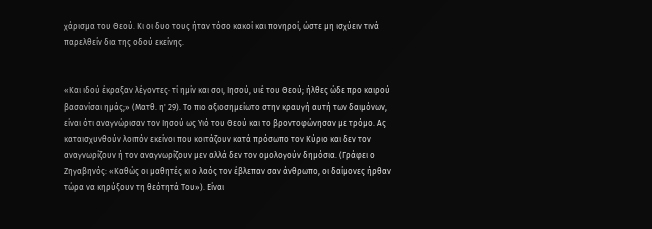χάρισμα του Θεού. Κι οι δυο τους ήταν τόσο κακοί και πονηροί, ώστε μη ισχύειν τινά παρελθείν δια της οδού εκείνης.


«Και ιδού έκραξαν λέγοντες· τί ημίν και σοι, Ιησού, υιέ του Θεού; ήλθες ώδε προ καιρού βασανίσαι ημάς;» (Ματθ. η' 29). Το πιο αξιοσημείωτο στην κραυγή αυτή των δαιμόνων, είναι ότι αναγνώρισαν τον Ιησού ως Υιό του Θεού και το βροντοφώνησαν με τρόμο. Ας καταισχυνθούν λοιπόν εκείνοι που κοιτάζουν κατά πρόσωπο τον Κύριο και δεν τον αναγνωρίζουν ή τον αναγνωρίζουν μεν αλλά δεν τον ομολογούν δημόσια. (Γράφει ο Ζηγαβηνός: «Καθώς οι μαθητές κι ο λαός τον έβλεπαν σαν άνθρωπο, οι δαίμονες ήρθαν τώρα να κηρύξουν τη θεότητά Του»). Είναι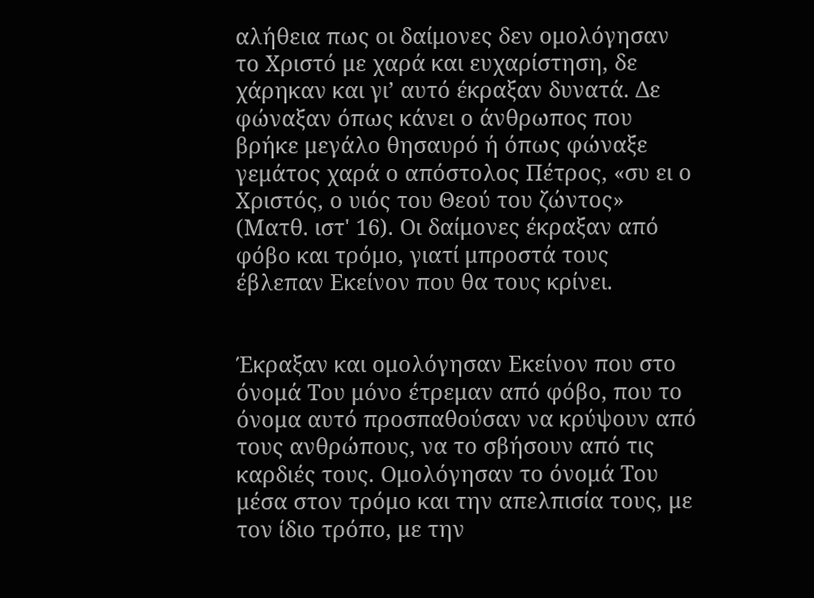αλήθεια πως οι δαίμονες δεν ομολόγησαν το Χριστό με χαρά και ευχαρίστηση, δε χάρηκαν και γι’ αυτό έκραξαν δυνατά. Δε φώναξαν όπως κάνει ο άνθρωπος που βρήκε μεγάλο θησαυρό ή όπως φώναξε γεμάτος χαρά ο απόστολος Πέτρος, «συ ει ο Χριστός, ο υιός του Θεού του ζώντος» (Ματθ. ιστ' 16). Οι δαίμονες έκραξαν από φόβο και τρόμο, γιατί μπροστά τους έβλεπαν Εκείνον που θα τους κρίνει.


Έκραξαν και ομολόγησαν Εκείνον που στο όνομά Του μόνο έτρεμαν από φόβο, που το όνομα αυτό προσπαθούσαν να κρύψουν από τους ανθρώπους, να το σβήσουν από τις καρδιές τους. Ομολόγησαν το όνομά Του μέσα στον τρόμο και την απελπισία τους, με τον ίδιο τρόπο, με την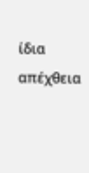ίδια απέχθεια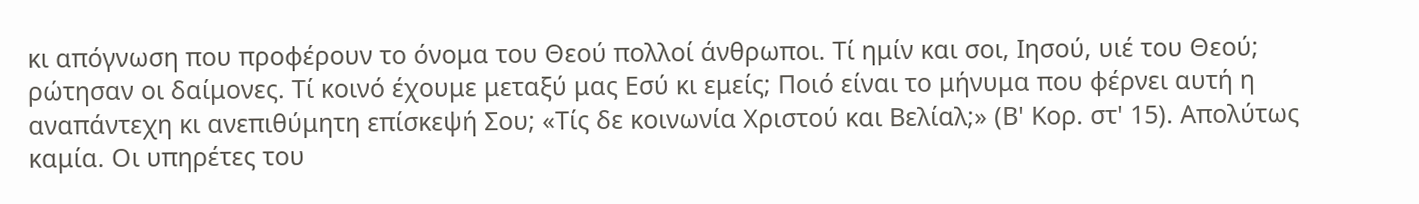κι απόγνωση που προφέρουν το όνομα του Θεού πολλοί άνθρωποι. Τί ημίν και σοι, Ιησού, υιέ του Θεού; ρώτησαν οι δαίμονες. Τί κοινό έχουμε μεταξύ μας Εσύ κι εμείς; Ποιό είναι το μήνυμα που φέρνει αυτή η αναπάντεχη κι ανεπιθύμητη επίσκεψή Σου; «Τίς δε κοινωνία Χριστού και Βελίαλ;» (Β' Κορ. στ' 15). Απολύτως καμία. Οι υπηρέτες του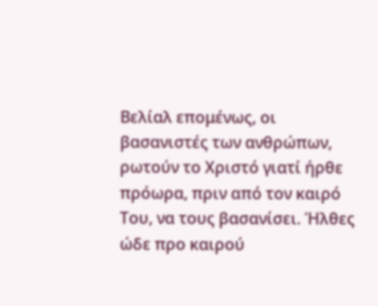Βελίαλ επομένως, οι βασανιστές των ανθρώπων, ρωτούν το Χριστό γιατί ήρθε πρόωρα, πριν από τον καιρό Του, να τους βασανίσει. Ήλθες ώδε προ καιρού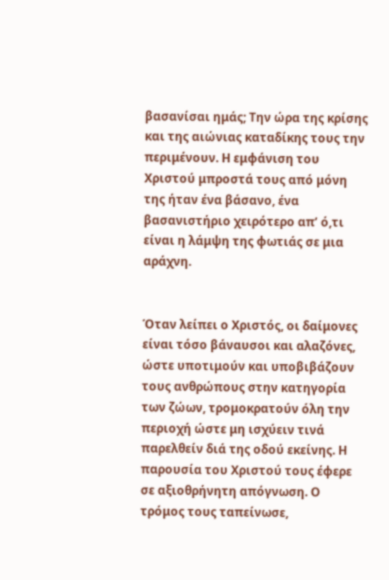βασανίσαι ημάς; Την ώρα της κρίσης και της αιώνιας καταδίκης τους την περιμένουν. Η εμφάνιση του Χριστού μπροστά τους από μόνη της ήταν ένα βάσανο, ένα βασανιστήριο χειρότερο απ’ ό,τι είναι η λάμψη της φωτιάς σε μια αράχνη.


Όταν λείπει ο Χριστός, οι δαίμονες είναι τόσο βάναυσοι και αλαζόνες, ώστε υποτιμούν και υποβιβάζουν τους ανθρώπους στην κατηγορία των ζώων, τρομοκρατούν όλη την περιοχή ώστε μη ισχύειν τινά παρελθείν διά της οδού εκείνης. Η παρουσία του Χριστού τους έφερε σε αξιοθρήνητη απόγνωση. Ο τρόμος τους ταπείνωσε,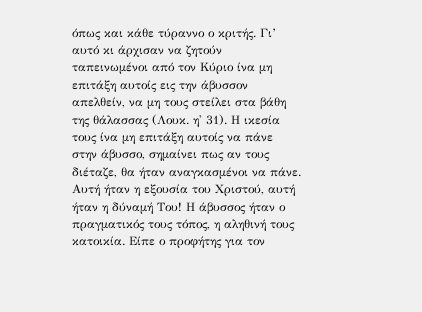όπως και κάθε τύραννο ο κριτής. Γι’ αυτό κι άρχισαν να ζητούν ταπεινωμένοι από τον Κύριο ίνα μη επιτάξη αυτοίς εις την άβυσσον απελθείν, να μη τους στείλει στα βάθη της θάλασσας (Λουκ. η' 31). Η ικεσία τους ίνα μη επιτάξη αυτοίς να πάνε στην άβυσσο, σημαίνει πως αν τους διέταζε, θα ήταν αναγκασμένοι να πάνε. Αυτή ήταν η εξουσία του Χριστού, αυτή ήταν η δύναμή Του! Η άβυσσος ήταν ο πραγματικός τους τόπος, η αληθινή τους κατοικία. Είπε ο προφήτης για τον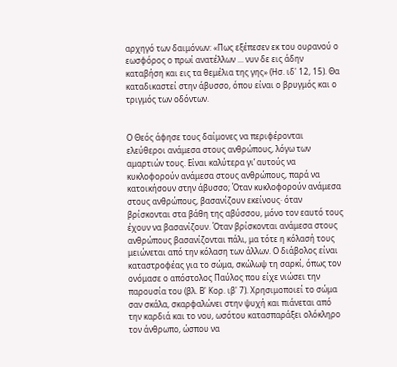αρχηγό των δαιμόνων: «Πως εξέπεσεν εκ του ουρανού ο εωσφόρος ο πρωί ανατέλλων ... νυν δε εις άδην καταβήση και εις τα θεμέλια της γης» (Ησ. ιδ' 12, 15). Θα καταδικαστεί στην άβυσσο, όπου είναι ο βρυγμός και ο τριγμός των οδόντων.


Ο Θεός άφησε τους δαίμονες να περιφέρονται ελεύθεροι ανάμεσα στους ανθρώπους, λόγω των αμαρτιών τους. Είναι καλύτερα γι’ αυτούς να κυκλοφορούν ανάμεσα στους ανθρώπους, παρά να κατοικήσουν στην άβυσσο; Όταν κυκλοφορούν ανάμεσα στους ανθρώπους, βασανίζουν εκείνους· όταν βρίσκονται στα βάθη της αβύσσου, μόνο τον εαυτό τους έχουν να βασανίζουν. Όταν βρίσκονται ανάμεσα στους ανθρώπους βασανίζονται πάλι, μα τότε η κόλασή τους μειώνεται από την κόλαση των άλλων. Ο διάβολος είναι καταστροφέας για το σώμα, σκώλωψ τη σαρκί, όπως τον ονόμασε ο απόστολος Παύλος που είχε νιώσει την παρουσία του (βλ. Β' Κορ. ιβ' 7). Χρησιμοποιεί το σώμα σαν σκάλα, σκαρφαλώνει στην ψυχή και πιάνεται από την καρδιά και το νου, ωσότου κατασπαράξει ολόκληρο τον άνθρωπο, ώσπου να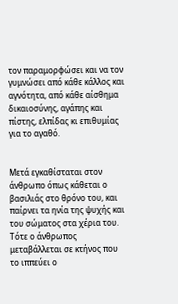τον παραμορφώσει και να τον γυμνώσει από κάθε κάλλος και αγνότητα, από κάθε αίσθημα δικαιοσύνης, αγάπης και πίστης, ελπίδας κι επιθυμίας για το αγαθό.


Μετά εγκαθίσταται στον άνθρωπο όπως κάθεται ο βασιλιάς στο θρόνο του, και παίρνει τα ηνία της ψυχής και του σώματος στα χέρια του. Τότε ο άνθρωπος μεταβάλλεται σε κτήνος που το ιππεύει ο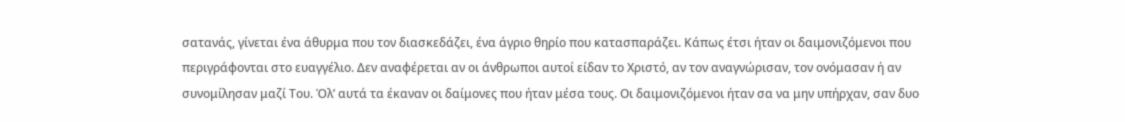σατανάς, γίνεται ένα άθυρμα που τον διασκεδάζει, ένα άγριο θηρίο που κατασπαράζει. Κάπως έτσι ήταν οι δαιμονιζόμενοι που περιγράφονται στο ευαγγέλιο. Δεν αναφέρεται αν οι άνθρωποι αυτοί είδαν το Χριστό, αν τον αναγνώρισαν, τον ονόμασαν ή αν συνομίλησαν μαζί Του. Όλ’ αυτά τα έκαναν οι δαίμονες που ήταν μέσα τους. Οι δαιμονιζόμενοι ήταν σα να μην υπήρχαν, σαν δυο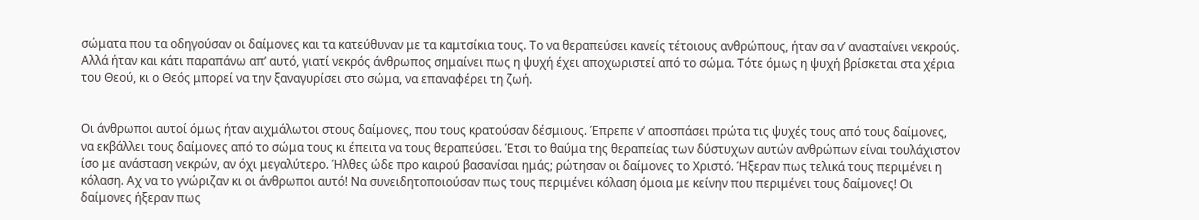σώματα που τα οδηγούσαν οι δαίμονες και τα κατεύθυναν με τα καμτσίκια τους. Το να θεραπεύσει κανείς τέτοιους ανθρώπους, ήταν σα ν’ ανασταίνει νεκρούς. Αλλά ήταν και κάτι παραπάνω απ’ αυτό, γιατί νεκρός άνθρωπος σημαίνει πως η ψυχή έχει αποχωριστεί από το σώμα. Τότε όμως η ψυχή βρίσκεται στα χέρια του Θεού, κι ο Θεός μπορεί να την ξαναγυρίσει στο σώμα, να επαναφέρει τη ζωή.


Οι άνθρωποι αυτοί όμως ήταν αιχμάλωτοι στους δαίμονες, που τους κρατούσαν δέσμιους. Έπρεπε ν’ αποσπάσει πρώτα τις ψυχές τους από τους δαίμονες, να εκβάλλει τους δαίμονες από το σώμα τους κι έπειτα να τους θεραπεύσει. Έτσι το θαύμα της θεραπείας των δύστυχων αυτών ανθρώπων είναι τουλάχιστον ίσο με ανάσταση νεκρών, αν όχι μεγαλύτερο. Ήλθες ώδε προ καιρού βασανίσαι ημάς; ρώτησαν οι δαίμονες το Χριστό. Ήξεραν πως τελικά τους περιμένει η κόλαση. Αχ να το γνώριζαν κι οι άνθρωποι αυτό! Να συνειδητοποιούσαν πως τους περιμένει κόλαση όμοια με κείνην που περιμένει τους δαίμονες! Οι δαίμονες ήξεραν πως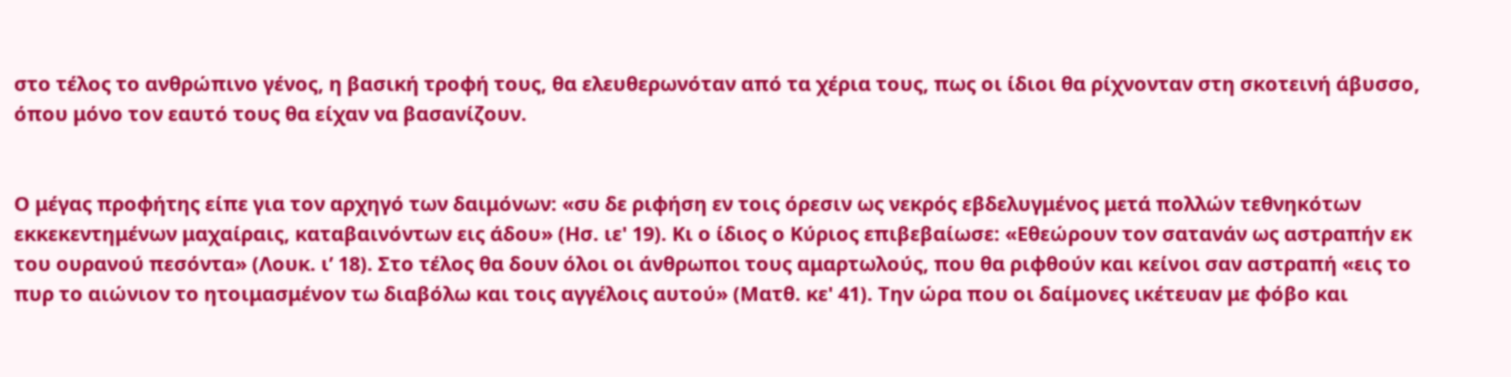στο τέλος το ανθρώπινο γένος, η βασική τροφή τους, θα ελευθερωνόταν από τα χέρια τους, πως οι ίδιοι θα ρίχνονταν στη σκοτεινή άβυσσο, όπου μόνο τον εαυτό τους θα είχαν να βασανίζουν.


Ο μέγας προφήτης είπε για τον αρχηγό των δαιμόνων: «συ δε ριφήση εν τοις όρεσιν ως νεκρός εβδελυγμένος μετά πολλών τεθνηκότων εκκεκεντημένων μαχαίραις, καταβαινόντων εις άδου» (Ησ. ιε' 19). Κι ο ίδιος ο Κύριος επιβεβαίωσε: «Εθεώρουν τον σατανάν ως αστραπήν εκ του ουρανού πεσόντα» (Λουκ. ι’ 18). Στο τέλος θα δουν όλοι οι άνθρωποι τους αμαρτωλούς, που θα ριφθούν και κείνοι σαν αστραπή «εις το πυρ το αιώνιον το ητοιμασμένον τω διαβόλω και τοις αγγέλοις αυτού» (Ματθ. κε' 41). Την ώρα που οι δαίμονες ικέτευαν με φόβο και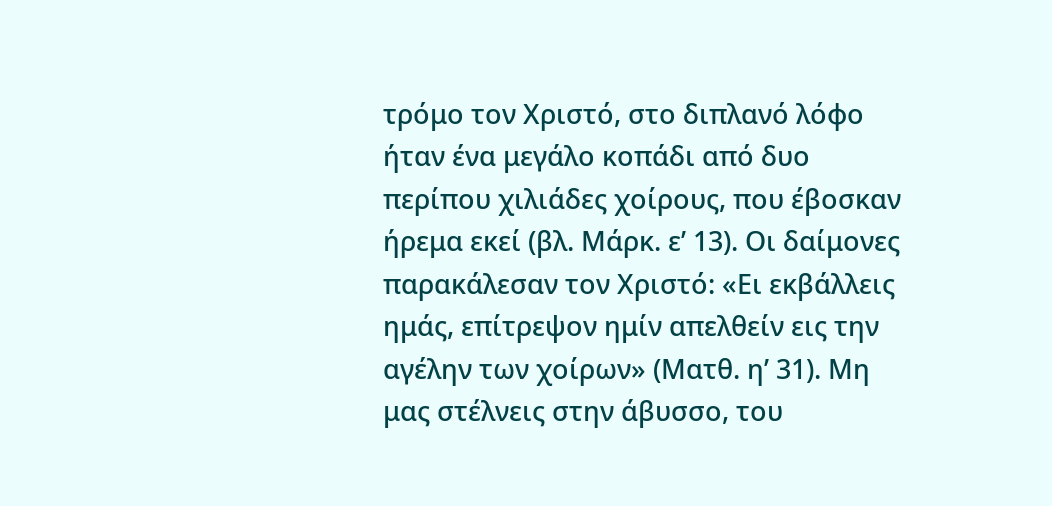τρόμο τον Χριστό, στο διπλανό λόφο ήταν ένα μεγάλο κοπάδι από δυο περίπου χιλιάδες χοίρους, που έβοσκαν ήρεμα εκεί (βλ. Μάρκ. ε’ 13). Οι δαίμονες παρακάλεσαν τον Χριστό: «Ει εκβάλλεις ημάς, επίτρεψον ημίν απελθείν εις την αγέλην των χοίρων» (Ματθ. η’ 31). Μη μας στέλνεις στην άβυσσο, του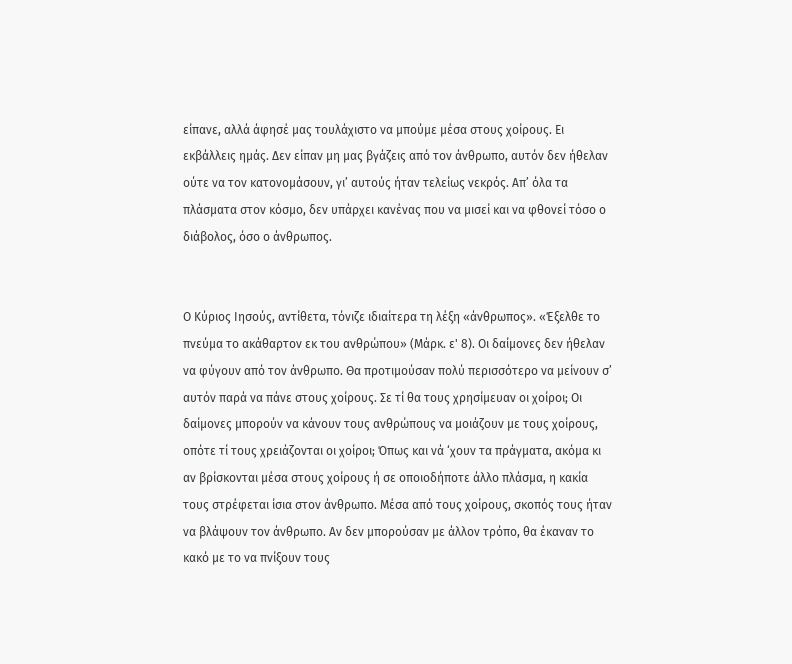είπανε, αλλά άφησέ μας τουλάχιστο να μπούμε μέσα στους χοίρους. Ει εκβάλλεις ημάς. Δεν είπαν μη μας βγάζεις από τον άνθρωπο, αυτόν δεν ήθελαν ούτε να τον κατονομάσουν, γι’ αυτούς ήταν τελείως νεκρός. Απ’ όλα τα πλάσματα στον κόσμο, δεν υπάρχει κανένας που να μισεί και να φθονεί τόσο ο διάβολος, όσο ο άνθρωπος.


Ο Κύριος Ιησούς, αντίθετα, τόνιζε ιδιαίτερα τη λέξη «άνθρωπος». «Έξελθε το πνεύμα το ακάθαρτον εκ του ανθρώπου» (Μάρκ. ε' 8). Οι δαίμονες δεν ήθελαν να φύγουν από τον άνθρωπο. Θα προτιμούσαν πολύ περισσότερο να μείνουν σ’ αυτόν παρά να πάνε στους χοίρους. Σε τί θα τους χρησίμευαν οι χοίροι; Οι δαίμονες μπορούν να κάνουν τους ανθρώπους να μοιάζουν με τους χοίρους, οπότε τί τους χρειάζονται οι χοίροι; Όπως και νά ‘χουν τα πράγματα, ακόμα κι αν βρίσκονται μέσα στους χοίρους ή σε οποιοδήποτε άλλο πλάσμα, η κακία τους στρέφεται ίσια στον άνθρωπο. Μέσα από τους χοίρους, σκοπός τους ήταν να βλάψουν τον άνθρωπο. Αν δεν μπορούσαν με άλλον τρόπο, θα έκαναν το κακό με το να πνίξουν τους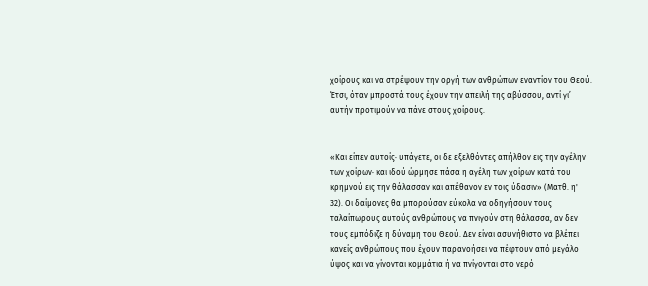χοίρους και να στρέψουν την οργή των ανθρώπων εναντίον του Θεού. Έτσι, όταν μπροστά τους έχουν την απειλή της αβύσσου, αντί γι’ αυτήν προτιμούν να πάνε στους χοίρους.


«Και είπεν αυτοίς· υπάγετε, οι δε εξελθόντες απήλθον εις την αγέλην των χοίρων· και ιδού ώρμησε πάσα η αγέλη των χοίρων κατά του κρημνού εις την θάλασσαν και απέθανον εν τοις ύδασιν» (Ματθ. η' 32). Οι δαίμονες θα μπορούσαν εύκολα να οδηγήσουν τους ταλαίπωρους αυτούς ανθρώπους να πνιγούν στη θάλασσα, αν δεν τους εμπόδιζε η δύναμη του Θεού. Δεν είναι ασυνήθιστο να βλέπει κανείς ανθρώπους που έχουν παρανοήσει να πέφτουν από μεγάλο ύψος και να γίνονται κομμάτια ή να πνίγονται στο νερό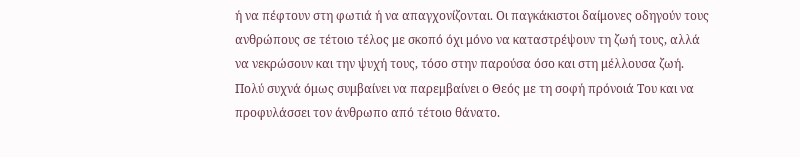ή να πέφτουν στη φωτιά ή να απαγχονίζονται. Οι παγκάκιστοι δαίμονες οδηγούν τους ανθρώπους σε τέτοιο τέλος με σκοπό όχι μόνο να καταστρέψουν τη ζωή τους, αλλά να νεκρώσουν και την ψυχή τους, τόσο στην παρούσα όσο και στη μέλλουσα ζωή. Πολύ συχνά όμως συμβαίνει να παρεμβαίνει ο Θεός με τη σοφή πρόνοιά Του και να προφυλάσσει τον άνθρωπο από τέτοιο θάνατο.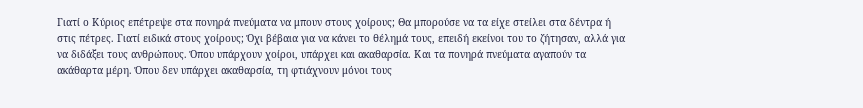Γιατί ο Κύριος επέτρεψε στα πονηρά πνεύματα να μπουν στους χοίρους; Θα μπορούσε να τα είχε στείλει στα δέντρα ή στις πέτρες. Γιατί ειδικά στους χοίρους; Όχι βέβαια για να κάνει το θέλημά τους, επειδή εκείνοι του το ζήτησαν, αλλά για να διδάξει τους ανθρώπους. Όπου υπάρχουν χοίροι, υπάρχει και ακαθαρσία. Και τα πονηρά πνεύματα αγαπούν τα ακάθαρτα μέρη. Όπου δεν υπάρχει ακαθαρσία, τη φτιάχνουν μόνοι τους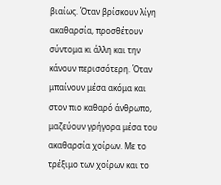βιαίως. Όταν βρίσκουν λίγη ακαθαρσία, προσθέτουν σύντομα κι άλλη και την κάνουν περισσότερη. Όταν μπαίνουν μέσα ακόμα και στον πιο καθαρό άνθρωπο, μαζεύουν γρήγορα μέσα του ακαθαρσία χοίρων. Με το τρέξιμο των χοίρων και το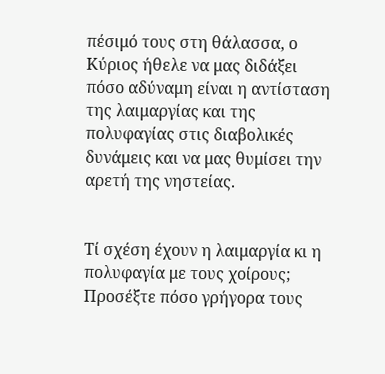πέσιμό τους στη θάλασσα, ο Κύριος ήθελε να μας διδάξει πόσο αδύναμη είναι η αντίσταση της λαιμαργίας και της πολυφαγίας στις διαβολικές δυνάμεις και να μας θυμίσει την αρετή της νηστείας.


Τί σχέση έχουν η λαιμαργία κι η πολυφαγία με τους χοίρους; Προσέξτε πόσο γρήγορα τους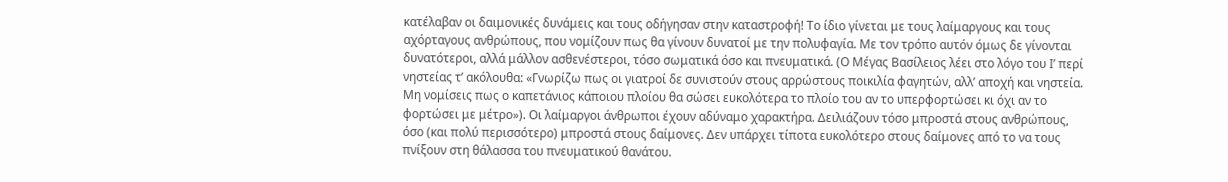κατέλαβαν οι δαιμονικές δυνάμεις και τους οδήγησαν στην καταστροφή! Το ίδιο γίνεται με τους λαίμαργους και τους αχόρταγους ανθρώπους, που νομίζουν πως θα γίνουν δυνατοί με την πολυφαγία. Με τον τρόπο αυτόν όμως δε γίνονται δυνατότεροι, αλλά μάλλον ασθενέστεροι, τόσο σωματικά όσο και πνευματικά. (Ο Μέγας Βασίλειος λέει στο λόγο του Ι’ περί νηστείας τ’ ακόλουθα: «Γνωρίζω πως οι γιατροί δε συνιστούν στους αρρώστους ποικιλία φαγητών, αλλ’ αποχή και νηστεία. Μη νομίσεις πως ο καπετάνιος κάποιου πλοίου θα σώσει ευκολότερα το πλοίο του αν το υπερφορτώσει κι όχι αν το φορτώσει με μέτρο»). Οι λαίμαργοι άνθρωποι έχουν αδύναμο χαρακτήρα. Δειλιάζουν τόσο μπροστά στους ανθρώπους, όσο (και πολύ περισσότερο) μπροστά στους δαίμονες. Δεν υπάρχει τίποτα ευκολότερο στους δαίμονες από το να τους πνίξουν στη θάλασσα του πνευματικού θανάτου.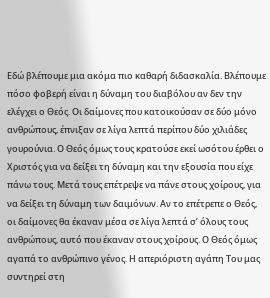Εδώ βλέπουμε μια ακόμα πιο καθαρή διδασκαλία. Βλέπουμε πόσο φοβερή είναι η δύναμη του διαβόλου αν δεν την ελέγχει ο Θεός. Οι δαίμονες που κατοικούσαν σε δύο μόνο ανθρώπους, έπνιξαν σε λίγα λεπτά περίπου δύο χιλιάδες γουρούνια. Ο Θεός όμως τους κρατούσε εκεί ωσότου έρθει ο Χριστός για να δείξει τη δύναμη και την εξουσία που είχε πάνω τους. Μετά τους επέτρεψε να πάνε στους χοίρους, για να δείξει τη δύναμη των δαιμόνων. Αν το επέτρεπε ο Θεός, οι δαίμονες θα έκαναν μέσα σε λίγα λεπτά σ’ όλους τους ανθρώπους, αυτό που έκαναν στους χοίρους. Ο Θεός όμως αγαπά το ανθρώπινο γένος. Η απεριόριστη αγάπη Του μας συντηρεί στη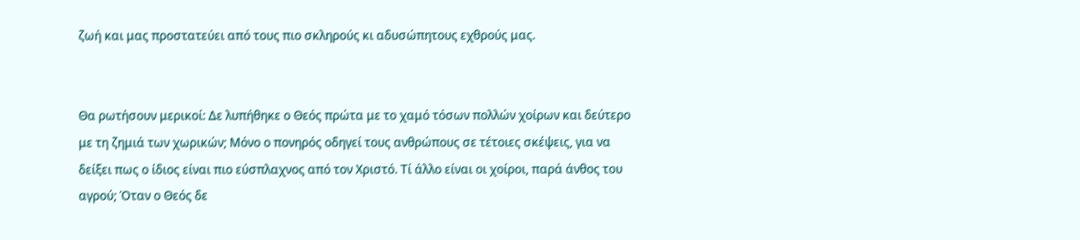ζωή και μας προστατεύει από τους πιο σκληρούς κι αδυσώπητους εχθρούς μας.


Θα ρωτήσουν μερικοί: Δε λυπήθηκε ο Θεός πρώτα με το χαμό τόσων πολλών χοίρων και δεύτερο με τη ζημιά των χωρικών; Μόνο ο πονηρός οδηγεί τους ανθρώπους σε τέτοιες σκέψεις, για να δείξει πως ο ίδιος είναι πιο εύσπλαχνος από τον Χριστό. Τί άλλο είναι οι χοίροι, παρά άνθος του αγρού; Όταν ο Θεός δε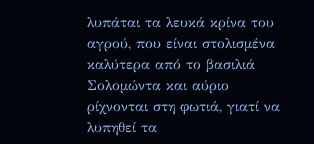λυπάται τα λευκά κρίνα του αγρού, που είναι στολισμένα καλύτερα από το βασιλιά Σολομώντα και αύριο ρίχνονται στη φωτιά, γιατί να λυπηθεί τα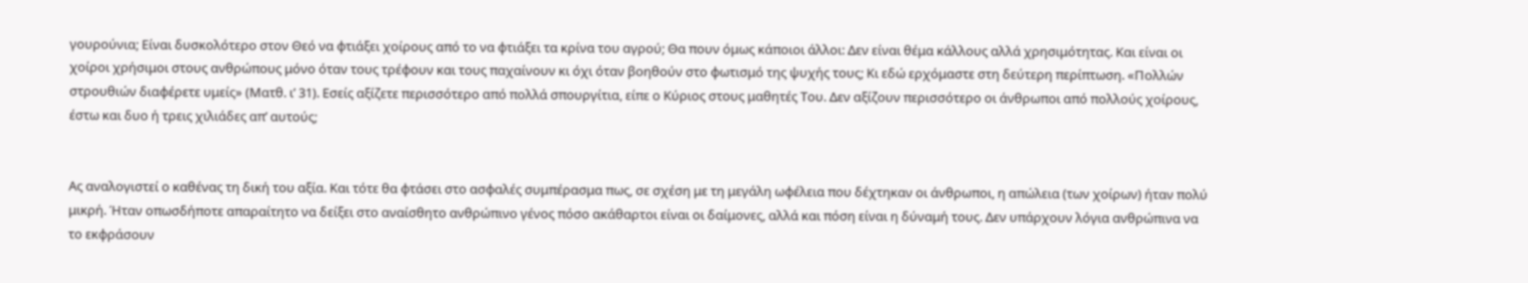γουρούνια; Είναι δυσκολότερο στον Θεό να φτιάξει χοίρους από το να φτιάξει τα κρίνα του αγρού; Θα πουν όμως κάποιοι άλλοι: Δεν είναι θέμα κάλλους αλλά χρησιμότητας. Και είναι οι χοίροι χρήσιμοι στους ανθρώπους μόνο όταν τους τρέφουν και τους παχαίνουν κι όχι όταν βοηθούν στο φωτισμό της ψυχής τους; Κι εδώ ερχόμαστε στη δεύτερη περίπτωση. «Πολλών στρουθιών διαφέρετε υμείς» (Ματθ. ι’ 31). Εσείς αξίζετε περισσότερο από πολλά σπουργίτια, είπε ο Κύριος στους μαθητές Του. Δεν αξίζουν περισσότερο οι άνθρωποι από πολλούς χοίρους, έστω και δυο ή τρεις χιλιάδες απ’ αυτούς;


Ας αναλογιστεί ο καθένας τη δική του αξία. Και τότε θα φτάσει στο ασφαλές συμπέρασμα πως, σε σχέση με τη μεγάλη ωφέλεια που δέχτηκαν οι άνθρωποι, η απώλεια (των χοίρων) ήταν πολύ μικρή. Ήταν οπωσδήποτε απαραίτητο να δείξει στο αναίσθητο ανθρώπινο γένος πόσο ακάθαρτοι είναι οι δαίμονες, αλλά και πόση είναι η δύναμή τους. Δεν υπάρχουν λόγια ανθρώπινα να το εκφράσουν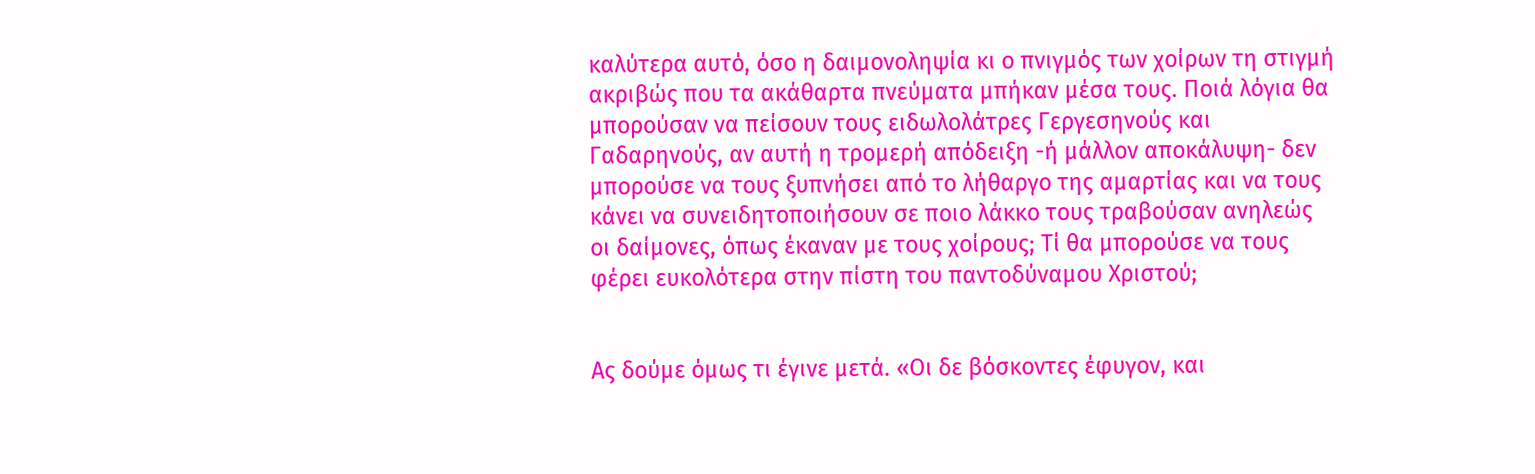καλύτερα αυτό, όσο η δαιμονοληψία κι ο πνιγμός των χοίρων τη στιγμή ακριβώς που τα ακάθαρτα πνεύματα μπήκαν μέσα τους. Ποιά λόγια θα μπορούσαν να πείσουν τους ειδωλολάτρες Γεργεσηνούς και Γαδαρηνούς, αν αυτή η τρομερή απόδειξη -ή μάλλον αποκάλυψη- δεν μπορούσε να τους ξυπνήσει από το λήθαργο της αμαρτίας και να τους κάνει να συνειδητοποιήσουν σε ποιο λάκκο τους τραβούσαν ανηλεώς οι δαίμονες, όπως έκαναν με τους χοίρους; Τί θα μπορούσε να τους φέρει ευκολότερα στην πίστη του παντοδύναμου Χριστού;


Ας δούμε όμως τι έγινε μετά. «Οι δε βόσκοντες έφυγον, και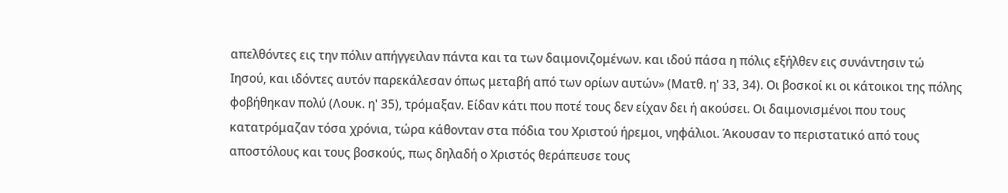απελθόντες εις την πόλιν απήγγειλαν πάντα και τα των δαιμονιζομένων. και ιδού πάσα η πόλις εξήλθεν εις συνάντησιν τώ Ιησού, και ιδόντες αυτόν παρεκάλεσαν όπως μεταβή από των ορίων αυτών» (Ματθ. η' 33, 34). Οι βοσκοί κι οι κάτοικοι της πόλης φοβήθηκαν πολύ (Λουκ. η' 35), τρόμαξαν. Είδαν κάτι που ποτέ τους δεν είχαν δει ή ακούσει. Οι δαιμονισμένοι που τους κατατρόμαζαν τόσα χρόνια, τώρα κάθονταν στα πόδια του Χριστού ήρεμοι, νηφάλιοι. Άκουσαν το περιστατικό από τους αποστόλους και τους βοσκούς, πως δηλαδή ο Χριστός θεράπευσε τους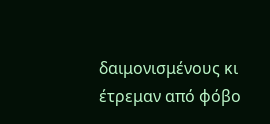δαιμονισμένους κι έτρεμαν από φόβο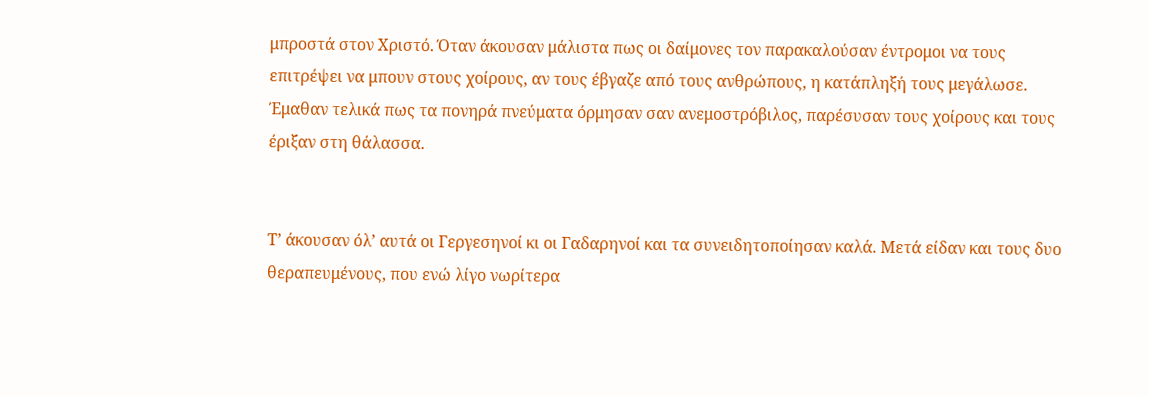μπροστά στον Χριστό. Όταν άκουσαν μάλιστα πως οι δαίμονες τον παρακαλούσαν έντρομοι να τους επιτρέψει να μπουν στους χοίρους, αν τους έβγαζε από τους ανθρώπους, η κατάπληξή τους μεγάλωσε. Έμαθαν τελικά πως τα πονηρά πνεύματα όρμησαν σαν ανεμοστρόβιλος, παρέσυσαν τους χοίρους και τους έριξαν στη θάλασσα.


Τ’ άκουσαν όλ’ αυτά οι Γεργεσηνοί κι οι Γαδαρηνοί και τα συνειδητοποίησαν καλά. Μετά είδαν και τους δυο θεραπευμένους, που ενώ λίγο νωρίτερα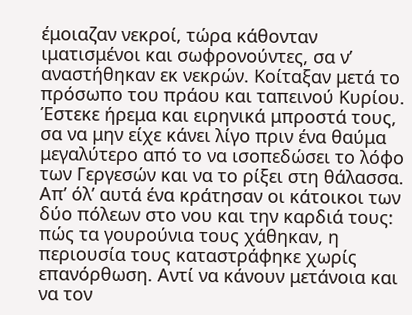έμοιαζαν νεκροί, τώρα κάθονταν ιματισμένοι και σωφρονούντες, σα ν’ αναστήθηκαν εκ νεκρών. Κοίταξαν μετά το πρόσωπο του πράου και ταπεινού Κυρίου. Έστεκε ήρεμα και ειρηνικά μπροστά τους, σα να μην είχε κάνει λίγο πριν ένα θαύμα μεγαλύτερο από το να ισοπεδώσει το λόφο των Γεργεσών και να το ρίξει στη θάλασσα. Απ’ όλ’ αυτά ένα κράτησαν οι κάτοικοι των δύο πόλεων στο νου και την καρδιά τους: πώς τα γουρούνια τους χάθηκαν, η περιουσία τους καταστράφηκε χωρίς επανόρθωση. Αντί να κάνουν μετάνοια και να τον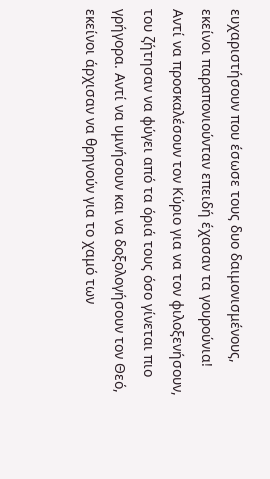ευχαριστήσουν που έσωσε τους δυο δαιμονισμένους, εκείνοι παραπονιούνταν επειδή έχασαν τα γουρούνια! Αντί να προσκαλέσουν τον Κύριο για να τον φιλοξενήσουν, του ζήτησαν να φύγει από τα όριά τους όσο γίνεται πιο γρήγορα. Αντί να υμνήσουν και να δοξολογήσουν τον Θεό, εκείνοι άρχισαν να θρηνούν για το χαμό των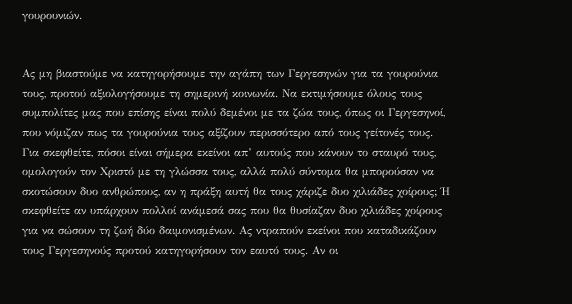γουρουνιών.


Ας μη βιαστούμε να κατηγορήσουμε την αγάπη των Γεργεσηνών για τα γουρούνια τους, προτού αξιολογήσουμε τη σημερινή κοινωνία. Να εκτιμήσουμε όλους τους συμπολίτες μας που επίσης είναι πολύ δεμένοι με τα ζώα τους, όπως οι Γεργεσηνοί, που νόμιζαν πως τα γουρούνια τους αξίζουν περισσότερο από τους γείτονές τους. Για σκεφθείτε, πόσοι είναι σήμερα εκείνοι απ’ αυτούς που κάνουν το σταυρό τους, ομολογούν τον Χριστό με τη γλώσσα τους, αλλά πολύ σύντομα θα μπορούσαν να σκοτώσουν δυο ανθρώπους, αν η πράξη αυτή θα τους χάριζε δυο χιλιάδες χοίρους; Ή σκεφθείτε αν υπάρχουν πολλοί ανάμεσά σας που θα θυσίαζαν δυο χιλιάδες χοίρους για να σώσουν τη ζωή δύο δαιμονισμένων. Ας ντραπούν εκείνοι που καταδικάζουν τους Γεργεσηνούς προτού κατηγορήσουν τον εαυτό τους. Αν οι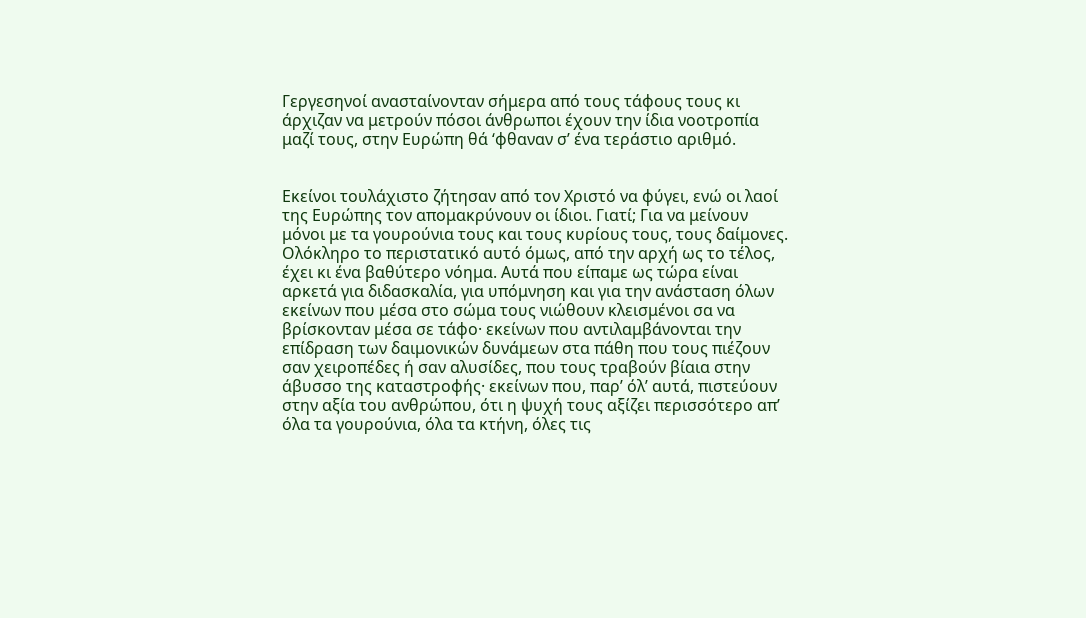Γεργεσηνοί ανασταίνονταν σήμερα από τους τάφους τους κι άρχιζαν να μετρούν πόσοι άνθρωποι έχουν την ίδια νοοτροπία μαζί τους, στην Ευρώπη θά ‘φθαναν σ’ ένα τεράστιο αριθμό.


Εκείνοι τουλάχιστο ζήτησαν από τον Χριστό να φύγει, ενώ οι λαοί της Ευρώπης τον απομακρύνουν οι ίδιοι. Γιατί; Για να μείνουν μόνοι με τα γουρούνια τους και τους κυρίους τους, τους δαίμονες. Ολόκληρο το περιστατικό αυτό όμως, από την αρχή ως το τέλος, έχει κι ένα βαθύτερο νόημα. Αυτά που είπαμε ως τώρα είναι αρκετά για διδασκαλία, για υπόμνηση και για την ανάσταση όλων εκείνων που μέσα στο σώμα τους νιώθουν κλεισμένοι σα να βρίσκονταν μέσα σε τάφο· εκείνων που αντιλαμβάνονται την επίδραση των δαιμονικών δυνάμεων στα πάθη που τους πιέζουν σαν χειροπέδες ή σαν αλυσίδες, που τους τραβούν βίαια στην άβυσσο της καταστροφής· εκείνων που, παρ’ όλ’ αυτά, πιστεύουν στην αξία του ανθρώπου, ότι η ψυχή τους αξίζει περισσότερο απ’ όλα τα γουρούνια, όλα τα κτήνη, όλες τις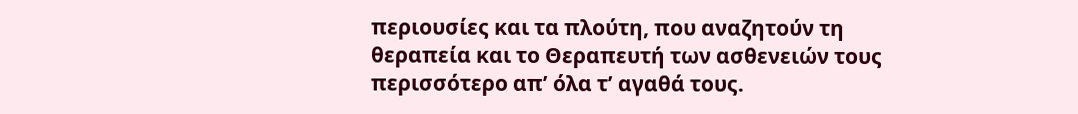περιουσίες και τα πλούτη, που αναζητούν τη θεραπεία και το Θεραπευτή των ασθενειών τους περισσότερο απ’ όλα τ’ αγαθά τους.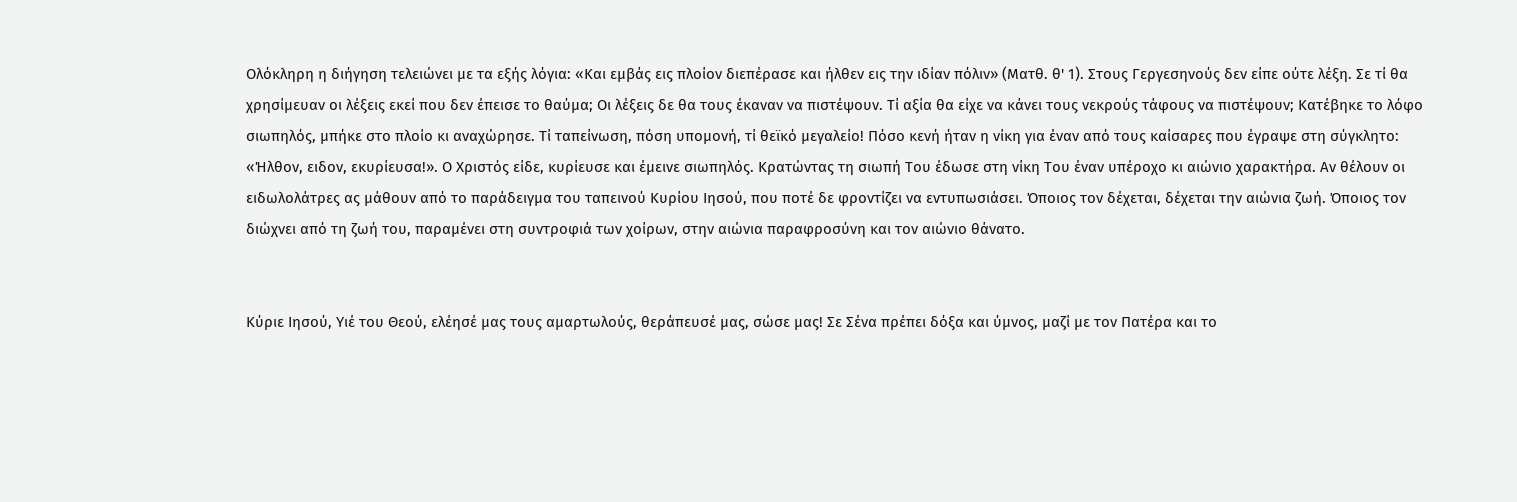Ολόκληρη η διήγηση τελειώνει με τα εξής λόγια: «Και εμβάς εις πλοίον διεπέρασε και ήλθεν εις την ιδίαν πόλιν» (Ματθ. θ' 1). Στους Γεργεσηνούς δεν είπε ούτε λέξη. Σε τί θα χρησίμευαν οι λέξεις εκεί που δεν έπεισε το θαύμα; Οι λέξεις δε θα τους έκαναν να πιστέψουν. Τί αξία θα είχε να κάνει τους νεκρούς τάφους να πιστέψουν; Κατέβηκε το λόφο σιωπηλός, μπήκε στο πλοίο κι αναχώρησε. Τί ταπείνωση, πόση υπομονή, τί θεϊκό μεγαλείο! Πόσο κενή ήταν η νίκη για έναν από τους καίσαρες που έγραψε στη σύγκλητο: «Ήλθον, ειδον, εκυρίευσα!». Ο Χριστός είδε, κυρίευσε και έμεινε σιωπηλός. Κρατώντας τη σιωπή Του έδωσε στη νίκη Του έναν υπέροχο κι αιώνιο χαρακτήρα. Αν θέλουν οι ειδωλολάτρες ας μάθουν από το παράδειγμα του ταπεινού Κυρίου Ιησού, που ποτέ δε φροντίζει να εντυπωσιάσει. Όποιος τον δέχεται, δέχεται την αιώνια ζωή. Όποιος τον διώχνει από τη ζωή του, παραμένει στη συντροφιά των χοίρων, στην αιώνια παραφροσύνη και τον αιώνιο θάνατο.


Κύριε Ιησού, Υιέ του Θεού, ελέησέ μας τους αμαρτωλούς, θεράπευσέ μας, σώσε μας! Σε Σένα πρέπει δόξα και ύμνος, μαζί με τον Πατέρα και το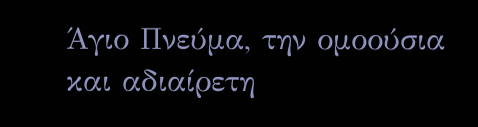Άγιο Πνεύμα, την ομοούσια και αδιαίρετη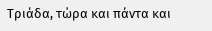Τριάδα, τώρα και πάντα και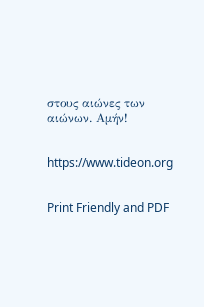στους αιώνες των αιώνων. Αμήν!


https://www.tideon.org


Print Friendly and PDF